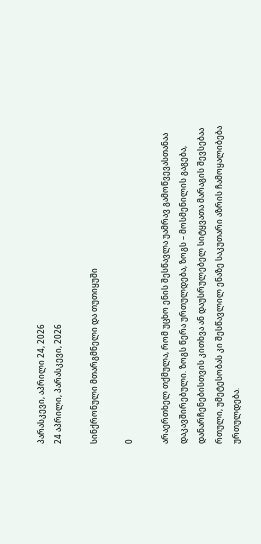პარასკევი, აპრილი 24, 2026
24 აპრილი, პარასკევი, 2026

სინქრონული მთარგმნელი და თუთიყუში

0

არაერთხელ თქმულა, რომ უცხო ენის შესწავლა უამრავ გამოწვევასთანაა დაკავშირებული. ზოგს წერა ურთულდება, ზოგს – მოსმენილის გაგება, დანარჩენებისთვის კითხვა ან დაუსრულებელ სიტყვათა მარაგის შევსებაა რთული, უმეტესობას კი შესწავლილ ენაზე საკუთარი აზრის ჩამოყალიბება ურთულდება.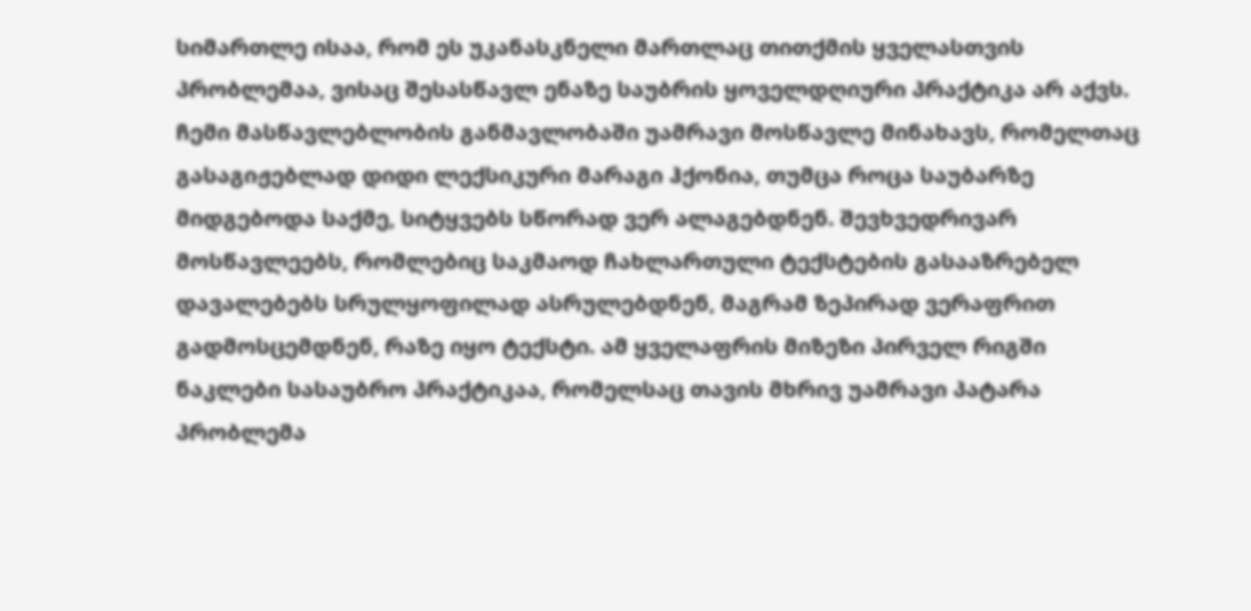სიმართლე ისაა, რომ ეს უკანასკნელი მართლაც თითქმის ყველასთვის პრობლემაა, ვისაც შესასწავლ ენაზე საუბრის ყოველდღიური პრაქტიკა არ აქვს. ჩემი მასწავლებლობის განმავლობაში უამრავი მოსწავლე მინახავს, რომელთაც გასაგიჟებლად დიდი ლექსიკური მარაგი ჰქონია, თუმცა როცა საუბარზე მიდგებოდა საქმე, სიტყვებს სწორად ვერ ალაგებდნენ. შევხვედრივარ მოსწავლეებს, რომლებიც საკმაოდ ჩახლართული ტექსტების გასააზრებელ დავალებებს სრულყოფილად ასრულებდნენ, მაგრამ ზეპირად ვერაფრით გადმოსცემდნენ, რაზე იყო ტექსტი. ამ ყველაფრის მიზეზი პირველ რიგში ნაკლები სასაუბრო პრაქტიკაა, რომელსაც თავის მხრივ უამრავი პატარა პრობლემა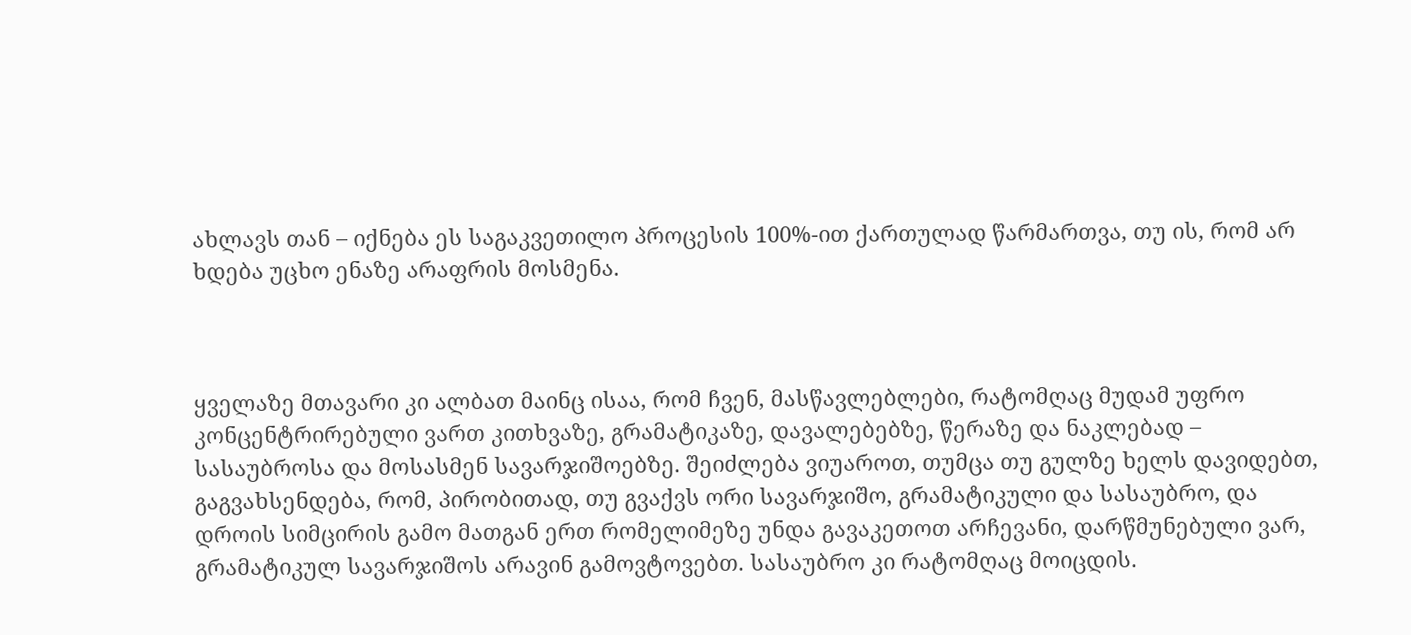ახლავს თან – იქნება ეს საგაკვეთილო პროცესის 100%-ით ქართულად წარმართვა, თუ ის, რომ არ ხდება უცხო ენაზე არაფრის მოსმენა.



ყველაზე მთავარი კი ალბათ მაინც ისაა, რომ ჩვენ, მასწავლებლები, რატომღაც მუდამ უფრო კონცენტრირებული ვართ კითხვაზე, გრამატიკაზე, დავალებებზე, წერაზე და ნაკლებად – სასაუბროსა და მოსასმენ სავარჯიშოებზე. შეიძლება ვიუაროთ, თუმცა თუ გულზე ხელს დავიდებთ, გაგვახსენდება, რომ, პირობითად, თუ გვაქვს ორი სავარჯიშო, გრამატიკული და სასაუბრო, და დროის სიმცირის გამო მათგან ერთ რომელიმეზე უნდა გავაკეთოთ არჩევანი, დარწმუნებული ვარ, გრამატიკულ სავარჯიშოს არავინ გამოვტოვებთ. სასაუბრო კი რატომღაც მოიცდის.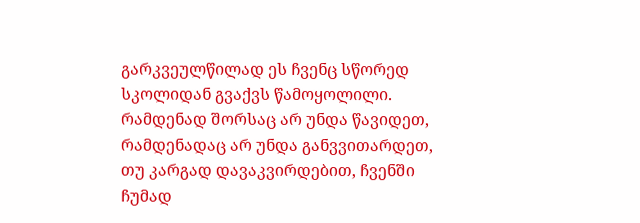გარკვეულწილად ეს ჩვენც სწორედ სკოლიდან გვაქვს წამოყოლილი. რამდენად შორსაც არ უნდა წავიდეთ, რამდენადაც არ უნდა განვვითარდეთ, თუ კარგად დავაკვირდებით, ჩვენში ჩუმად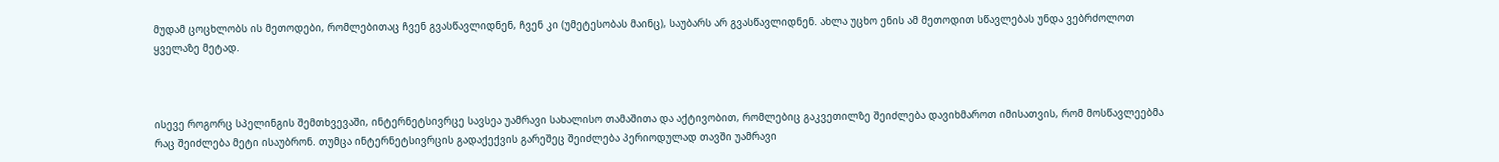მუდამ ცოცხლობს ის მეთოდები, რომლებითაც ჩვენ გვასწავლიდნენ, ჩვენ კი (უმეტესობას მაინც), საუბარს არ გვასწავლიდნენ. ახლა უცხო ენის ამ მეთოდით სწავლებას უნდა ვებრძოლოთ ყველაზე მეტად.



ისევე როგორც სპელინგის შემთხვევაში, ინტერნეტსივრცე სავსეა უამრავი სახალისო თამაშითა და აქტივობით, რომლებიც გაკვეთილზე შეიძლება დავიხმაროთ იმისათვის, რომ მოსწავლეებმა რაც შეიძლება მეტი ისაუბრონ. თუმცა ინტერნეტსივრცის გადაქექვის გარეშეც შეიძლება პერიოდულად თავში უამრავი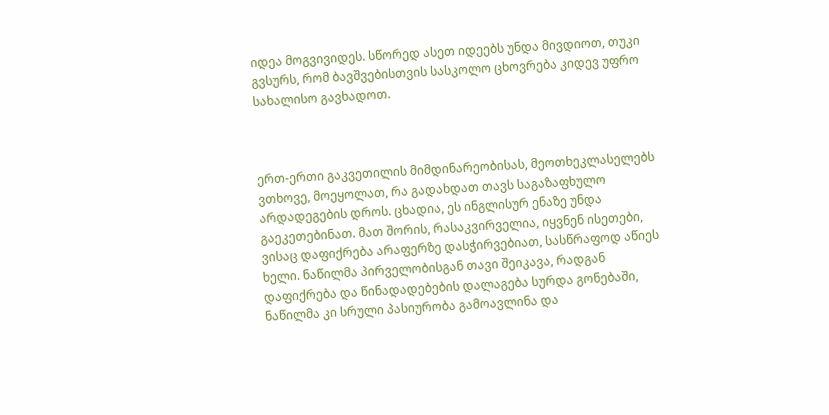იდეა მოგვივიდეს. სწორედ ასეთ იდეებს უნდა მივდიოთ, თუკი გვსურს, რომ ბავშვებისთვის სასკოლო ცხოვრება კიდევ უფრო სახალისო გავხადოთ.



ერთ-ერთი გაკვეთილის მიმდინარეობისას, მეოთხეკლასელებს ვთხოვე, მოეყოლათ, რა გადახდათ თავს საგაზაფხულო არდადეგების დროს. ცხადია, ეს ინგლისურ ენაზე უნდა გაეკეთებინათ. მათ შორის, რასაკვირველია, იყვნენ ისეთები, ვისაც დაფიქრება არაფერზე დასჭირვებიათ, სასწრაფოდ აწიეს ხელი. ნაწილმა პირველობისგან თავი შეიკავა, რადგან დაფიქრება და წინადადებების დალაგება სურდა გონებაში, ნაწილმა კი სრული პასიურობა გამოავლინა და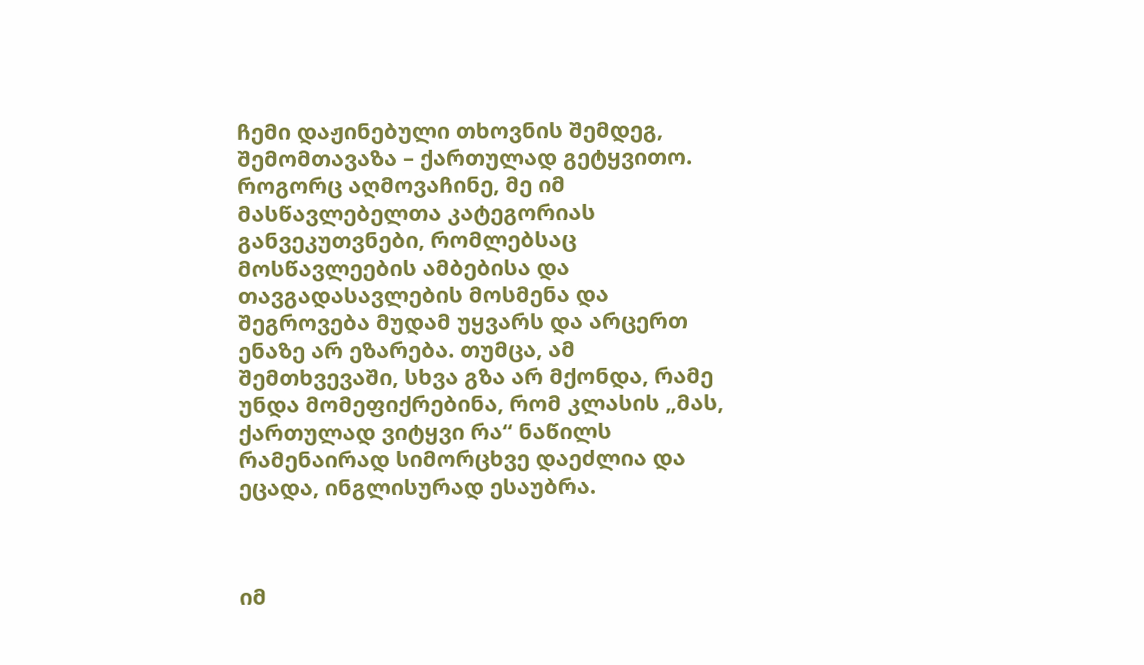ჩემი დაჟინებული თხოვნის შემდეგ, შემომთავაზა – ქართულად გეტყვითო. როგორც აღმოვაჩინე, მე იმ მასწავლებელთა კატეგორიას განვეკუთვნები, რომლებსაც მოსწავლეების ამბებისა და თავგადასავლების მოსმენა და შეგროვება მუდამ უყვარს და არცერთ ენაზე არ ეზარება. თუმცა, ამ შემთხვევაში, სხვა გზა არ მქონდა, რამე უნდა მომეფიქრებინა, რომ კლასის „მას, ქართულად ვიტყვი რა“ ნაწილს რამენაირად სიმორცხვე დაეძლია და ეცადა, ინგლისურად ესაუბრა.



იმ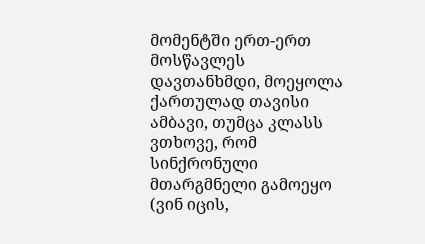მომენტში ერთ-ერთ მოსწავლეს დავთანხმდი, მოეყოლა ქართულად თავისი ამბავი, თუმცა კლასს ვთხოვე, რომ სინქრონული მთარგმნელი გამოეყო (ვინ იცის,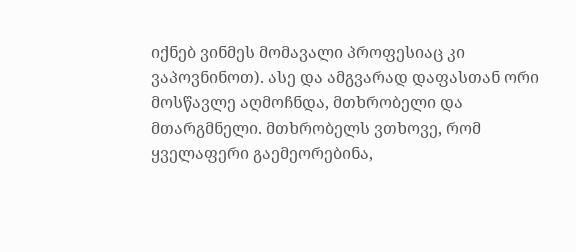იქნებ ვინმეს მომავალი პროფესიაც კი ვაპოვნინოთ). ასე და ამგვარად დაფასთან ორი მოსწავლე აღმოჩნდა, მთხრობელი და მთარგმნელი. მთხრობელს ვთხოვე, რომ ყველაფერი გაემეორებინა,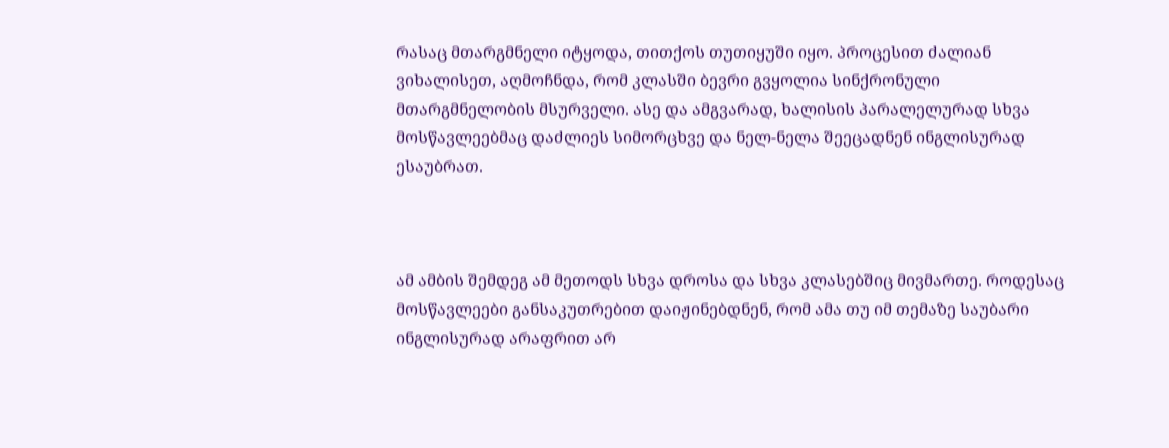რასაც მთარგმნელი იტყოდა, თითქოს თუთიყუში იყო. პროცესით ძალიან ვიხალისეთ, აღმოჩნდა, რომ კლასში ბევრი გვყოლია სინქრონული მთარგმნელობის მსურველი. ასე და ამგვარად, ხალისის პარალელურად სხვა მოსწავლეებმაც დაძლიეს სიმორცხვე და ნელ-ნელა შეეცადნენ ინგლისურად ესაუბრათ.



ამ ამბის შემდეგ ამ მეთოდს სხვა დროსა და სხვა კლასებშიც მივმართე. როდესაც მოსწავლეები განსაკუთრებით დაიჟინებდნენ, რომ ამა თუ იმ თემაზე საუბარი ინგლისურად არაფრით არ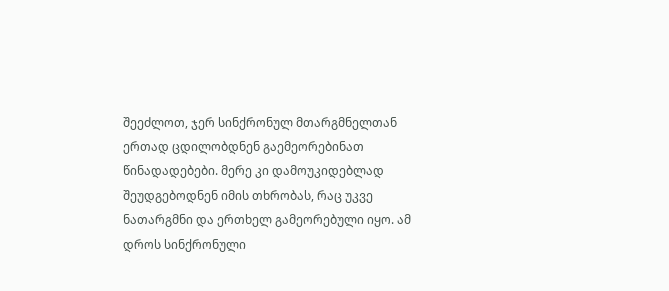შეეძლოთ, ჯერ სინქრონულ მთარგმნელთან ერთად ცდილობდნენ გაემეორებინათ წინადადებები. მერე კი დამოუკიდებლად შეუდგებოდნენ იმის თხრობას, რაც უკვე ნათარგმნი და ერთხელ გამეორებული იყო. ამ დროს სინქრონული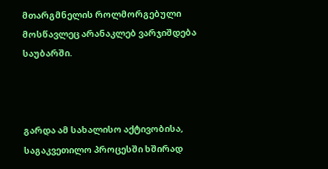მთარგმნელის როლმორგებული მოსწავლეც არანაკლებ ვარჯიშდება საუბარში.



გარდა ამ სახალისო აქტივობისა, საგაკვეთილო პროცესში ხშირად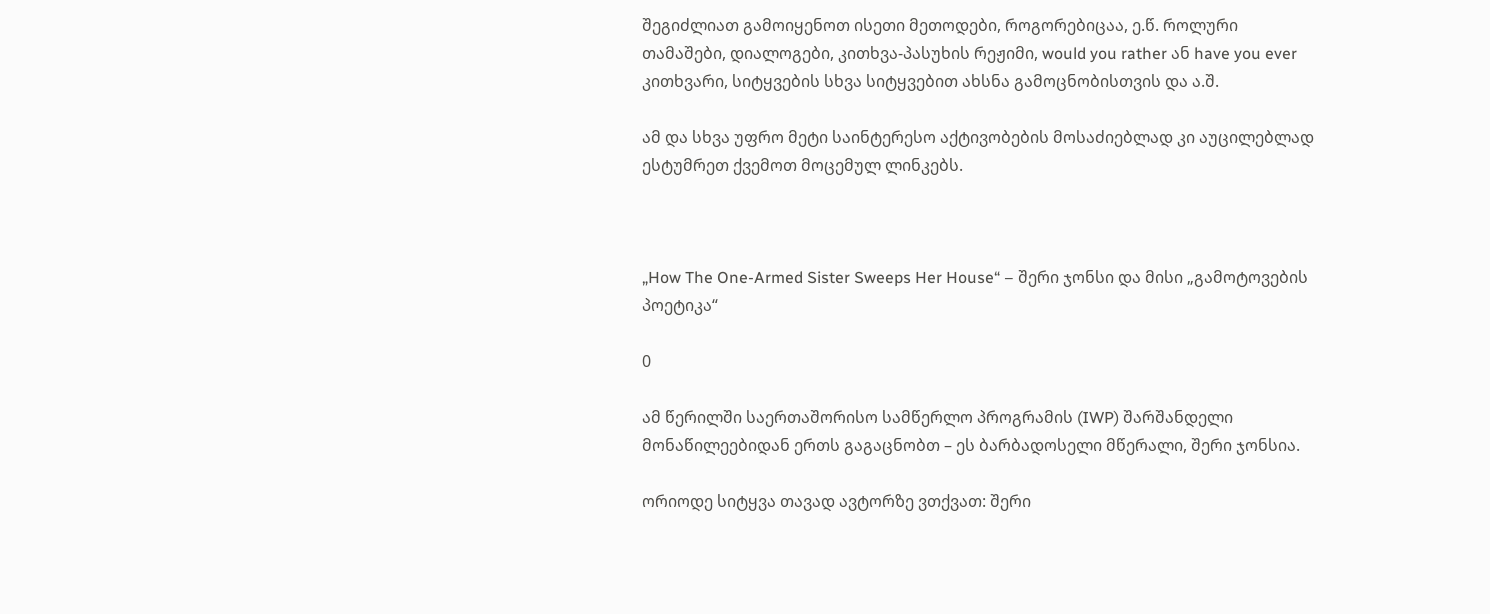შეგიძლიათ გამოიყენოთ ისეთი მეთოდები, როგორებიცაა, ე.წ. როლური თამაშები, დიალოგები, კითხვა-პასუხის რეჟიმი, would you rather ან have you ever კითხვარი, სიტყვების სხვა სიტყვებით ახსნა გამოცნობისთვის და ა.შ.

ამ და სხვა უფრო მეტი საინტერესო აქტივობების მოსაძიებლად კი აუცილებლად ესტუმრეთ ქვემოთ მოცემულ ლინკებს.



„How The One-Armed Sister Sweeps Her House“ – შერი ჯონსი და მისი „გამოტოვების პოეტიკა“

0

ამ წერილში საერთაშორისო სამწერლო პროგრამის (IWP) შარშანდელი მონაწილეებიდან ერთს გაგაცნობთ – ეს ბარბადოსელი მწერალი, შერი ჯონსია.

ორიოდე სიტყვა თავად ავტორზე ვთქვათ: შერი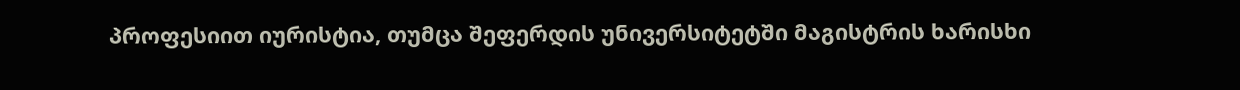პროფესიით იურისტია, თუმცა შეფერდის უნივერსიტეტში მაგისტრის ხარისხი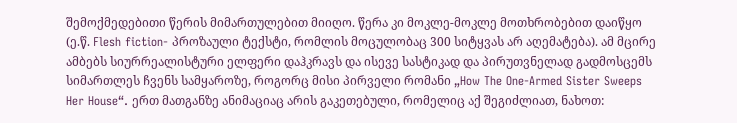შემოქმედებითი წერის მიმართულებით მიიღო. წერა კი მოკლე-მოკლე მოთხრობებით დაიწყო (ე.წ. Flesh fiction- პროზაული ტექსტი, რომლის მოცულობაც 300 სიტყვას არ აღემატება). ამ მცირე ამბებს სიურრეალისტური ელფერი დაჰკრავს და ისევე სასტიკად და პირუთვნელად გადმოსცემს სიმართლეს ჩვენს სამყაროზე, როგორც მისი პირველი რომანი „How The One-Armed Sister Sweeps Her House“. ერთ მათგანზე ანიმაციაც არის გაკეთებული, რომელიც აქ შეგიძლიათ, ნახოთ: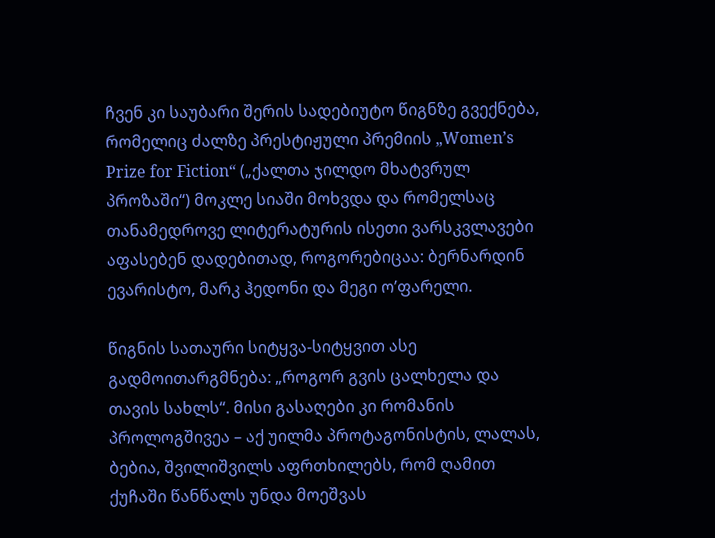ჩვენ კი საუბარი შერის სადებიუტო წიგნზე გვექნება, რომელიც ძალზე პრესტიჟული პრემიის „Women’s Prize for Fiction“ („ქალთა ჯილდო მხატვრულ პროზაში“) მოკლე სიაში მოხვდა და რომელსაც თანამედროვე ლიტერატურის ისეთი ვარსკვლავები აფასებენ დადებითად, როგორებიცაა: ბერნარდინ ევარისტო, მარკ ჰედონი და მეგი ო’ფარელი.

წიგნის სათაური სიტყვა-სიტყვით ასე გადმოითარგმნება: „როგორ გვის ცალხელა და თავის სახლს“. მისი გასაღები კი რომანის პროლოგშივეა – აქ უილმა პროტაგონისტის, ლალას, ბებია, შვილიშვილს აფრთხილებს, რომ ღამით ქუჩაში წანწალს უნდა მოეშვას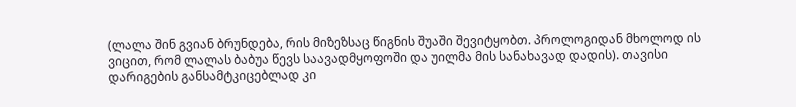(ლალა შინ გვიან ბრუნდება, რის მიზეზსაც წიგნის შუაში შევიტყობთ. პროლოგიდან მხოლოდ ის ვიცით, რომ ლალას ბაბუა წევს საავადმყოფოში და უილმა მის სანახავად დადის). თავისი დარიგების განსამტკიცებლად კი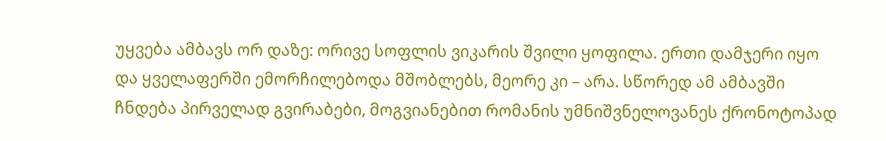უყვება ამბავს ორ დაზე: ორივე სოფლის ვიკარის შვილი ყოფილა. ერთი დამჯერი იყო და ყველაფერში ემორჩილებოდა მშობლებს, მეორე კი – არა. სწორედ ამ ამბავში ჩნდება პირველად გვირაბები, მოგვიანებით რომანის უმნიშვნელოვანეს ქრონოტოპად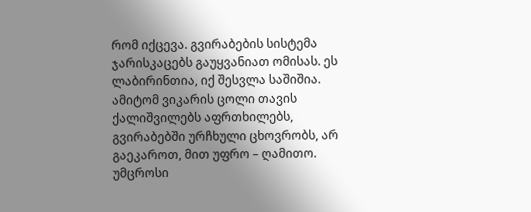რომ იქცევა. გვირაბების სისტემა ჯარისკაცებს გაუყვანიათ ომისას. ეს ლაბირინთია, იქ შესვლა საშიშია. ამიტომ ვიკარის ცოლი თავის ქალიშვილებს აფრთხილებს, გვირაბებში ურჩხული ცხოვრობს, არ გაეკაროთ, მით უფრო – ღამითო. უმცროსი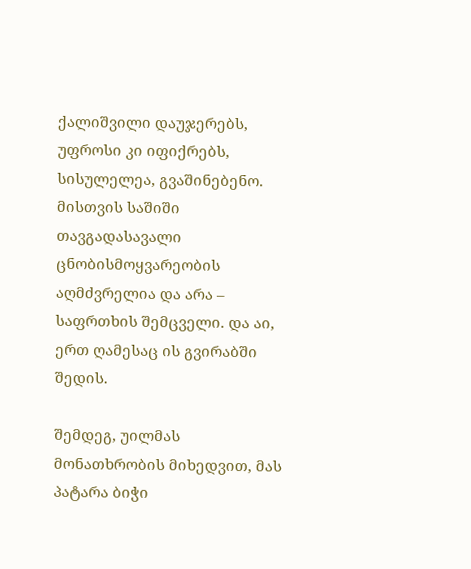ქალიშვილი დაუჯერებს, უფროსი კი იფიქრებს, სისულელეა, გვაშინებენო. მისთვის საშიში თავგადასავალი ცნობისმოყვარეობის აღმძვრელია და არა – საფრთხის შემცველი. და აი, ერთ ღამესაც ის გვირაბში შედის.

შემდეგ, უილმას მონათხრობის მიხედვით, მას პატარა ბიჭი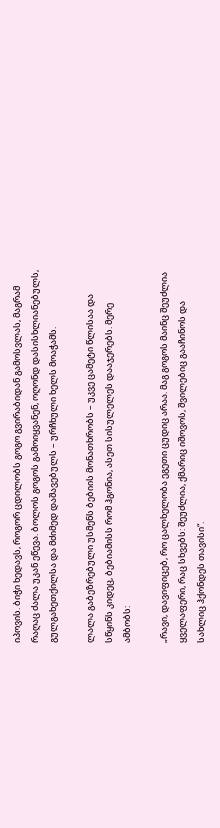იპოვის. ბიჭი ხედავს, როგორ ცდილობს გოგო გვირაბიდან გამოსვლას, მაგრამ რაღაც ძალა უკან ეწევა. ბოლოს გოგოს გამოიყვანენ, ოღონდ დასისხლიანებულს, გულგახეთქილსა და მძიმედ დაშავებულს – ურჩხული ხელს მოაჭამს.

ლალა გაბეზრებული უსმენს ბებიის მონათხრობს – უკვე ცამეტი წლისაა და სწყინს კიდეც, ბებიამისს რომ ჰგონია, ასეთ სისულელეს დააჯერებს. მერე ამბობს:

„რავი, დავიფიცებ, რო ცალხელობა ეგეთი ცუდიც არაა. მაგ გოგოს მაინც შეუძლია ყველაფერი, რაც სხვებს: შეუძლია, ქმარიც იშოვოს, შვილებიც გააჩინოს და სახლიც ჰქონდეს თავისი“.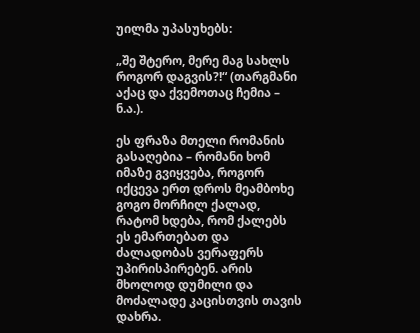უილმა უპასუხებს:

„შე შტერო, მერე მაგ სახლს როგორ დაგვის?!“ (თარგმანი აქაც და ქვემოთაც ჩემია – ნ.ა.).

ეს ფრაზა მთელი რომანის გასაღებია – რომანი ხომ იმაზე გვიყვება, როგორ იქცევა ერთ დროს მეამბოხე გოგო მორჩილ ქალად, რატომ ხდება, რომ ქალებს ეს ემართებათ და ძალადობას ვერაფერს უპირისპირებენ. არის მხოლოდ დუმილი და მოძალადე კაცისთვის თავის დახრა.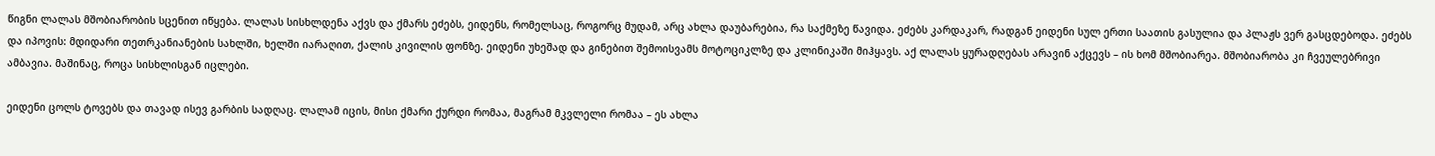წიგნი ლალას მშობიარობის სცენით იწყება. ლალას სისხლდენა აქვს და ქმარს ეძებს, ეიდენს, რომელსაც, როგორც მუდამ, არც ახლა დაუბარებია, რა საქმეზე წავიდა. ეძებს კარდაკარ, რადგან ეიდენი სულ ერთი საათის გასულია და პლაჟს ვერ გასცდებოდა. ეძებს და იპოვის: მდიდარი თეთრკანიანების სახლში, ხელში იარაღით, ქალის კივილის ფონზე. ეიდენი უხეშად და გინებით შემოისვამს მოტოციკლზე და კლინიკაში მიჰყავს. აქ ლალას ყურადღებას არავინ აქცევს – ის ხომ მშობიარეა. მშობიარობა კი ჩვეულებრივი ამბავია. მაშინაც, როცა სისხლისგან იცლები.

ეიდენი ცოლს ტოვებს და თავად ისევ გარბის სადღაც. ლალამ იცის, მისი ქმარი ქურდი რომაა, მაგრამ მკვლელი რომაა – ეს ახლა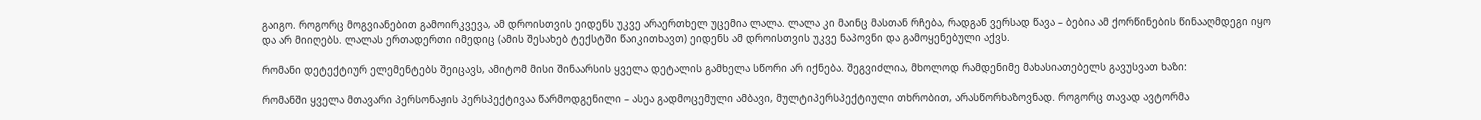გაიგო. როგორც მოგვიანებით გამოირკვევა, ამ დროისთვის ეიდენს უკვე არაერთხელ უცემია ლალა. ლალა კი მაინც მასთან რჩება, რადგან ვერსად წავა – ბებია ამ ქორწინების წინააღმდეგი იყო და არ მიიღებს. ლალას ერთადერთი იმედიც (ამის შესახებ ტექსტში წაიკითხავთ) ეიდენს ამ დროისთვის უკვე ნაპოვნი და გამოყენებული აქვს.

რომანი დეტექტიურ ელემენტებს შეიცავს, ამიტომ მისი შინაარსის ყველა დეტალის გამხელა სწორი არ იქნება. შეგვიძლია, მხოლოდ რამდენიმე მახასიათებელს გავუსვათ ხაზი:

რომანში ყველა მთავარი პერსონაჟის პერსპექტივაა წარმოდგენილი – ასეა გადმოცემული ამბავი, მულტიპერსპექტიული თხრობით, არასწორხაზოვნად. როგორც თავად ავტორმა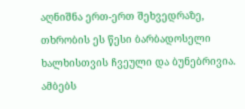აღნიშნა ერთ-ერთ შეხვედრაზე, თხრობის ეს წესი ბარბადოსელი ხალხისთვის ჩვეული და ბუნებრივია. ამბებს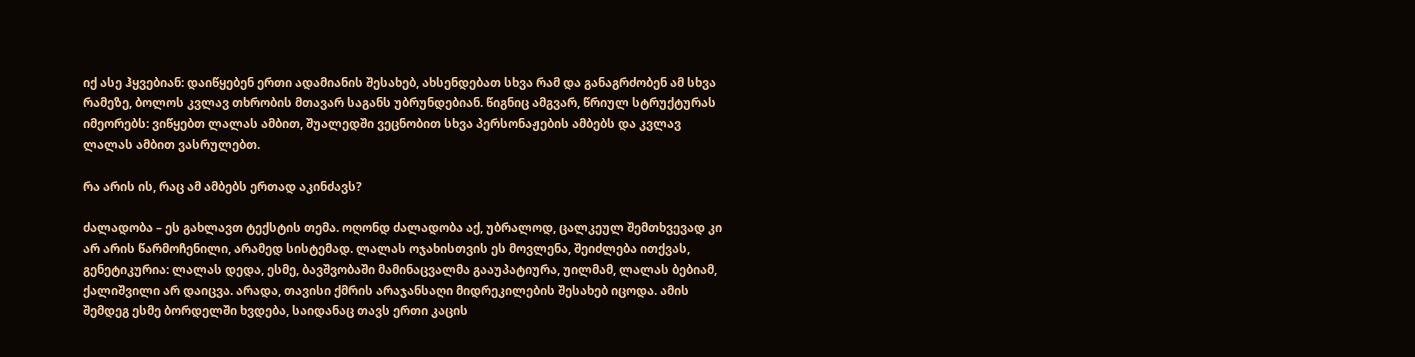იქ ასე ჰყვებიან: დაიწყებენ ერთი ადამიანის შესახებ, ახსენდებათ სხვა რამ და განაგრძობენ ამ სხვა რამეზე, ბოლოს კვლავ თხრობის მთავარ საგანს უბრუნდებიან. წიგნიც ამგვარ, წრიულ სტრუქტურას იმეორებს: ვიწყებთ ლალას ამბით, შუალედში ვეცნობით სხვა პერსონაჟების ამბებს და კვლავ ლალას ამბით ვასრულებთ.

რა არის ის, რაც ამ ამბებს ერთად აკინძავს?

ძალადობა – ეს გახლავთ ტექსტის თემა. ოღონდ ძალადობა აქ, უბრალოდ, ცალკეულ შემთხვევად კი არ არის წარმოჩენილი, არამედ სისტემად. ლალას ოჯახისთვის ეს მოვლენა, შეიძლება ითქვას, გენეტიკურია: ლალას დედა, ესმე, ბავშვობაში მამინაცვალმა გააუპატიურა, უილმამ, ლალას ბებიამ, ქალიშვილი არ დაიცვა. არადა, თავისი ქმრის არაჯანსაღი მიდრეკილების შესახებ იცოდა. ამის შემდეგ ესმე ბორდელში ხვდება, საიდანაც თავს ერთი კაცის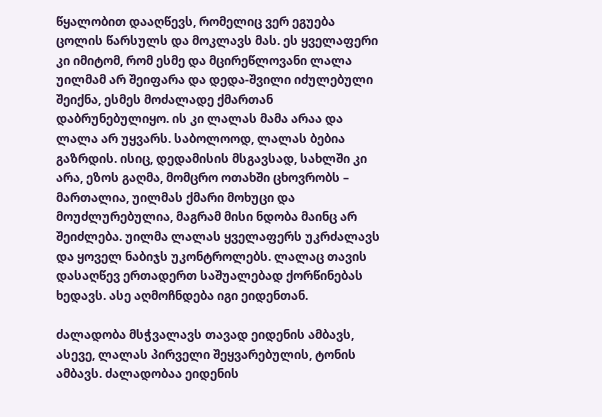წყალობით დააღწევს, რომელიც ვერ ეგუება ცოლის წარსულს და მოკლავს მას. ეს ყველაფერი კი იმიტომ, რომ ესმე და მცირეწლოვანი ლალა უილმამ არ შეიფარა და დედა-შვილი იძულებული შეიქნა, ესმეს მოძალადე ქმართან დაბრუნებულიყო. ის კი ლალას მამა არაა და ლალა არ უყვარს. საბოლოოდ, ლალას ბებია გაზრდის. ისიც, დედამისის მსგავსად, სახლში კი არა, ეზოს გაღმა, მომცრო ოთახში ცხოვრობს – მართალია, უილმას ქმარი მოხუცი და მოუძლურებულია, მაგრამ მისი ნდობა მაინც არ შეიძლება. უილმა ლალას ყველაფერს უკრძალავს და ყოველ ნაბიჯს უკონტროლებს. ლალაც თავის დასაღწევ ერთადერთ საშუალებად ქორწინებას ხედავს. ასე აღმოჩნდება იგი ეიდენთან.

ძალადობა მსჭვალავს თავად ეიდენის ამბავს, ასევე, ლალას პირველი შეყვარებულის, ტონის ამბავს. ძალადობაა ეიდენის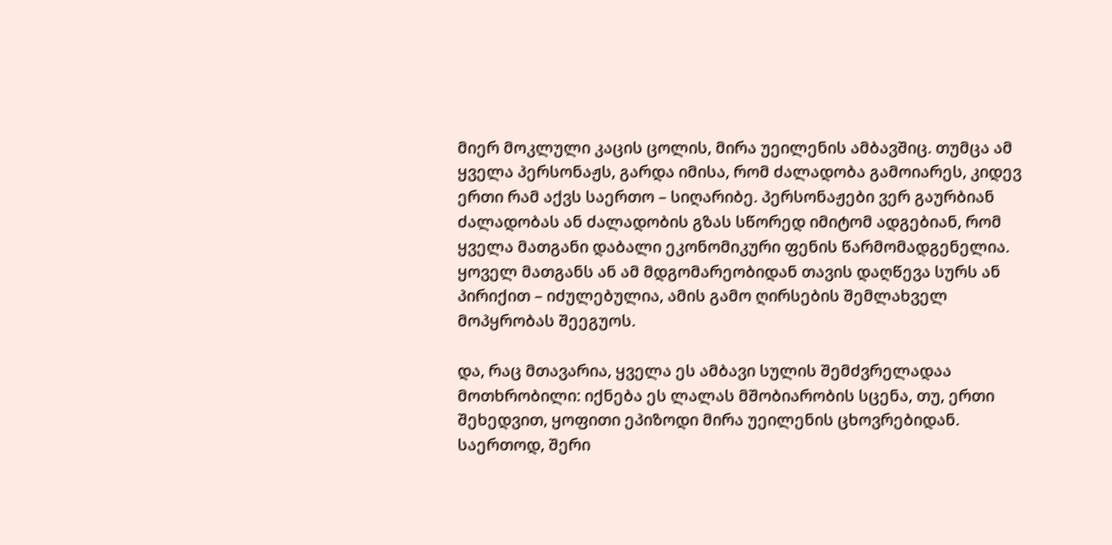მიერ მოკლული კაცის ცოლის, მირა უეილენის ამბავშიც. თუმცა ამ ყველა პერსონაჟს, გარდა იმისა, რომ ძალადობა გამოიარეს, კიდევ ერთი რამ აქვს საერთო – სიღარიბე. პერსონაჟები ვერ გაურბიან ძალადობას ან ძალადობის გზას სწორედ იმიტომ ადგებიან, რომ ყველა მათგანი დაბალი ეკონომიკური ფენის წარმომადგენელია. ყოველ მათგანს ან ამ მდგომარეობიდან თავის დაღწევა სურს ან პირიქით – იძულებულია, ამის გამო ღირსების შემლახველ მოპყრობას შეეგუოს.

და, რაც მთავარია, ყველა ეს ამბავი სულის შემძვრელადაა მოთხრობილი: იქნება ეს ლალას მშობიარობის სცენა, თუ, ერთი შეხედვით, ყოფითი ეპიზოდი მირა უეილენის ცხოვრებიდან. საერთოდ, შერი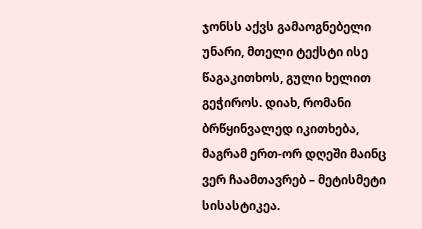ჯონსს აქვს გამაოგნებელი უნარი, მთელი ტექსტი ისე წაგაკითხოს, გული ხელით გეჭიროს. დიახ, რომანი ბრწყინვალედ იკითხება, მაგრამ ერთ-ორ დღეში მაინც ვერ ჩაამთავრებ – მეტისმეტი სისასტიკეა.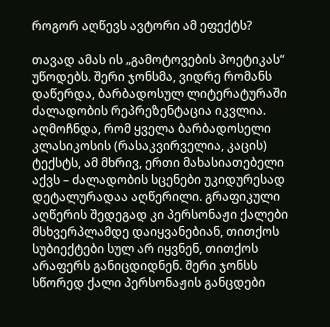როგორ აღწევს ავტორი ამ ეფექტს?

თავად ამას ის „გამოტოვების პოეტიკას“ უწოდებს. შერი ჯონსმა, ვიდრე რომანს დაწერდა, ბარბადოსულ ლიტერატურაში ძალადობის რეპრეზენტაცია იკვლია. აღმოჩნდა, რომ ყველა ბარბადოსელი კლასიკოსის (რასაკვირველია, კაცის) ტექსტს, ამ მხრივ, ერთი მახასიათებელი აქვს – ძალადობის სცენები უკიდურესად დეტალურადაა აღწერილი. გრაფიკული აღწერის შედეგად კი პერსონაჟი ქალები მსხვერპლამდე დაიყვანებიან, თითქოს სუბიექტები სულ არ იყვნენ, თითქოს არაფერს განიცდიდნენ. შერი ჯონსს სწორედ ქალი პერსონაჟის განცდები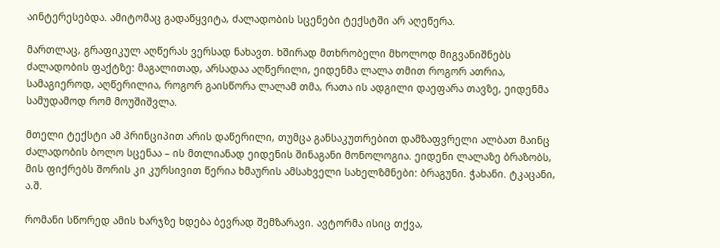აინტერესებდა. ამიტომაც გადაწყვიტა, ძალადობის სცენები ტექსტში არ აღეწერა.

მართლაც, გრაფიკულ აღწერას ვერსად ნახავთ. ხშირად მთხრობელი მხოლოდ მიგვანიშნებს ძალადობის ფაქტზე: მაგალითად, არსადაა აღწერილი, ეიდენმა ლალა თმით როგორ ათრია, სამაგიეროდ, აღწერილია, როგორ გაისწორა ლალამ თმა, რათა ის ადგილი დაეფარა თავზე, ეიდენმა სამუდამოდ რომ მოუშიშვლა.

მთელი ტექსტი ამ პრინციპით არის დაწერილი, თუმცა განსაკუთრებით დამზაფვრელი ალბათ მაინც ძალადობის ბოლო სცენაა – ის მთლიანად ეიდენის შინაგანი მონოლოგია. ეიდენი ლალაზე ბრაზობს, მის ფიქრებს შორის კი კურსივით წერია ხმაურის ამსახველი სახელზმნები: ბრაგუნი. ჭახანი. ტკაცანი, ა.შ.

რომანი სწორედ ამის ხარჯზე ხდება ბევრად შემზარავი. ავტორმა ისიც თქვა,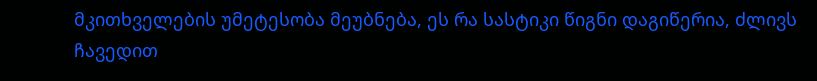მკითხველების უმეტესობა მეუბნება, ეს რა სასტიკი წიგნი დაგიწერია, ძლივს ჩავედით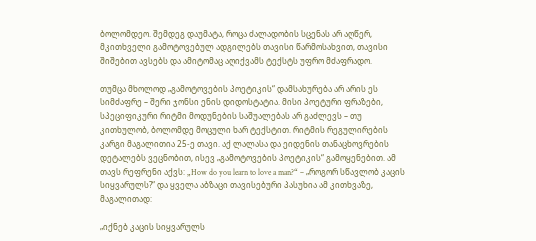ბოლომდეო. შემდეგ დაუმატა, როცა ძალადობის სცენას არ აღწერ, მკითხველი გამოტოვებულ ადგილებს თავისი წარმოსახვით, თავისი შიშებით ავსებს და ამიტომაც აღიქვამს ტექსტს უფრო მძაფრადო.

თუმცა მხოლოდ „გამოტოვების პოეტიკის“ დამსახურება არ არის ეს სიმძაფრე – შერი ჯონსი ენის დიდოსტატია. მისი პოეტური ფრაზები, სპეციფიკური რიტმი მოდუნების საშუალებას არ გაძლევს – თუ კითხულობ, ბოლომდე მოცული ხარ ტექსტით. რიტმის რეგულირების კარგი მაგალითია 25-ე თავი. აქ ლალასა და ეიდენის თანაცხოვრების დეტალებს ვეცნობით, ისევ „გამოტოვების პოეტიკის“ გამოყენებით. ამ თავს რეფრენი აქვს: „How do you learn to love a man?“ – „როგორ სწავლობ კაცის სიყვარულს?“ და ყველა აბზაცი თავისებური პასუხია ამ კითხვაზე, მაგალითად:

„იქნებ კაცის სიყვარულს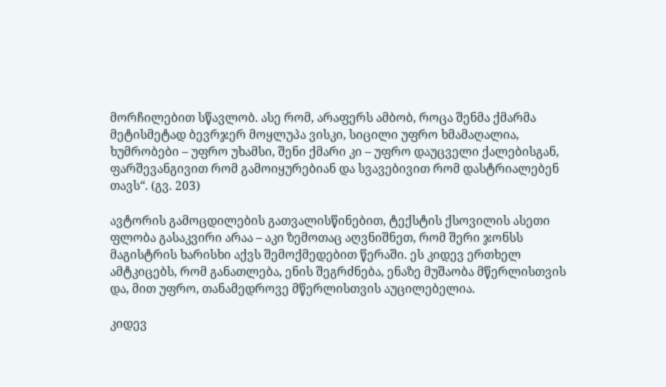მორჩილებით სწავლობ. ასე რომ, არაფერს ამბობ, როცა შენმა ქმარმა მეტისმეტად ბევრჯერ მოყლუპა ვისკი, სიცილი უფრო ხმამაღალია, ხუმრობები – უფრო უხამსი, შენი ქმარი კი – უფრო დაუცველი ქალებისგან, ფარშევანგივით რომ გამოიყურებიან და სვავებივით რომ დასტრიალებენ თავს“. (გვ. 203)

ავტორის გამოცდილების გათვალისწინებით, ტექსტის ქსოვილის ასეთი ფლობა გასაკვირი არაა – აკი ზემოთაც აღვნიშნეთ, რომ შერი ჯონსს მაგისტრის ხარისხი აქვს შემოქმედებით წერაში. ეს კიდევ ერთხელ ამტკიცებს, რომ განათლება, ენის შეგრძნება, ენაზე მუშაობა მწერლისთვის და, მით უფრო, თანამედროვე მწერლისთვის აუცილებელია.

კიდევ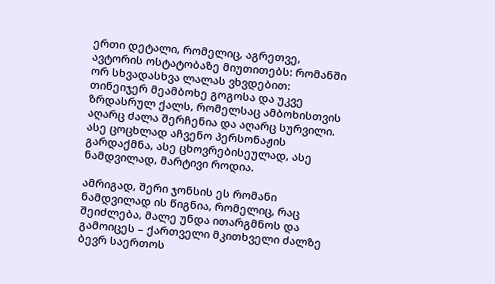ერთი დეტალი, რომელიც, აგრეთვე, ავტორის ოსტატობაზე მიუთითებს: რომანში ორ სხვადასხვა ლალას ვხვდებით: თინეიჯერ მეამბოხე გოგოსა და უკვე ზრდასრულ ქალს, რომელსაც ამბოხისთვის აღარც ძალა შერჩენია და აღარც სურვილი. ასე ცოცხლად აჩვენო პერსონაჟის გარდაქმნა, ასე ცხოვრებისეულად, ასე ნამდვილად, მარტივი როდია.

ამრიგად, შერი ჯონსის ეს რომანი ნამდვილად ის წიგნია, რომელიც, რაც შეიძლება, მალე უნდა ითარგმნოს და გამოიცეს – ქართველი მკითხველი ძალზე ბევრ საერთოს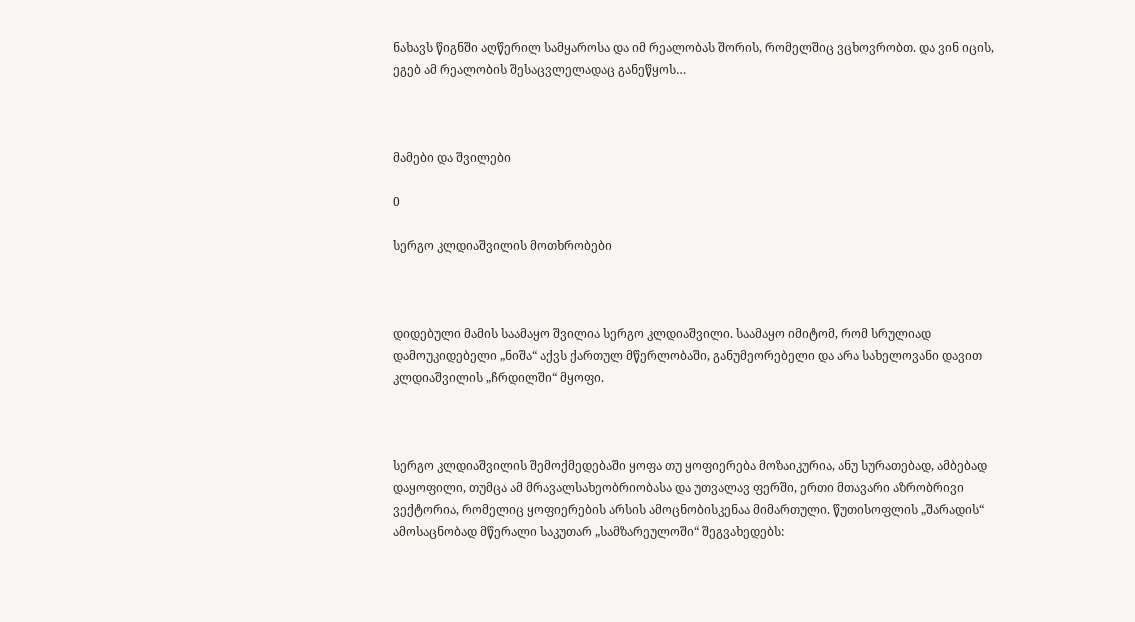ნახავს წიგნში აღწერილ სამყაროსა და იმ რეალობას შორის, რომელშიც ვცხოვრობთ. და ვინ იცის, ეგებ ამ რეალობის შესაცვლელადაც განეწყოს…



მამები და შვილები

0

სერგო კლდიაშვილის მოთხრობები



დიდებული მამის საამაყო შვილია სერგო კლდიაშვილი. საამაყო იმიტომ, რომ სრულიად დამოუკიდებელი „ნიშა“ აქვს ქართულ მწერლობაში, განუმეორებელი და არა სახელოვანი დავით კლდიაშვილის „ჩრდილში“ მყოფი.



სერგო კლდიაშვილის შემოქმედებაში ყოფა თუ ყოფიერება მოზაიკურია, ანუ სურათებად, ამბებად დაყოფილი, თუმცა ამ მრავალსახეობრიობასა და უთვალავ ფერში, ერთი მთავარი აზრობრივი ვექტორია, რომელიც ყოფიერების არსის ამოცნობისკენაა მიმართული. წუთისოფლის „შარადის“ ამოსაცნობად მწერალი საკუთარ „სამზარეულოში“ შეგვახედებს: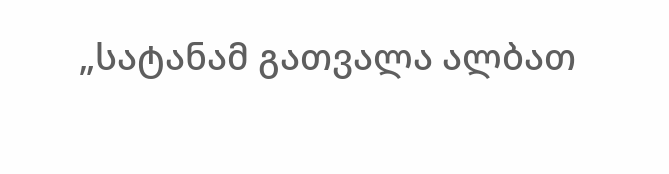„სატანამ გათვალა ალბათ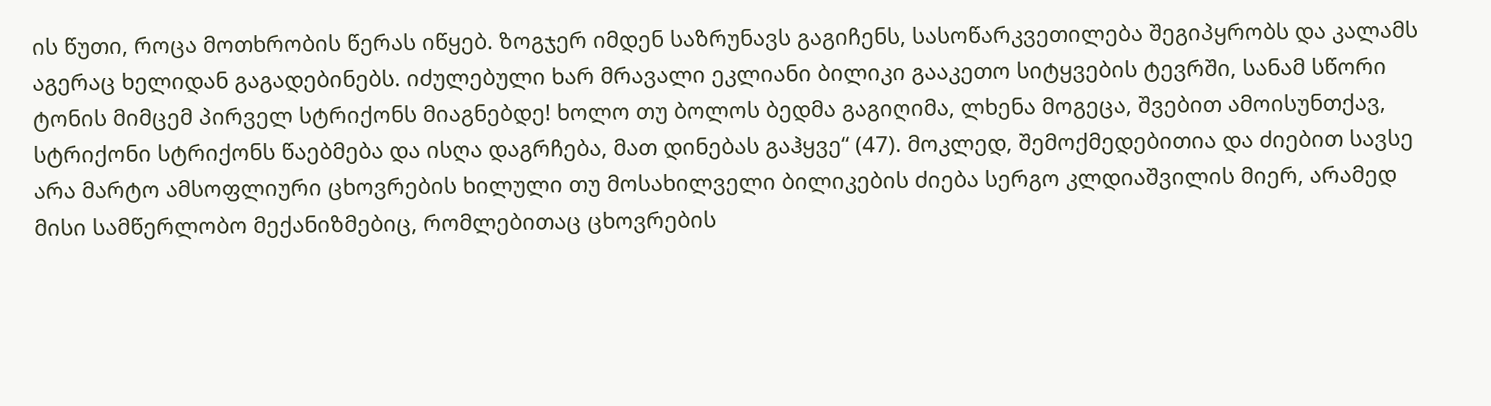ის წუთი, როცა მოთხრობის წერას იწყებ. ზოგჯერ იმდენ საზრუნავს გაგიჩენს, სასოწარკვეთილება შეგიპყრობს და კალამს აგერაც ხელიდან გაგადებინებს. იძულებული ხარ მრავალი ეკლიანი ბილიკი გააკეთო სიტყვების ტევრში, სანამ სწორი ტონის მიმცემ პირველ სტრიქონს მიაგნებდე! ხოლო თუ ბოლოს ბედმა გაგიღიმა, ლხენა მოგეცა, შვებით ამოისუნთქავ, სტრიქონი სტრიქონს წაებმება და ისღა დაგრჩება, მათ დინებას გაჰყვე“ (47). მოკლედ, შემოქმედებითია და ძიებით სავსე არა მარტო ამსოფლიური ცხოვრების ხილული თუ მოსახილველი ბილიკების ძიება სერგო კლდიაშვილის მიერ, არამედ მისი სამწერლობო მექანიზმებიც, რომლებითაც ცხოვრების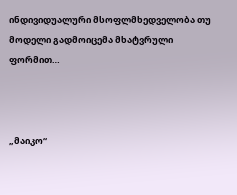ინდივიდუალური მსოფლმხედველობა თუ მოდელი გადმოიცემა მხატვრული ფორმით…



„მაიკო“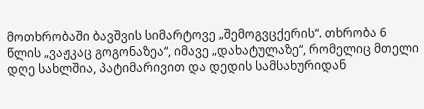მოთხრობაში ბავშვის სიმარტოვე „შემოგვცქერის“. თხრობა 6 წლის „ვაჟკაც გოგონაზეა“, იმავე „დახატულაზე“, რომელიც მთელი დღე სახლშია, პატიმარივით და დედის სამსახურიდან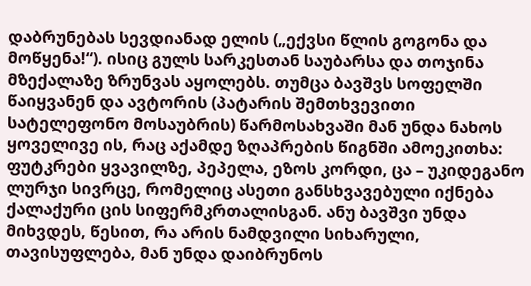დაბრუნებას სევდიანად ელის („ექვსი წლის გოგონა და მოწყენა!“). ისიც გულს სარკესთან საუბარსა და თოჯინა მზექალაზე ზრუნვას აყოლებს. თუმცა ბავშვს სოფელში წაიყვანენ და ავტორის (პატარის შემთხვევითი სატელეფონო მოსაუბრის) წარმოსახვაში მან უნდა ნახოს ყოველივე ის, რაც აქამდე ზღაპრების წიგნში ამოეკითხა: ფუტკრები ყვავილზე, პეპელა, ეზოს კორდი, ცა – უკიდეგანო ლურჯი სივრცე, რომელიც ასეთი განსხვავებული იქნება ქალაქური ცის სიფერმკრთალისგან. ანუ ბავშვი უნდა მიხვდეს, წესით, რა არის ნამდვილი სიხარული, თავისუფლება, მან უნდა დაიბრუნოს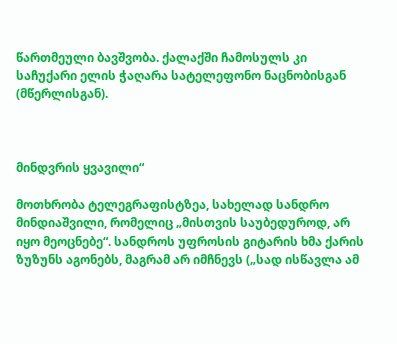წართმეული ბავშვობა. ქალაქში ჩამოსულს კი საჩუქარი ელის ჭაღარა სატელეფონო ნაცნობისგან (მწერლისგან).



მინდვრის ყვავილი“

მოთხრობა ტელეგრაფისტზეა, სახელად სანდრო მინდიაშვილი, რომელიც „მისთვის საუბედუროდ, არ იყო მეოცნებე“. სანდროს უფროსის გიტარის ხმა ქარის ზუზუნს აგონებს, მაგრამ არ იმჩნევს („სად ისწავლა ამ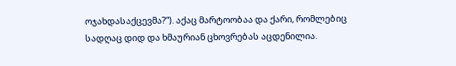ოჯახდასაქცევმა?“). აქაც მარტოობაა და ქარი, რომლებიც სადღაც დიდ და ხმაურიან ცხოვრებას აცდენილია.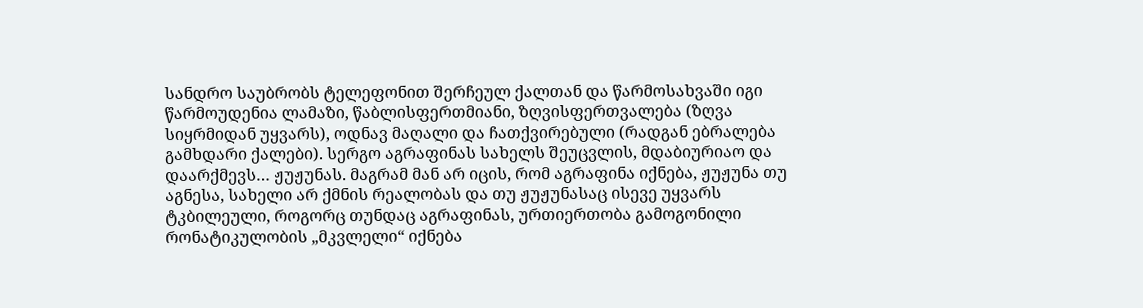სანდრო საუბრობს ტელეფონით შერჩეულ ქალთან და წარმოსახვაში იგი წარმოუდენია ლამაზი, წაბლისფერთმიანი, ზღვისფერთვალება (ზღვა სიყრმიდან უყვარს), ოდნავ მაღალი და ჩათქვირებული (რადგან ებრალება გამხდარი ქალები). სერგო აგრაფინას სახელს შეუცვლის, მდაბიურიაო და დაარქმევს… ჟუჟუნას. მაგრამ მან არ იცის, რომ აგრაფინა იქნება, ჟუჟუნა თუ აგნესა, სახელი არ ქმნის რეალობას და თუ ჟუჟუნასაც ისევე უყვარს ტკბილეული, როგორც თუნდაც აგრაფინას, ურთიერთობა გამოგონილი რონატიკულობის „მკვლელი“ იქნება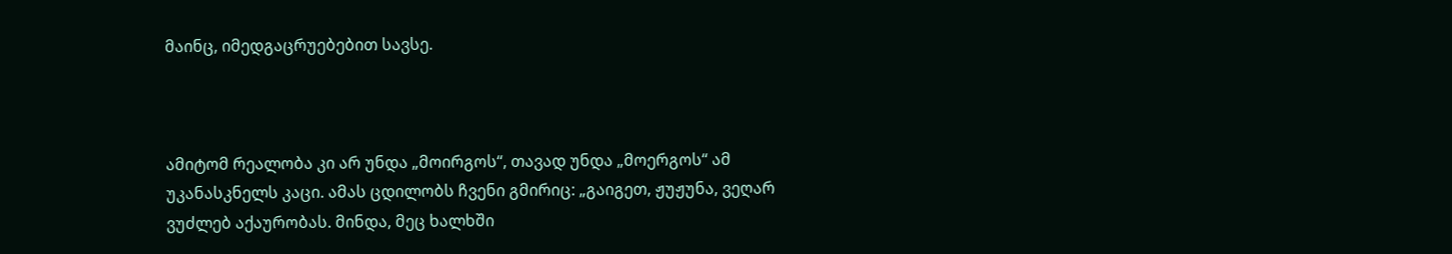მაინც, იმედგაცრუებებით სავსე.



ამიტომ რეალობა კი არ უნდა „მოირგოს“, თავად უნდა „მოერგოს“ ამ უკანასკნელს კაცი. ამას ცდილობს ჩვენი გმირიც: „გაიგეთ, ჟუჟუნა, ვეღარ ვუძლებ აქაურობას. მინდა, მეც ხალხში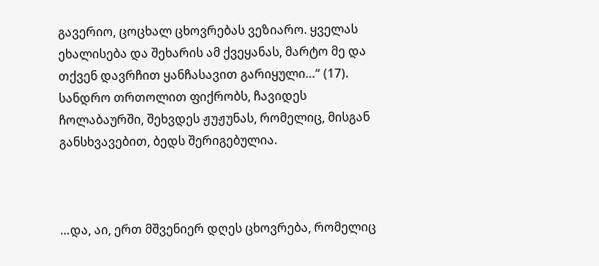გავერიო, ცოცხალ ცხოვრებას ვეზიარო. ყველას ეხალისება და შეხარის ამ ქვეყანას, მარტო მე და თქვენ დავრჩით ყანჩასავით გარიყული…“ (17). სანდრო თრთოლით ფიქრობს, ჩავიდეს ჩოლაბაურში, შეხვდეს ჟუჟუნას, რომელიც, მისგან განსხვავებით, ბედს შერიგებულია.



…და, აი, ერთ მშვენიერ დღეს ცხოვრება, რომელიც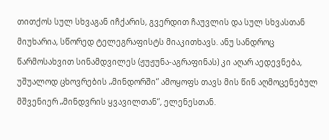თითქოს სულ სხვაგან იჩქარის, გვერდით ჩაუვლის და სულ სხვასთან მიუხარია, სწორედ ტელეგრაფისტს მიაკითხავს. ანუ სანდროც წარმოსახვით სინამდვილეს (ჟუჟუნა-აგრაფინას) კი აღარ აედევნება, უშუალოდ ცხოვრების „მინდორში“ ამოყოფს თავს მის წინ აღმოცენებულ მშვენიერ „მინდვრის ყვავილთან“, ელენესთან.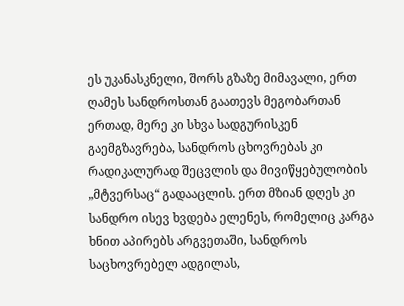ეს უკანასკნელი, შორს გზაზე მიმავალი, ერთ ღამეს სანდროსთან გაათევს მეგობართან ერთად, მერე კი სხვა სადგურისკენ გაემგზავრება, სანდროს ცხოვრებას კი რადიკალურად შეცვლის და მივიწყებულობის „მტვერსაც“ გადააცლის. ერთ მზიან დღეს კი სანდრო ისევ ხვდება ელენეს, რომელიც კარგა ხნით აპირებს არგვეთაში, სანდროს საცხოვრებელ ადგილას,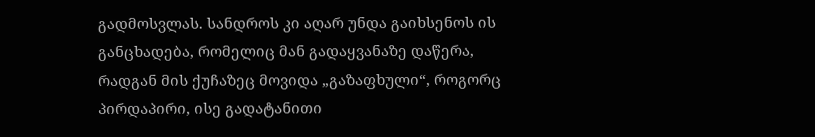გადმოსვლას. სანდროს კი აღარ უნდა გაიხსენოს ის განცხადება, რომელიც მან გადაყვანაზე დაწერა, რადგან მის ქუჩაზეც მოვიდა „გაზაფხული“, როგორც პირდაპირი, ისე გადატანითი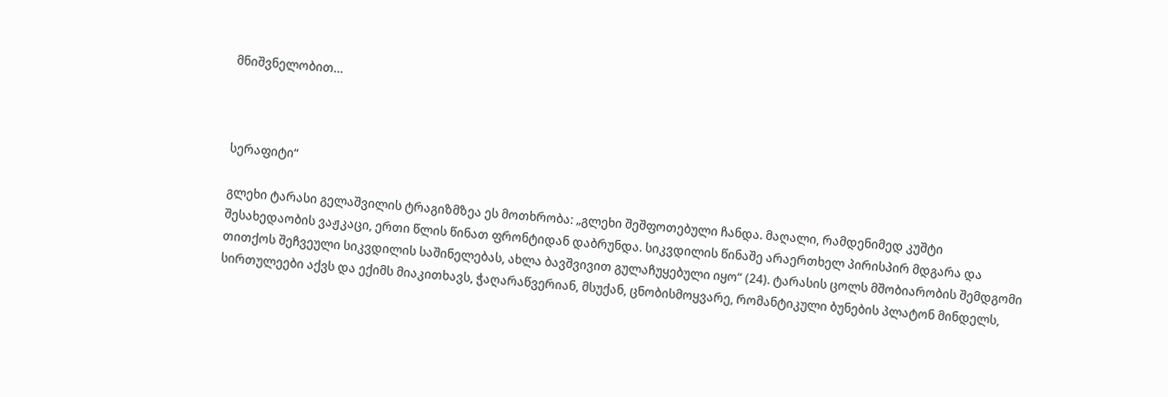მნიშვნელობით…



სერაფიტი“

გლეხი ტარასი გელაშვილის ტრაგიზმზეა ეს მოთხრობა: „გლეხი შეშფოთებული ჩანდა. მაღალი, რამდენიმედ კუშტი შესახედაობის ვაჟკაცი, ერთი წლის წინათ ფრონტიდან დაბრუნდა. სიკვდილის წინაშე არაერთხელ პირისპირ მდგარა და თითქოს შეჩვეული სიკვდილის საშინელებას, ახლა ბავშვივით გულაჩუყებული იყო“ (24). ტარასის ცოლს მშობიარობის შემდგომი სირთულეები აქვს და ექიმს მიაკითხავს, ჭაღარაწვერიან, მსუქან, ცნობისმოყვარე, რომანტიკული ბუნების პლატონ მინდელს,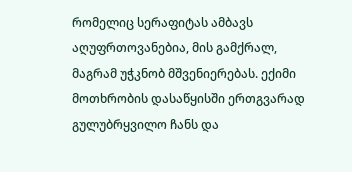რომელიც სერაფიტას ამბავს აღუფრთოვანებია, მის გამქრალ, მაგრამ უჭკნობ მშვენიერებას. ექიმი მოთხრობის დასაწყისში ერთგვარად გულუბრყვილო ჩანს და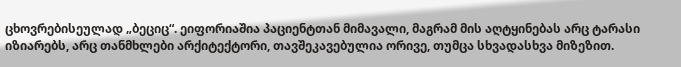ცხოვრებისეულად „ბეციც“. ეიფორიაშია პაციენტთან მიმავალი, მაგრამ მის აღტყინებას არც ტარასი იზიარებს, არც თანმხლები არქიტექტორი, თავშეკავებულია ორივე, თუმცა სხვადასხვა მიზეზით.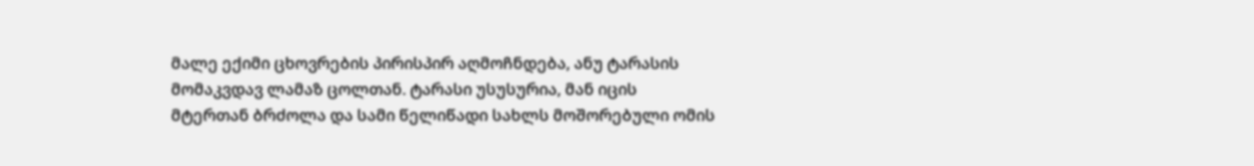მალე ექიმი ცხოვრების პირისპირ აღმოჩნდება, ანუ ტარასის მომაკვდავ ლამაზ ცოლთან. ტარასი უსუსურია, მან იცის მტერთან ბრძოლა და სამი წელიწადი სახლს მოშორებული ომის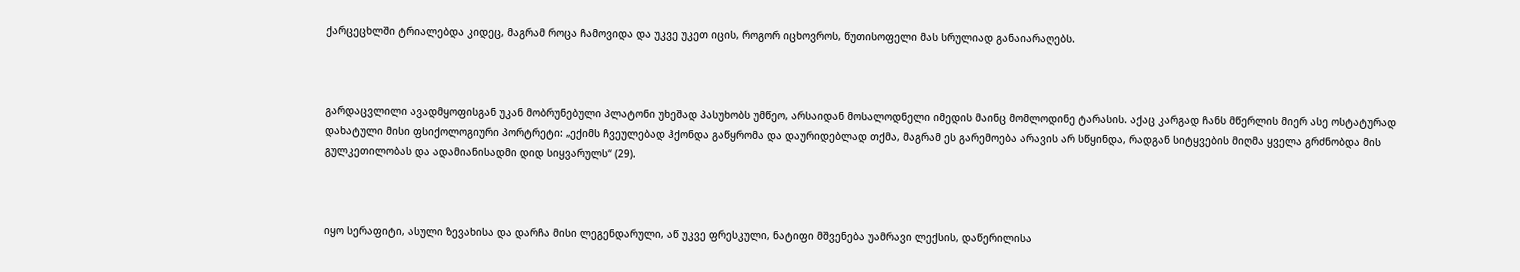ქარცეცხლში ტრიალებდა კიდეც, მაგრამ როცა ჩამოვიდა და უკვე უკეთ იცის, როგორ იცხოვროს, წუთისოფელი მას სრულიად განაიარაღებს.



გარდაცვლილი ავადმყოფისგან უკან მობრუნებული პლატონი უხეშად პასუხობს უმწეო, არსაიდან მოსალოდნელი იმედის მაინც მომლოდინე ტარასის. აქაც კარგად ჩანს მწერლის მიერ ასე ოსტატურად დახატული მისი ფსიქოლოგიური პორტრეტი: „ექიმს ჩვეულებად ჰქონდა გაწყრომა და დაურიდებლად თქმა, მაგრამ ეს გარემოება არავის არ სწყინდა, რადგან სიტყვების მიღმა ყველა გრძნობდა მის გულკეთილობას და ადამიანისადმი დიდ სიყვარულს“ (29).



იყო სერაფიტი, ასული ზევახისა და დარჩა მისი ლეგენდარული, აწ უკვე ფრესკული, ნატიფი მშვენება უამრავი ლექსის, დაწერილისა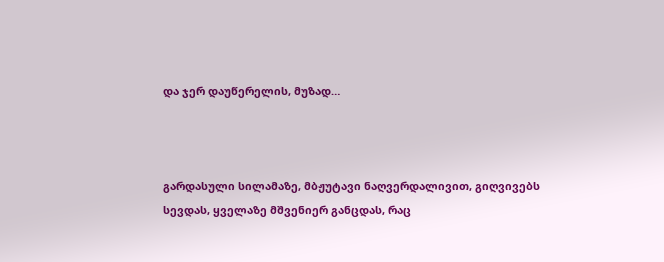და ჯერ დაუწერელის, მუზად…



გარდასული სილამაზე, მბჟუტავი ნაღვერდალივით, გიღვივებს სევდას, ყველაზე მშვენიერ განცდას, რაც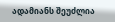ადამიანს შეუძლია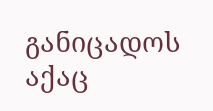განიცადოს აქაც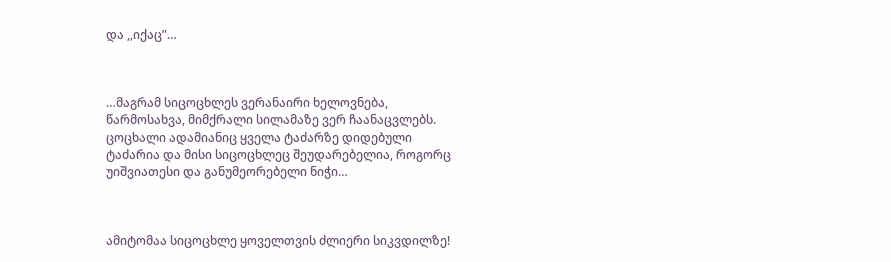და ,,იქაც”…



…მაგრამ სიცოცხლეს ვერანაირი ხელოვნება, წარმოსახვა, მიმქრალი სილამაზე ვერ ჩაანაცვლებს. ცოცხალი ადამიანიც ყველა ტაძარზე დიდებული ტაძარია და მისი სიცოცხლეც შეუდარებელია, როგორც უიშვიათესი და განუმეორებელი ნიჭი…



ამიტომაა სიცოცხლე ყოველთვის ძლიერი სიკვდილზე!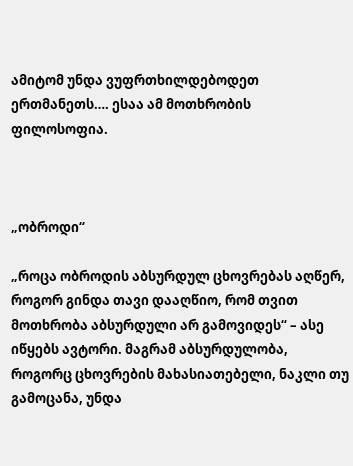ამიტომ უნდა ვუფრთხილდებოდეთ ერთმანეთს…. ესაა ამ მოთხრობის ფილოსოფია.



„ობროდი“

„როცა ობროდის აბსურდულ ცხოვრებას აღწერ, როგორ გინდა თავი დააღწიო, რომ თვით მოთხრობა აბსურდული არ გამოვიდეს“ – ასე იწყებს ავტორი. მაგრამ აბსურდულობა, როგორც ცხოვრების მახასიათებელი, ნაკლი თუ გამოცანა, უნდა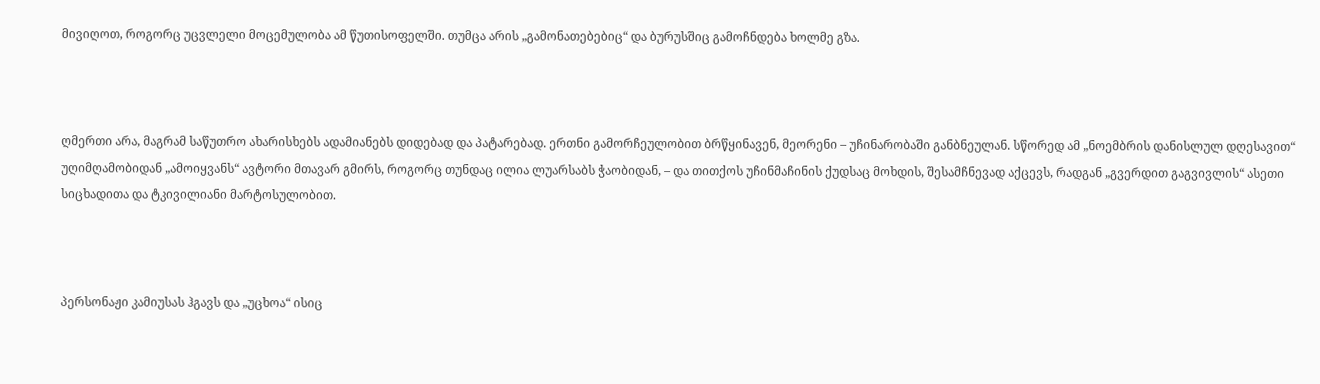მივიღოთ, როგორც უცვლელი მოცემულობა ამ წუთისოფელში. თუმცა არის „გამონათებებიც“ და ბურუსშიც გამოჩნდება ხოლმე გზა.



ღმერთი არა, მაგრამ საწუთრო ახარისხებს ადამიანებს დიდებად და პატარებად. ერთნი გამორჩეულობით ბრწყინავენ, მეორენი – უჩინარობაში განბნეულან. სწორედ ამ „ნოემბრის დანისლულ დღესავით“ უღიმღამობიდან „ამოიყვანს“ ავტორი მთავარ გმირს, როგორც თუნდაც ილია ლუარსაბს ჭაობიდან, – და თითქოს უჩინმაჩინის ქუდსაც მოხდის, შესამჩნევად აქცევს, რადგან „გვერდით გაგვივლის“ ასეთი სიცხადითა და ტკივილიანი მარტოსულობით.



პერსონაჟი კამიუსას ჰგავს და „უცხოა“ ისიც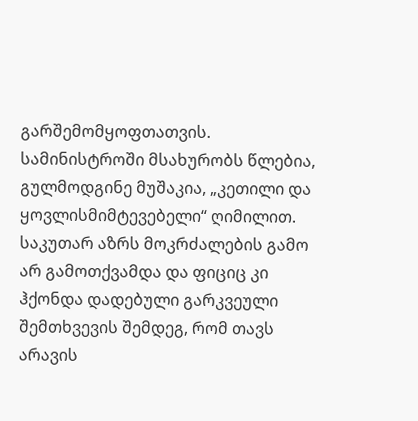გარშემომყოფთათვის. სამინისტროში მსახურობს წლებია, გულმოდგინე მუშაკია, „კეთილი და ყოვლისმიმტევებელი“ ღიმილით. საკუთარ აზრს მოკრძალების გამო არ გამოთქვამდა და ფიციც კი ჰქონდა დადებული გარკვეული შემთხვევის შემდეგ, რომ თავს არავის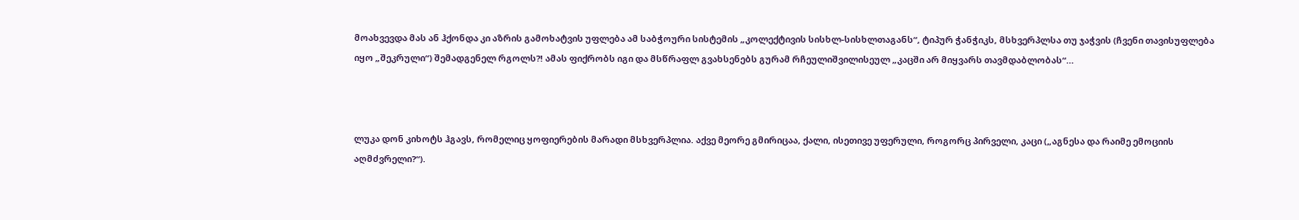მოახვევდა მას ან ჰქონდა კი აზრის გამოხატვის უფლება ამ საბჭოური სისტემის „კოლექტივის სისხლ-სისხლთაგანს“, ტიპურ ჭანჭიკს, მსხვერპლსა თუ ჯაჭვის (ჩვენი თავისუფლება იყო „შეკრული“) შემადგენელ რგოლს?! ამას ფიქრობს იგი და მსწრაფლ გვახსენებს გურამ რჩეულიშვილისეულ „კაცში არ მიყვარს თავმდაბლობას“…



ლუკა დონ კიხოტს ჰგავს, რომელიც ყოფიერების მარადი მსხვერპლია. აქვე მეორე გმირიცაა, ქალი, ისეთივე უფერული, როგორც პირველი, კაცი („აგნესა და რაიმე ემოციის აღმძვრელი?“).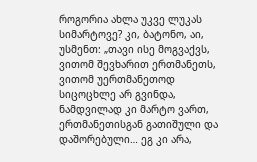როგორია ახლა უკვე ლუკას სიმარტოვე? კი, ბატონო, აი, უსმენთ: „თავი ისე მოგვაქვს, ვითომ შევხარით ერთმანეთს, ვითომ უერთმანეთოდ სიცოცხლე არ გვინდა, ნამდვილად კი მარტო ვართ, ერთმანეთისგან გათიშული და დაშორებული… ეგ კი არა,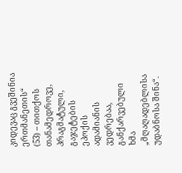კიდევაც გვეშინია ერთმანეთის“ (53) – თითქოს თანამედროვე, პრაგმატული, გაჯეტების ეპოქის ადამიანის ვედრებაა, განქარვებული ხმა „მღაღადებლისა უდაბნოსა შინა“.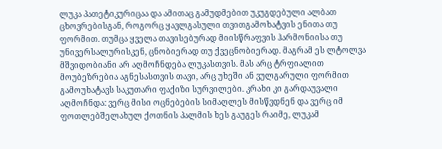ლუკა პათეტიკურიცაა და ამითაც გამუდმებით უკუგდებული ალბათ ცხოვრებისგან, როგორც ყავლგასული თვითგამოხატვის ენითა თუ ფორმით. თუმცა ყველა თავისებურად მიისწრაფვის ჰარმონიისა თუ უნივერსალურისკენ, ცნობიერად თუ ქვეცნობიერად. მაგრამ ეს ლტოლვა მშვიდობიანი არ აღმოჩნდება ლუკასთვის. მას არც ტრფიალით მოუბეზრებია აგნესასთვის თავი, არც უხეში ან ვულგარული ფორმით გამოუხატავს საკუთარი ფაქიზი სურვილები. კრახი კი გარდაუვალი აღმოჩნდა: ვერც მისი ოცნებების სიმაღლეს მისწვდნენ და ვერც იმ ფოთლებშელახულ ქოთნის პალმის ხეს გაუგეს რაიმე, ლუკამ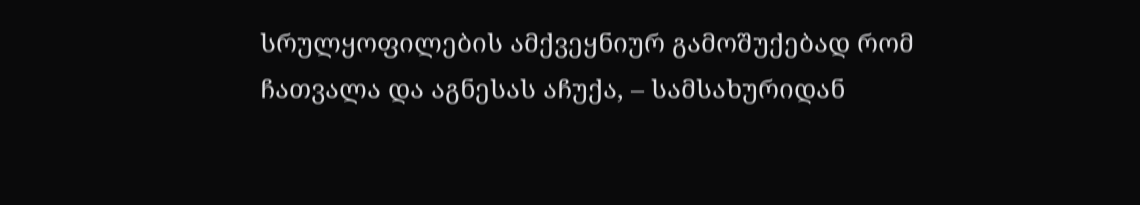სრულყოფილების ამქვეყნიურ გამოშუქებად რომ ჩათვალა და აგნესას აჩუქა, – სამსახურიდან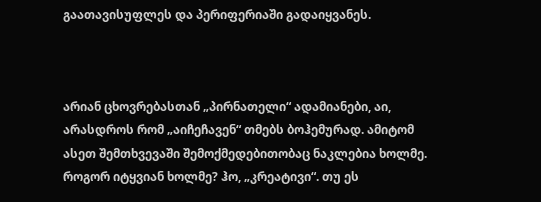გაათავისუფლეს და პერიფერიაში გადაიყვანეს.



არიან ცხოვრებასთან „პირნათელი“ ადამიანები, აი, არასდროს რომ „აიჩეჩავენ“ თმებს ბოჰემურად. ამიტომ ასეთ შემთხვევაში შემოქმედებითობაც ნაკლებია ხოლმე. როგორ იტყვიან ხოლმე? ჰო, „კრეატივი“. თუ ეს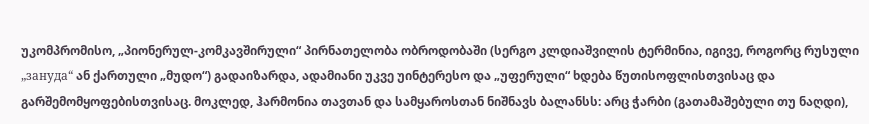უკომპრომისო, „პიონერულ-კომკავშირული“ პირნათელობა ობროდობაში (სერგო კლდიაშვილის ტერმინია, იგივე, როგორც რუსული „зануда“ ან ქართული „მუდო“) გადაიზარდა, ადამიანი უკვე უინტერესო და „უფერული“ ხდება წუთისოფლისთვისაც და გარშემომყოფებისთვისაც. მოკლედ, ჰარმონია თავთან და სამყაროსთან ნიშნავს ბალანსს: არც ჭარბი (გათამაშებული თუ ნაღდი),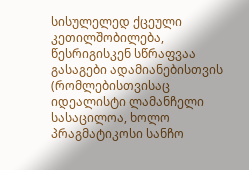სისულელედ ქცეული კეთილშობილება, წესრიგისკენ სწრაფვაა გასაგები ადამიანებისთვის (რომლებისთვისაც იდეალისტი ლამანჩელი სასაცილოა, ხოლო პრაგმატიკოსი სანჩო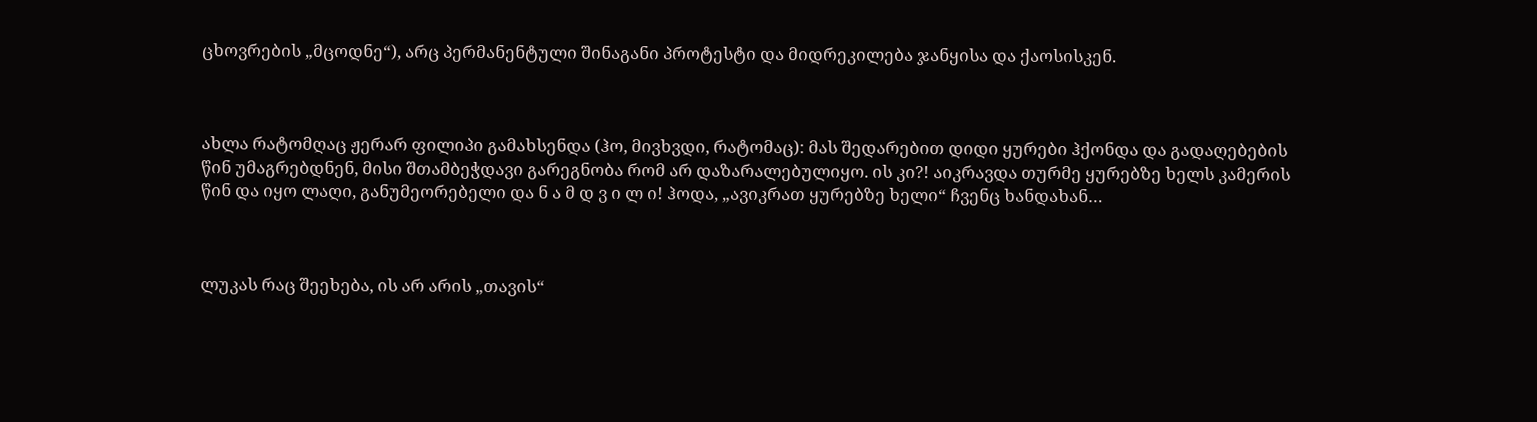ცხოვრების „მცოდნე“), არც პერმანენტული შინაგანი პროტესტი და მიდრეკილება ჯანყისა და ქაოსისკენ.



ახლა რატომღაც ჟერარ ფილიპი გამახსენდა (ჰო, მივხვდი, რატომაც): მას შედარებით დიდი ყურები ჰქონდა და გადაღებების წინ უმაგრებდნენ, მისი შთამბეჭდავი გარეგნობა რომ არ დაზარალებულიყო. ის კი?! აიკრავდა თურმე ყურებზე ხელს კამერის წინ და იყო ლაღი, განუმეორებელი და ნ ა მ დ ვ ი ლ ი! ჰოდა, „ავიკრათ ყურებზე ხელი“ ჩვენც ხანდახან…



ლუკას რაც შეეხება, ის არ არის „თავის“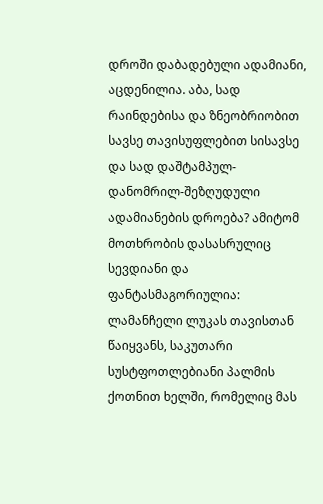დროში დაბადებული ადამიანი, აცდენილია. აბა, სად რაინდებისა და ზნეობრიობით სავსე თავისუფლებით სისავსე და სად დაშტამპულ-დანომრილ-შეზღუდული ადამიანების დროება? ამიტომ მოთხრობის დასასრულიც სევდიანი და ფანტასმაგორიულია: ლამანჩელი ლუკას თავისთან წაიყვანს, საკუთარი სუსტფოთლებიანი პალმის ქოთნით ხელში, რომელიც მას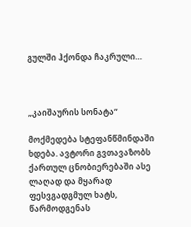გულში ჰქონდა ჩაკრული…



„კაიშაურის სონატა“

მოქმედება სტეფანწმინდაში ხდება. ავტორი გვთავაზობს ქართულ ცნობიერებაში ასე ლაღად და მყარად ფესვგადგმულ ხატს, წარმოდგენას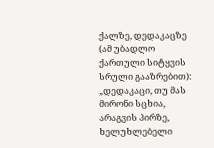ქალზე, დედაკაცზე (ამ უბადლო ქართული სიტყვის სრული გააზრებით): „დედაკაცი, თუ მას მირონი სცხია, არაგვის პირზე, ხელუხლებელი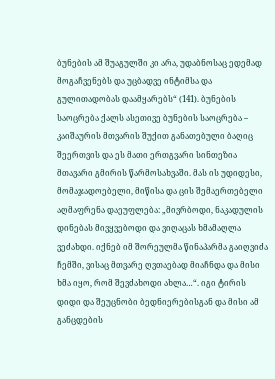ბუნების ამ შუაგულში კი არა, უდაბნოსაც ედემად მოგაჩვენებს და უცბადვე ინტიმსა და გულითადობას დაამყარებს“ (141). ბუნების საოცრება ქალს ასეთივე ბუნების საოცრება – კაიშაურის მთვარის შუქით განათებული ბაღიც შეერთვის და ეს მათი ერთგვარი სინთეზია მთავარი გმირის წარმოსახვაში. მას ის უდიდესი, მომაჯადოებელი, მიწისა და ცის შემაერთებელი აღმაფრენა დაეუფლება: „მივრბოდი, ნაკადულის დინებას მივყვებოდი და ვიღაცას ხმამაღლა ვეძახდი. იქნებ იმ შორეულმა წინაპარმა გაიღვიძა ჩემში, ვისაც მთვარე ღვთაებად მიაჩნდა და მისი ხმა იყო, რომ შევძახოდი ახლა…“. იგი ტირის დიდი და შეუცნობი ბედნიერებისგან და მისი ამ განცდების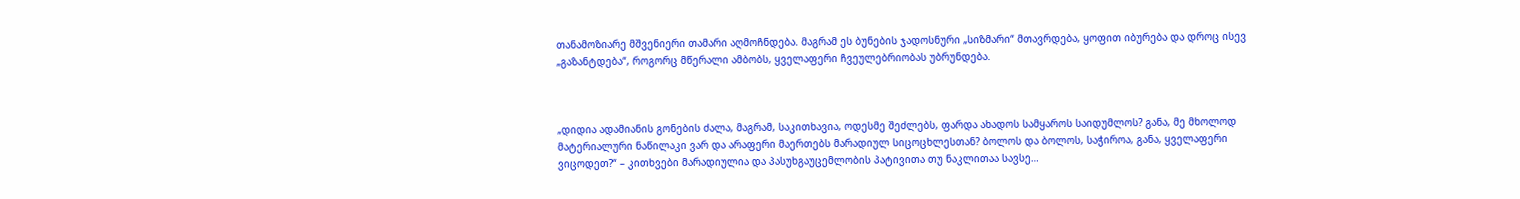თანამოზიარე მშვენიერი თამარი აღმოჩნდება. მაგრამ ეს ბუნების ჯადოსნური „სიზმარი“ მთავრდება, ყოფით იბურება და დროც ისევ „გაზანტდება“, როგორც მწერალი ამბობს, ყველაფერი ჩვეულებრიობას უბრუნდება.



„დიდია ადამიანის გონების ძალა, მაგრამ, საკითხავია, ოდესმე შეძლებს, ფარდა ახადოს სამყაროს საიდუმლოს? განა, მე მხოლოდ მატერიალური ნაწილაკი ვარ და არაფერი მაერთებს მარადიულ სიცოცხლესთან? ბოლოს და ბოლოს, საჭიროა, განა, ყველაფერი ვიცოდეთ?“ – კითხვები მარადიულია და პასუხგაუცემლობის პატივითა თუ ნაკლითაა სავსე…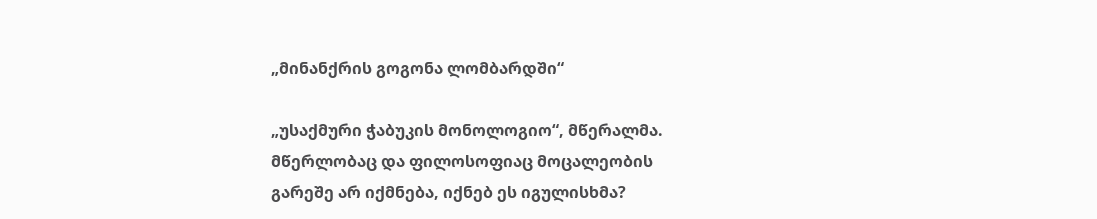„მინანქრის გოგონა ლომბარდში“

„უსაქმური ჭაბუკის მონოლოგიო“, მწერალმა. მწერლობაც და ფილოსოფიაც მოცალეობის გარეშე არ იქმნება, იქნებ ეს იგულისხმა?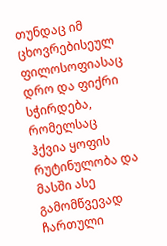თუნდაც იმ ცხოვრებისეულ ფილოსოფიასაც დრო და ფიქრი სჭირდება, რომელსაც ჰქვია ყოფის რუტინულობა და მასში ასე გამომწვევად ჩართული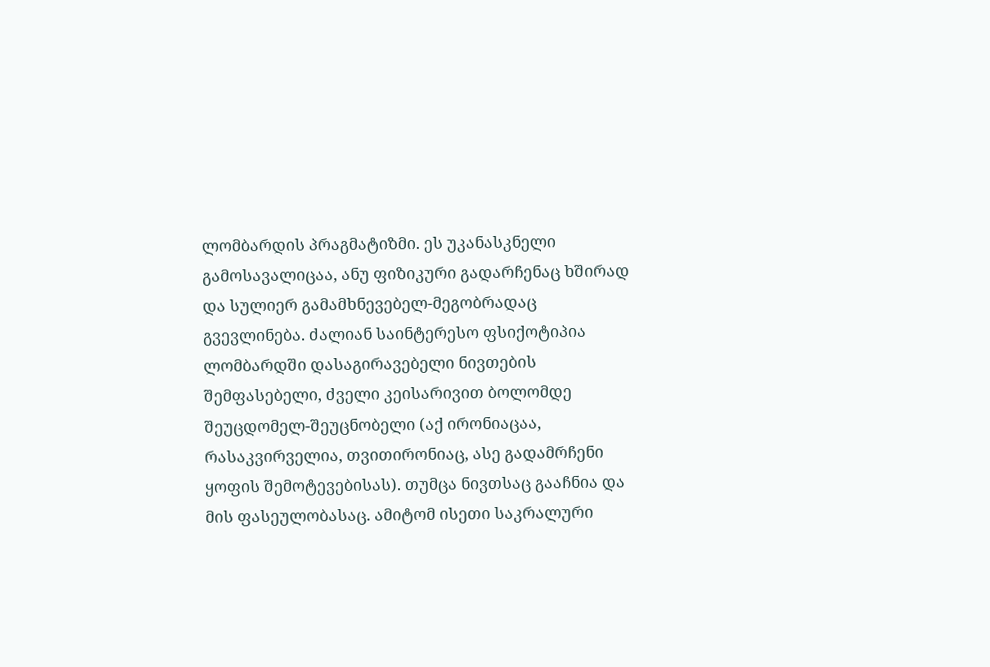ლომბარდის პრაგმატიზმი. ეს უკანასკნელი გამოსავალიცაა, ანუ ფიზიკური გადარჩენაც ხშირად და სულიერ გამამხნევებელ-მეგობრადაც გვევლინება. ძალიან საინტერესო ფსიქოტიპია ლომბარდში დასაგირავებელი ნივთების შემფასებელი, ძველი კეისარივით ბოლომდე შეუცდომელ-შეუცნობელი (აქ ირონიაცაა, რასაკვირველია, თვითირონიაც, ასე გადამრჩენი ყოფის შემოტევებისას). თუმცა ნივთსაც გააჩნია და მის ფასეულობასაც. ამიტომ ისეთი საკრალური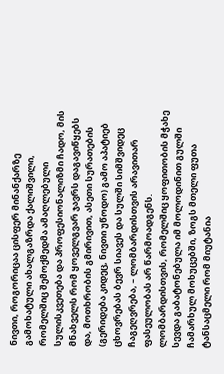ნივთი, როგორიცაა ცისფერ მინანქარზე გამოხატული ახალგაზრდა ქალიშვილი, რომელშიც შემოქმედმა ამაღლებული სულისკვეთება და პროფესიონალიზმი ჩადო, მის მნახველს რომ ყოველგვარ ჯავრს დაგავიწყებს და, მოთხრობის გმირივით, ასეთი სურათების (გერიდება კიდეც, ნივთი უწოდო) გამო აპატიებ ცხოვრებას ბევრ სიავეს და სულში სიმშვიდეც ჩაგეღვრება, – ლომბარდისთვის არავითარ ფასეულობას არ წარმოადგენს. ლომბარდისთვის, რომელშიც ყოფითობის მჭახე სევდა გაბატონებულა იმ მოლოდინით გულში ჩამარხულ მოხუცებში, ზოგს მთელი ფუთა ტანსაცმელი რომ მიუტანია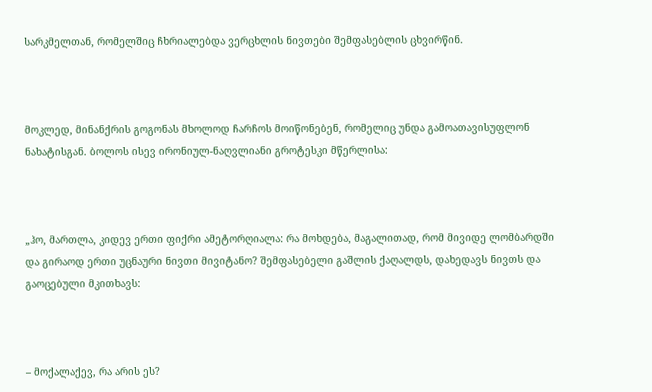სარკმელთან, რომელშიც ჩხრიალებდა ვერცხლის ნივთები შემფასებლის ცხვირწინ.



მოკლედ, მინანქრის გოგონას მხოლოდ ჩარჩოს მოიწონებენ, რომელიც უნდა გამოათავისუფლონ ნახატისგან. ბოლოს ისევ ირონიულ-ნაღვლიანი გროტესკი მწერლისა:



„ჰო, მართლა, კიდევ ერთი ფიქრი ამეტორღიალა: რა მოხდება, მაგალითად, რომ მივიდე ლომბარდში და გირაოდ ერთი უცნაური ნივთი მივიტანო? შემფასებელი გაშლის ქაღალდს, დახედავს ნივთს და გაოცებული მკითხავს:



– მოქალაქევ, რა არის ეს?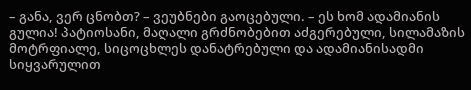– განა, ვერ ცნობთ? – ვეუბნები გაოცებული. – ეს ხომ ადამიანის გულია! პატიოსანი, მაღალი გრძნობებით აძგერებული, სილამაზის მოტრფიალე, სიცოცხლეს დანატრებული და ადამიანისადმი სიყვარულით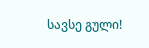სავსე გული!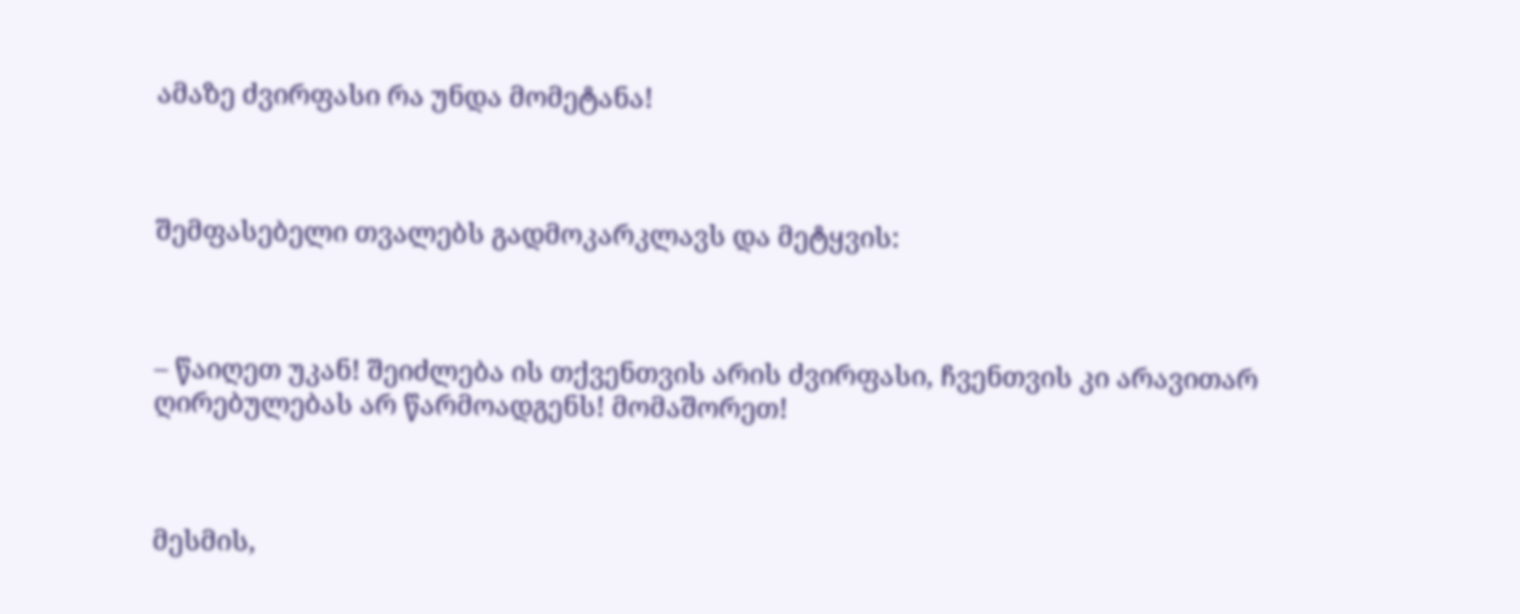ამაზე ძვირფასი რა უნდა მომეტანა!



შემფასებელი თვალებს გადმოკარკლავს და მეტყვის:



– წაიღეთ უკან! შეიძლება ის თქვენთვის არის ძვირფასი, ჩვენთვის კი არავითარ ღირებულებას არ წარმოადგენს! მომაშორეთ!



მესმის,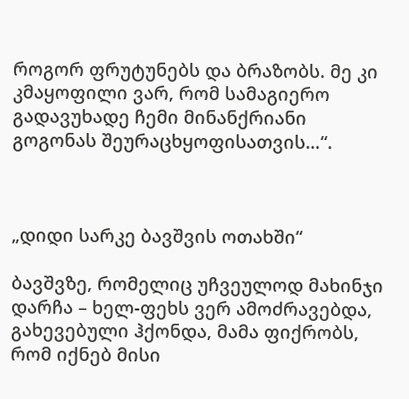როგორ ფრუტუნებს და ბრაზობს. მე კი კმაყოფილი ვარ, რომ სამაგიერო გადავუხადე ჩემი მინანქრიანი გოგონას შეურაცხყოფისათვის…“.



„დიდი სარკე ბავშვის ოთახში“

ბავშვზე, რომელიც უჩვეულოდ მახინჯი დარჩა – ხელ-ფეხს ვერ ამოძრავებდა, გახევებული ჰქონდა, მამა ფიქრობს, რომ იქნებ მისი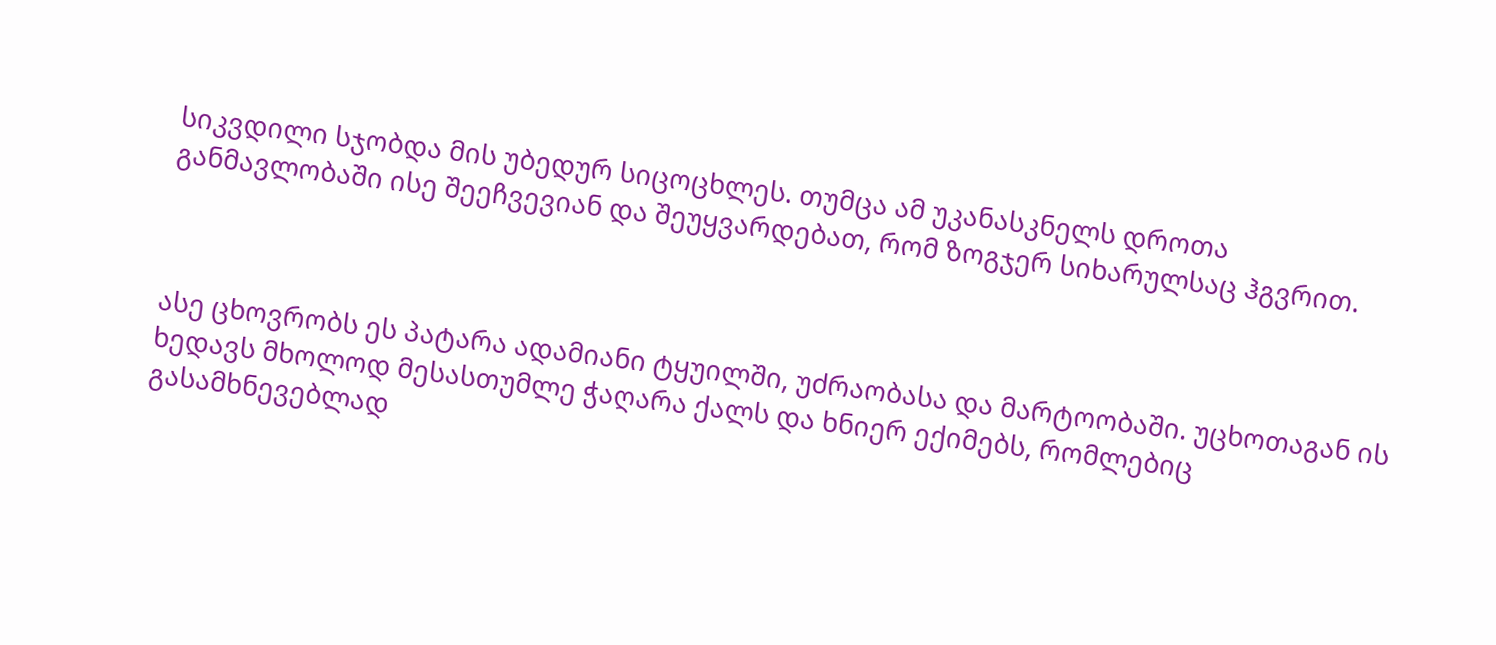სიკვდილი სჯობდა მის უბედურ სიცოცხლეს. თუმცა ამ უკანასკნელს დროთა განმავლობაში ისე შეეჩვევიან და შეუყვარდებათ, რომ ზოგჯერ სიხარულსაც ჰგვრით.



ასე ცხოვრობს ეს პატარა ადამიანი ტყუილში, უძრაობასა და მარტოობაში. უცხოთაგან ის ხედავს მხოლოდ მესასთუმლე ჭაღარა ქალს და ხნიერ ექიმებს, რომლებიც გასამხნევებლად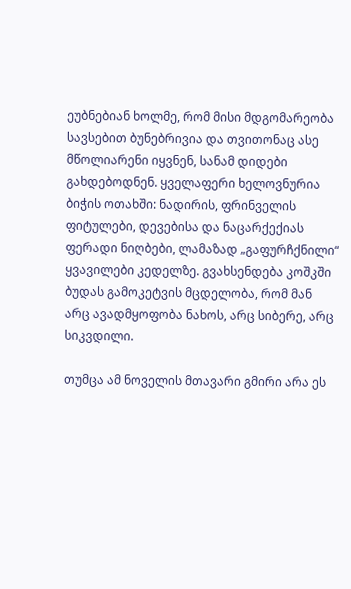ეუბნებიან ხოლმე, რომ მისი მდგომარეობა სავსებით ბუნებრივია და თვითონაც ასე მწოლიარენი იყვნენ, სანამ დიდები გახდებოდნენ. ყველაფერი ხელოვნურია ბიჭის ოთახში: ნადირის, ფრინველის ფიტულები, დევებისა და ნაცარქექიას ფერადი ნიღბები, ლამაზად „გაფურჩქნილი“ ყვავილები კედელზე. გვახსენდება კოშკში ბუდას გამოკეტვის მცდელობა, რომ მან არც ავადმყოფობა ნახოს, არც სიბერე, არც სიკვდილი.

თუმცა ამ ნოველის მთავარი გმირი არა ეს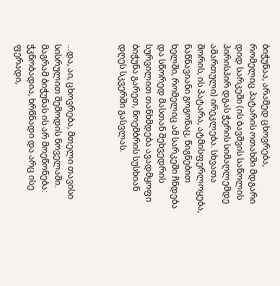ბიჭუნაა, არამედ ცხოვრება, რომელიც პატარის ოთახში მდგარი დიდ სარკეში (ის ბავშვის საწოლის პირისპირ დგას ჭერის სიმაღლემდე ამართული) ირეკლება. სხვათა შორის, ის პატარა, ატმისფერლოყება, ნაწნავიანი გოგონაც, წიგნებით ხელში, რომელიც ამ სარკეში ჩნდება და სწორედ მასთან შეხვედრის სურვილით თანხმდება ავადმყოფი ბიჭუნა გარეთ, ნოემბრის სუსხიან დღეს სკვერში გასვლას.



…და, აი, ცხოვრება, მთელი თავისი სისრულით შემოდის ნოველაში. მაგრამ ბიჭუნას ის არ მოეწონება: ჭკნობადია, ხრწნადი და არც ისე ფერადი,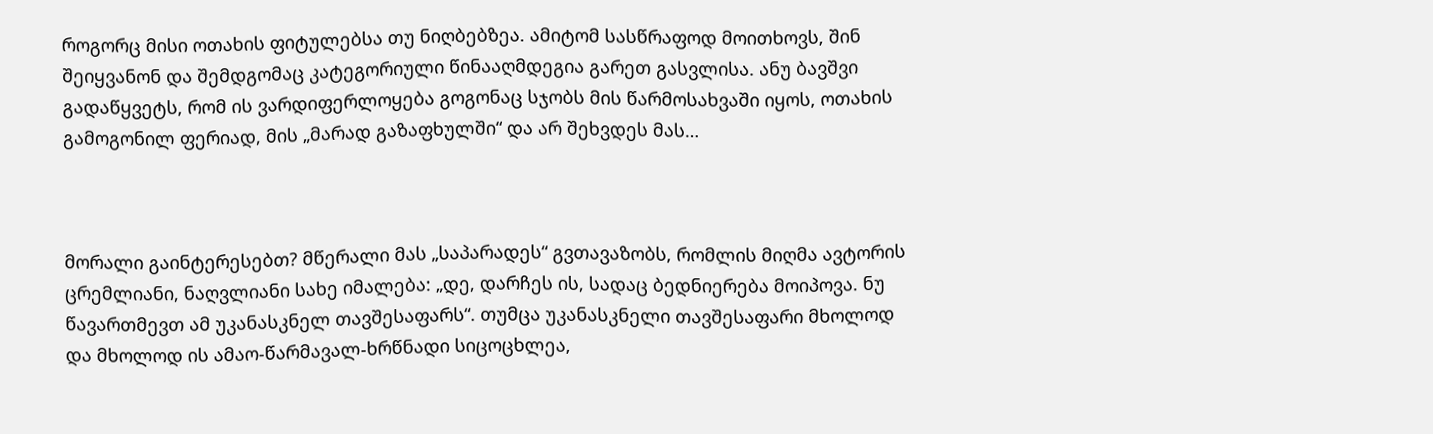როგორც მისი ოთახის ფიტულებსა თუ ნიღბებზეა. ამიტომ სასწრაფოდ მოითხოვს, შინ შეიყვანონ და შემდგომაც კატეგორიული წინააღმდეგია გარეთ გასვლისა. ანუ ბავშვი გადაწყვეტს, რომ ის ვარდიფერლოყება გოგონაც სჯობს მის წარმოსახვაში იყოს, ოთახის გამოგონილ ფერიად, მის „მარად გაზაფხულში“ და არ შეხვდეს მას…



მორალი გაინტერესებთ? მწერალი მას „საპარადეს“ გვთავაზობს, რომლის მიღმა ავტორის ცრემლიანი, ნაღვლიანი სახე იმალება: „დე, დარჩეს ის, სადაც ბედნიერება მოიპოვა. ნუ წავართმევთ ამ უკანასკნელ თავშესაფარს“. თუმცა უკანასკნელი თავშესაფარი მხოლოდ და მხოლოდ ის ამაო-წარმავალ-ხრწნადი სიცოცხლეა,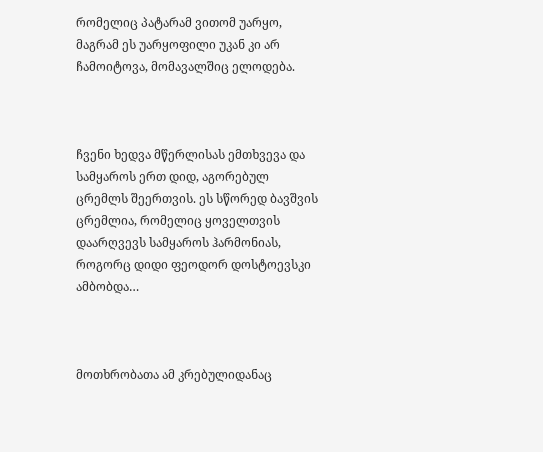რომელიც პატარამ ვითომ უარყო, მაგრამ ეს უარყოფილი უკან კი არ ჩამოიტოვა, მომავალშიც ელოდება.



ჩვენი ხედვა მწერლისას ემთხვევა და სამყაროს ერთ დიდ, აგორებულ ცრემლს შეერთვის. ეს სწორედ ბავშვის ცრემლია, რომელიც ყოველთვის დაარღვევს სამყაროს ჰარმონიას, როგორც დიდი ფეოდორ დოსტოევსკი ამბობდა…



მოთხრობათა ამ კრებულიდანაც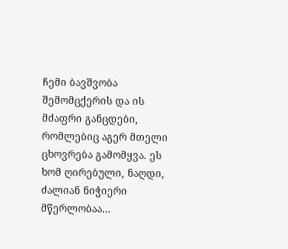ჩემი ბავშვობა შემომცქერის და ის მძაფრი განცდები, რომლებიც აგერ მთელი ცხოვრება გამომყვა. ეს ხომ ღირებული, ნაღდი, ძალიან ნიჭიერი მწერლობაა…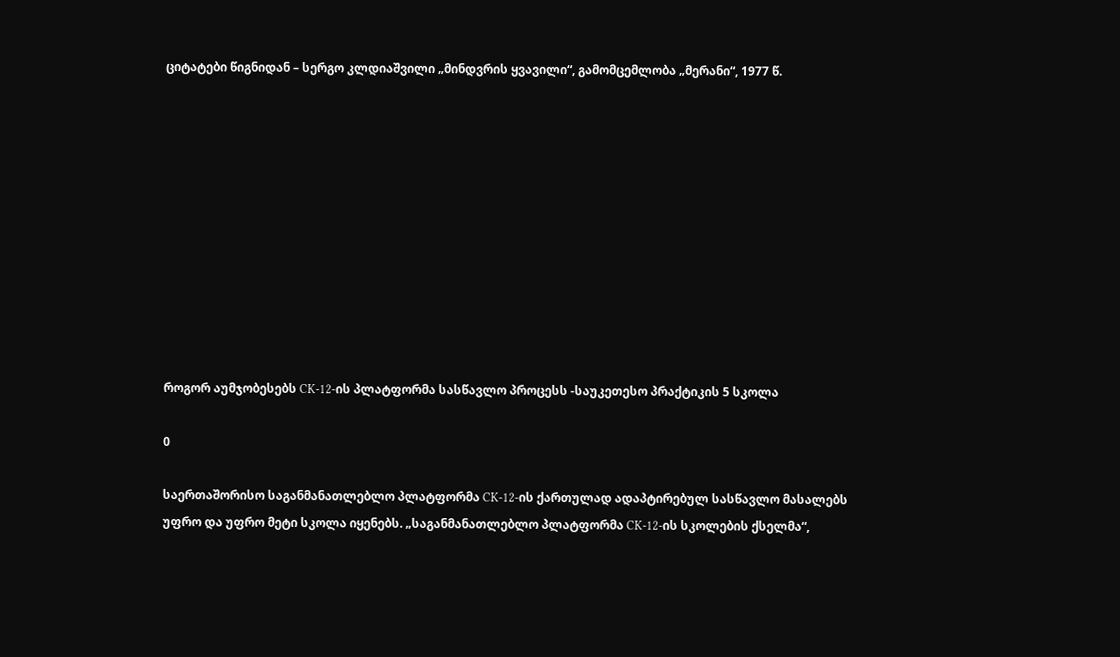ციტატები წიგნიდან – სერგო კლდიაშვილი „მინდვრის ყვავილი“, გამომცემლობა „მერანი“, 1977 წ.











როგორ აუმჯობესებს CK-12-ის პლატფორმა სასწავლო პროცესს -საუკეთესო პრაქტიკის 5 სკოლა

0

საერთაშორისო საგანმანათლებლო პლატფორმა CK-12-ის ქართულად ადაპტირებულ სასწავლო მასალებს უფრო და უფრო მეტი სკოლა იყენებს. „საგანმანათლებლო პლატფორმა CK-12-ის სკოლების ქსელმა“,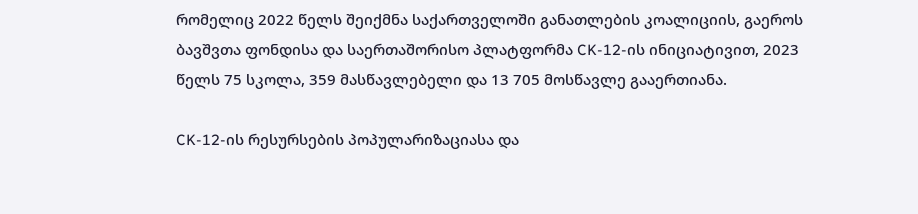რომელიც 2022 წელს შეიქმნა საქართველოში განათლების კოალიციის, გაეროს ბავშვთა ფონდისა და საერთაშორისო პლატფორმა CK-12-ის ინიციატივით, 2023 წელს 75 სკოლა, 359 მასწავლებელი და 13 705 მოსწავლე გააერთიანა.

CK-12-ის რესურსების პოპულარიზაციასა და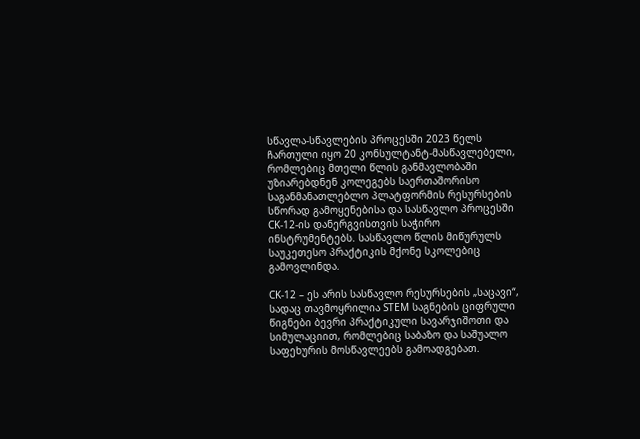სწავლა-სწავლების პროცესში 2023 წელს ჩართული იყო 20 კონსულტანტ-მასწავლებელი, რომლებიც მთელი წლის განმავლობაში უზიარებდნენ კოლეგებს საერთაშორისო საგანმანათლებლო პლატფორმის რესურსების სწორად გამოყენებისა და სასწავლო პროცესში CK-12-ის დანერგვისთვის საჭირო ინსტრუმენტებს. სასწავლო წლის მიწურულს საუკეთესო პრაქტიკის მქონე სკოლებიც გამოვლინდა.

CK-12 – ეს არის სასწავლო რესურსების „საცავი“, სადაც თავმოყრილია STEM საგნების ციფრული წიგნები ბევრი პრაქტიკული სავარჯიშოთი და სიმულაციით, რომლებიც საბაზო და საშუალო საფეხურის მოსწავლეებს გამოადგებათ.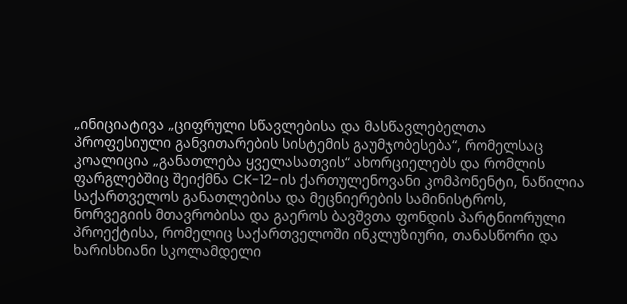„ინიციატივა „ციფრული სწავლებისა და მასწავლებელთა პროფესიული განვითარების სისტემის გაუმჯობესება“, რომელსაც კოალიცია „განათლება ყველასათვის“ ახორციელებს და რომლის ფარგლებშიც შეიქმნა CK-12-ის ქართულენოვანი კომპონენტი, ნაწილია საქართველოს განათლებისა და მეცნიერების სამინისტროს, ნორვეგიის მთავრობისა და გაეროს ბავშვთა ფონდის პარტნიორული პროექტისა, რომელიც საქართველოში ინკლუზიური, თანასწორი და ხარისხიანი სკოლამდელი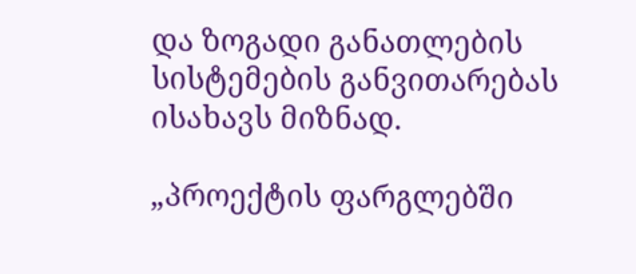და ზოგადი განათლების სისტემების განვითარებას ისახავს მიზნად.

„პროექტის ფარგლებში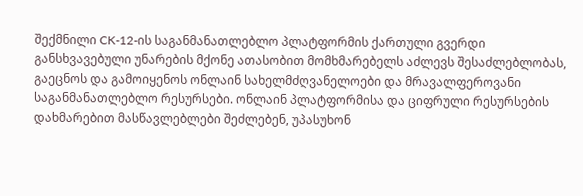შექმნილი CK-12-ის საგანმანათლებლო პლატფორმის ქართული გვერდი განსხვავებული უნარების მქონე ათასობით მომხმარებელს აძლევს შესაძლებლობას, გაეცნოს და გამოიყენოს ონლაინ სახელმძღვანელოები და მრავალფეროვანი საგანმანათლებლო რესურსები. ონლაინ პლატფორმისა და ციფრული რესურსების დახმარებით მასწავლებლები შეძლებენ, უპასუხონ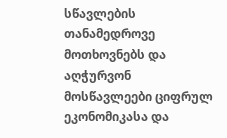სწავლების თანამედროვე მოთხოვნებს და აღჭურვონ მოსწავლეები ციფრულ ეკონომიკასა და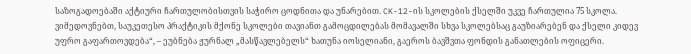საზოგადოებაში აქტიური ჩართულობისთვის საჭირო ცოდნითა და უნარებით. CK-12-ის სკოლების ქსელში უკვე ჩართულია 75 სკოლა. ვიმედოვნებთ, საუკეთესო პრაქტიკის მქონე სკოლები თავიანთ გამოცდილებას მომავალში სხვა სკოლებსაც გაუზიარებენ და ქსელი კიდევ უფრო გაფართოვდება“, – ეუბნება ჟურნალ „მასწავლებელს“ ხათუნა იოსელიანი, გაეროს ბავშვთა ფონდის განათლების ოფიცერი.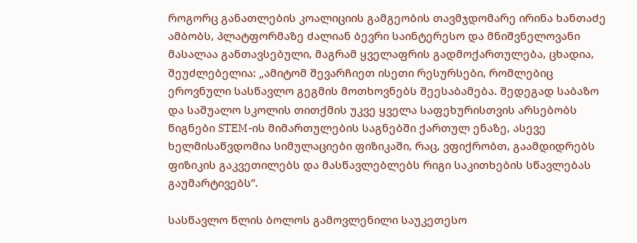როგორც განათლების კოალიციის გამგეობის თავმჯდომარე ირინა ხანთაძე ამბობს, პლატფორმაზე ძალიან ბევრი საინტერესო და მნიშვნელოვანი მასალაა განთავსებული, მაგრამ ყველაფრის გადმოქართულება, ცხადია, შეუძლებელია: „ამიტომ შევარჩიეთ ისეთი რესურსები, რომლებიც ეროვნული სასწავლო გეგმის მოთხოვნებს შეესაბამება. შედეგად საბაზო და საშუალო სკოლის თითქმის უკვე ყველა საფეხურისთვის არსებობს წიგნები STEM-ის მიმართულების საგნებში ქართულ ენაზე, ასევე ხელმისაწვდომია სიმულაციები ფიზიკაში, რაც, ვფიქრობთ, გაამდიდრებს ფიზიკის გაკვეთილებს და მასწავლებლებს რიგი საკითხების სწავლებას გაუმარტივებს“.

სასწავლო წლის ბოლოს გამოვლენილი საუკეთესო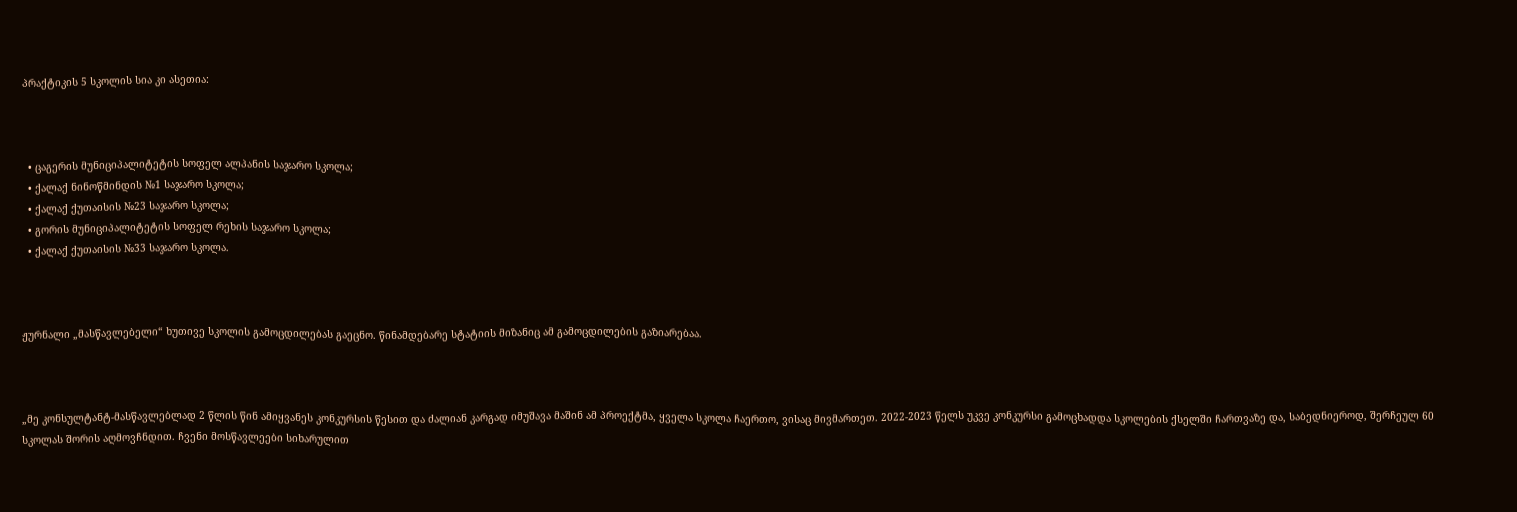პრაქტიკის 5 სკოლის სია კი ასეთია:



  • ცაგერის მუნიციპალიტეტის სოფელ ალპანის საჯარო სკოლა;
  • ქალაქ ნინოწმინდის №1 საჯარო სკოლა;
  • ქალაქ ქუთაისის №23 საჯარო სკოლა;
  • გორის მუნიციპალიტეტის სოფელ რეხის საჯარო სკოლა;
  • ქალაქ ქუთაისის №33 საჯარო სკოლა.



ჟურნალი „მასწავლებელი“ ხუთივე სკოლის გამოცდილებას გაეცნო. წინამდებარე სტატიის მიზანიც ამ გამოცდილების გაზიარებაა.



„მე კონსულტანტ-მასწავლებლად 2 წლის წინ ამიყვანეს კონკურსის წესით და ძალიან კარგად იმუშავა მაშინ ამ პროექტმა, ყველა სკოლა ჩაერთო, ვისაც მივმართეთ. 2022-2023 წელს უკვე კონკურსი გამოცხადდა სკოლების ქსელში ჩართვაზე და, საბედნიეროდ, შერჩეულ 60 სკოლას შორის აღმოვჩნდით. ჩვენი მოსწავლეები სიხარულით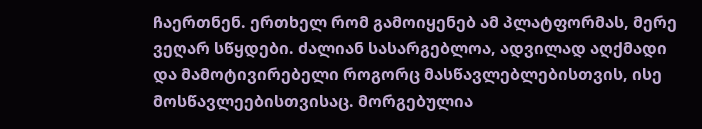ჩაერთნენ. ერთხელ რომ გამოიყენებ ამ პლატფორმას, მერე ვეღარ სწყდები. ძალიან სასარგებლოა, ადვილად აღქმადი და მამოტივირებელი როგორც მასწავლებლებისთვის, ისე მოსწავლეებისთვისაც. მორგებულია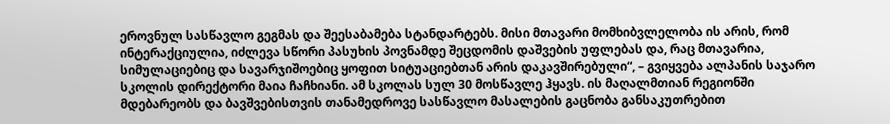ეროვნულ სასწავლო გეგმას და შეესაბამება სტანდარტებს. მისი მთავარი მომხიბვლელობა ის არის, რომ ინტერაქციულია, იძლევა სწორი პასუხის პოვნამდე შეცდომის დაშვების უფლებას და, რაც მთავარია, სიმულაციებიც და სავარჯიშოებიც ყოფით სიტუაციებთან არის დაკავშირებული“, – გვიყვება ალპანის საჯარო სკოლის დირექტორი მაია ჩაჩხიანი. ამ სკოლას სულ 30 მოსწავლე ჰყავს. ის მაღალმთიან რეგიონში მდებარეობს და ბავშვებისთვის თანამედროვე სასწავლო მასალების გაცნობა განსაკუთრებით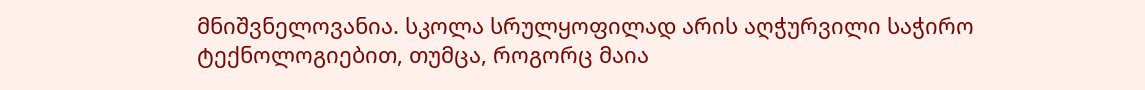მნიშვნელოვანია. სკოლა სრულყოფილად არის აღჭურვილი საჭირო ტექნოლოგიებით, თუმცა, როგორც მაია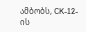ამბობს, CK-12-ის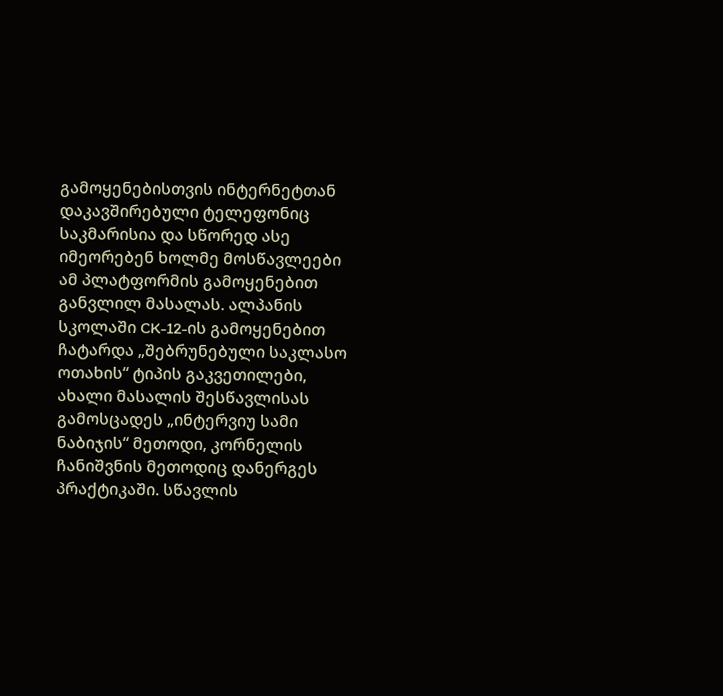გამოყენებისთვის ინტერნეტთან დაკავშირებული ტელეფონიც საკმარისია და სწორედ ასე იმეორებენ ხოლმე მოსწავლეები ამ პლატფორმის გამოყენებით განვლილ მასალას. ალპანის სკოლაში CK-12-ის გამოყენებით ჩატარდა „შებრუნებული საკლასო ოთახის“ ტიპის გაკვეთილები, ახალი მასალის შესწავლისას გამოსცადეს „ინტერვიუ სამი ნაბიჯის“ მეთოდი, კორნელის ჩანიშვნის მეთოდიც დანერგეს პრაქტიკაში. სწავლის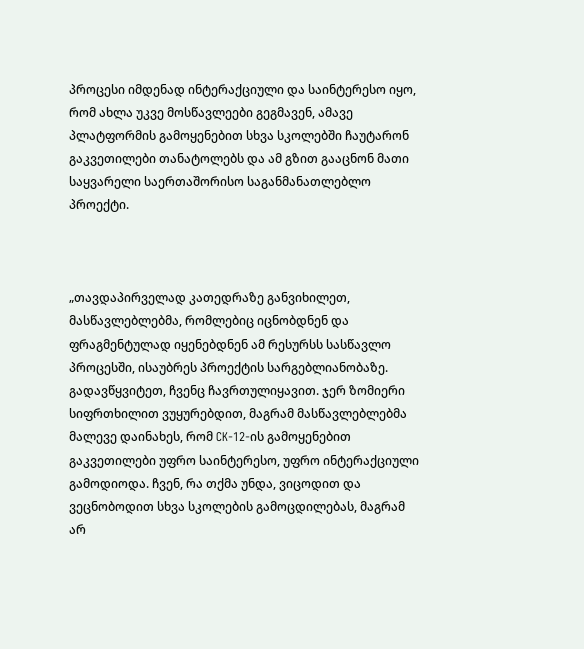პროცესი იმდენად ინტერაქციული და საინტერესო იყო, რომ ახლა უკვე მოსწავლეები გეგმავენ, ამავე პლატფორმის გამოყენებით სხვა სკოლებში ჩაუტარონ გაკვეთილები თანატოლებს და ამ გზით გააცნონ მათი საყვარელი საერთაშორისო საგანმანათლებლო პროექტი.



„თავდაპირველად კათედრაზე განვიხილეთ, მასწავლებლებმა, რომლებიც იცნობდნენ და ფრაგმენტულად იყენებდნენ ამ რესურსს სასწავლო პროცესში, ისაუბრეს პროექტის სარგებლიანობაზე. გადავწყვიტეთ, ჩვენც ჩავრთულიყავით. ჯერ ზომიერი სიფრთხილით ვუყურებდით, მაგრამ მასწავლებლებმა მალევე დაინახეს, რომ CK-12-ის გამოყენებით გაკვეთილები უფრო საინტერესო, უფრო ინტერაქციული გამოდიოდა. ჩვენ, რა თქმა უნდა, ვიცოდით და ვეცნობოდით სხვა სკოლების გამოცდილებას, მაგრამ არ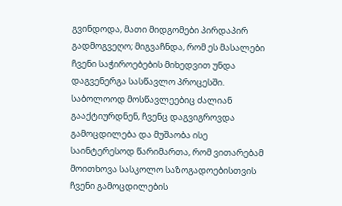გვინდოდა, მათი მიდგომები პირდაპირ გადმოგვეღო; მიგვაჩნდა, რომ ეს მასალები ჩვენი საჭიროებების მიხედვით უნდა დაგვენერგა სასწავლო პროცესში. საბოლოოდ მოსწავლეებიც ძალიან გააქტიურდნენ, ჩვენც დაგვიგროვდა გამოცდილება და მუშაობა ისე საინტერესოდ წარიმართა, რომ ვითარებამ მოითხოვა სასკოლო საზოგადოებისთვის ჩვენი გამოცდილების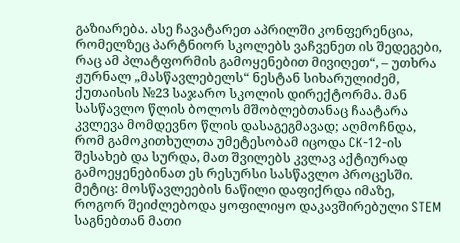გაზიარება. ასე ჩავატარეთ აპრილში კონფერენცია, რომელზეც პარტნიორ სკოლებს ვაჩვენეთ ის შედეგები, რაც ამ პლატფორმის გამოყენებით მივიღეთ“, – უთხრა ჟურნალ „მასწავლებელს“ ნესტან სიხარულიძემ, ქუთაისის №23 საჯარო სკოლის დირექტორმა. მან სასწავლო წლის ბოლოს მშობლებთანაც ჩაატარა კვლევა მომდევნო წლის დასაგეგმავად; აღმოჩნდა, რომ გამოკითხულთა უმეტესობამ იცოდა CK-12-ის შესახებ და სურდა, მათ შვილებს კვლავ აქტიურად გამოეყენებინათ ეს რესურსი სასწავლო პროცესში. მეტიც: მოსწავლეების ნაწილი დაფიქრდა იმაზე, როგორ შეიძლებოდა ყოფილიყო დაკავშირებული STEM საგნებთან მათი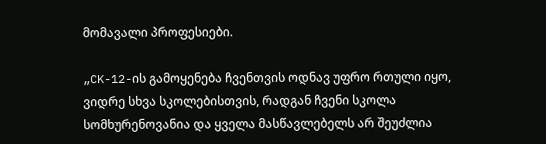მომავალი პროფესიები.

„CK-12-ის გამოყენება ჩვენთვის ოდნავ უფრო რთული იყო, ვიდრე სხვა სკოლებისთვის, რადგან ჩვენი სკოლა სომხურენოვანია და ყველა მასწავლებელს არ შეუძლია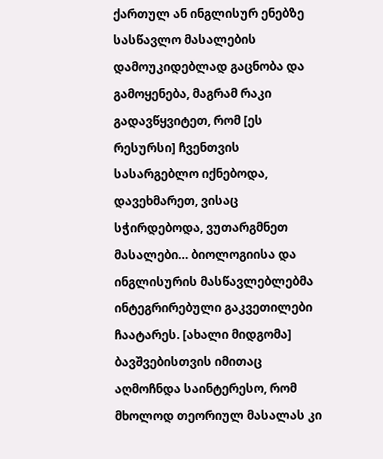ქართულ ან ინგლისურ ენებზე სასწავლო მასალების დამოუკიდებლად გაცნობა და გამოყენება, მაგრამ რაკი გადავწყვიტეთ, რომ [ეს რესურსი] ჩვენთვის სასარგებლო იქნებოდა, დავეხმარეთ, ვისაც სჭირდებოდა, ვუთარგმნეთ მასალები… ბიოლოგიისა და ინგლისურის მასწავლებლებმა ინტეგრირებული გაკვეთილები ჩაატარეს. [ახალი მიდგომა] ბავშვებისთვის იმითაც აღმოჩნდა საინტერესო, რომ მხოლოდ თეორიულ მასალას კი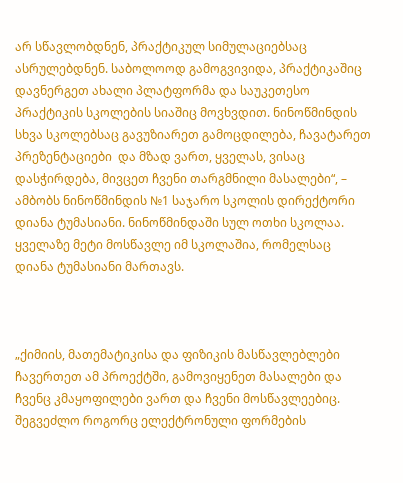არ სწავლობდნენ, პრაქტიკულ სიმულაციებსაც ასრულებდნენ. საბოლოოდ გამოგვივიდა, პრაქტიკაშიც დავნერგეთ ახალი პლატფორმა და საუკეთესო პრაქტიკის სკოლების სიაშიც მოვხვდით. ნინოწმინდის სხვა სკოლებსაც გავუზიარეთ გამოცდილება, ჩავატარეთ პრეზენტაციები  და მზად ვართ, ყველას, ვისაც დასჭირდება, მივცეთ ჩვენი თარგმნილი მასალები“, – ამბობს ნინოწმინდის №1 საჯარო სკოლის დირექტორი დიანა ტუმასიანი. ნინოწმინდაში სულ ოთხი სკოლაა. ყველაზე მეტი მოსწავლე იმ სკოლაშია, რომელსაც დიანა ტუმასიანი მართავს.



„ქიმიის, მათემატიკისა და ფიზიკის მასწავლებლები ჩავერთეთ ამ პროექტში, გამოვიყენეთ მასალები და ჩვენც კმაყოფილები ვართ და ჩვენი მოსწავლეებიც. შეგვეძლო როგორც ელექტრონული ფორმების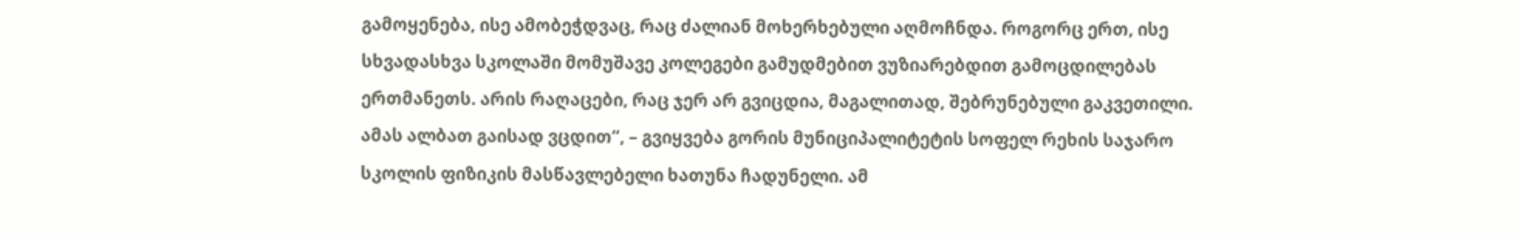გამოყენება, ისე ამობეჭდვაც, რაც ძალიან მოხერხებული აღმოჩნდა. როგორც ერთ, ისე სხვადასხვა სკოლაში მომუშავე კოლეგები გამუდმებით ვუზიარებდით გამოცდილებას ერთმანეთს. არის რაღაცები, რაც ჯერ არ გვიცდია, მაგალითად, შებრუნებული გაკვეთილი. ამას ალბათ გაისად ვცდით“, – გვიყვება გორის მუნიციპალიტეტის სოფელ რეხის საჯარო სკოლის ფიზიკის მასწავლებელი ხათუნა ჩადუნელი. ამ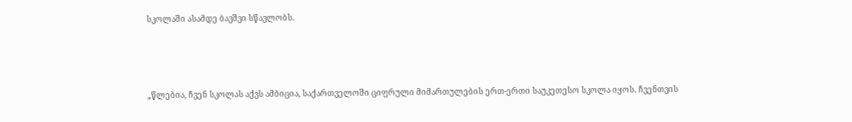სკოლაში ასამდე ბავშვი სწავლობს.



„წლებია, ჩვენ სკოლას აქვს ამბიცია, საქართველოში ციფრული მიმართულების ერთ-ერთი საუკეთესო სკოლა იყოს. ჩვენთვის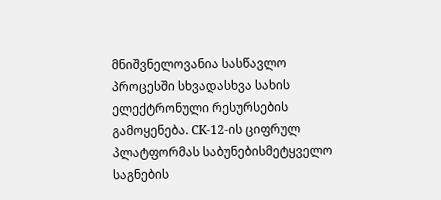მნიშვნელოვანია სასწავლო პროცესში სხვადასხვა სახის ელექტრონული რესურსების გამოყენება. CK-12-ის ციფრულ პლატფორმას საბუნებისმეტყველო საგნების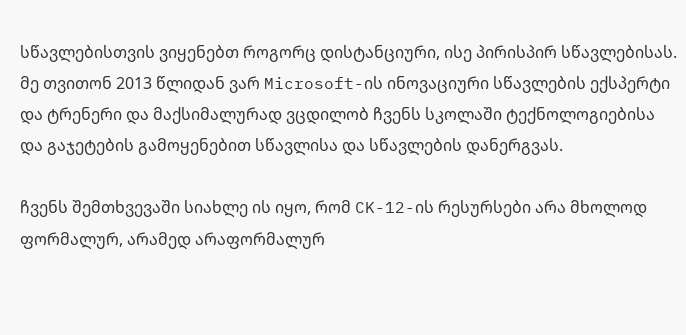სწავლებისთვის ვიყენებთ როგორც დისტანციური, ისე პირისპირ სწავლებისას. მე თვითონ 2013 წლიდან ვარ Microsoft-ის ინოვაციური სწავლების ექსპერტი და ტრენერი და მაქსიმალურად ვცდილობ ჩვენს სკოლაში ტექნოლოგიებისა და გაჯეტების გამოყენებით სწავლისა და სწავლების დანერგვას.

ჩვენს შემთხვევაში სიახლე ის იყო, რომ CK-12-ის რესურსები არა მხოლოდ ფორმალურ, არამედ არაფორმალურ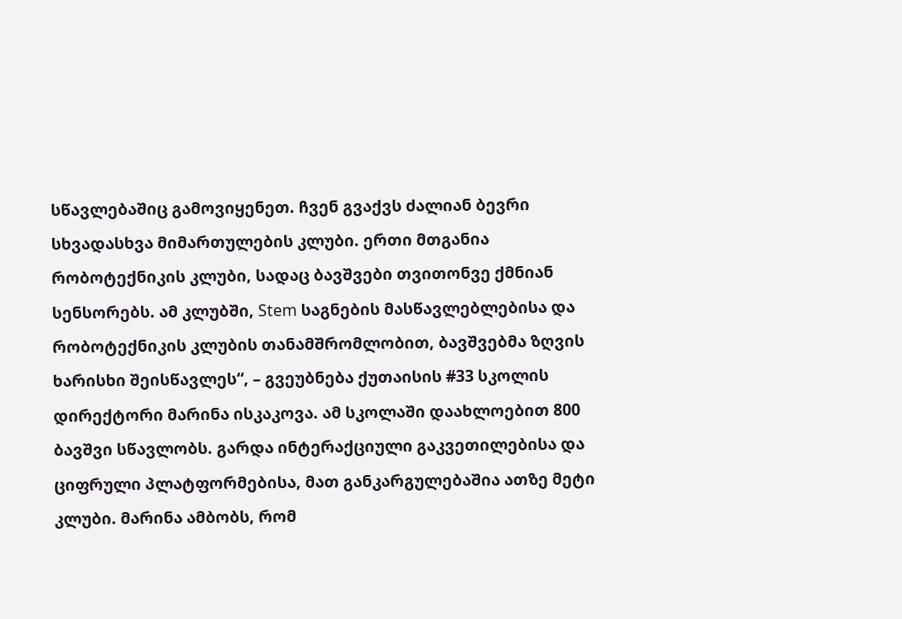სწავლებაშიც გამოვიყენეთ. ჩვენ გვაქვს ძალიან ბევრი სხვადასხვა მიმართულების კლუბი. ერთი მთგანია რობოტექნიკის კლუბი, სადაც ბავშვები თვითონვე ქმნიან სენსორებს. ამ კლუბში, Stem საგნების მასწავლებლებისა და რობოტექნიკის კლუბის თანამშრომლობით, ბავშვებმა ზღვის ხარისხი შეისწავლეს“, – გვეუბნება ქუთაისის #33 სკოლის დირექტორი მარინა ისკაკოვა. ამ სკოლაში დაახლოებით 800 ბავშვი სწავლობს. გარდა ინტერაქციული გაკვეთილებისა და ციფრული პლატფორმებისა, მათ განკარგულებაშია ათზე მეტი კლუბი. მარინა ამბობს, რომ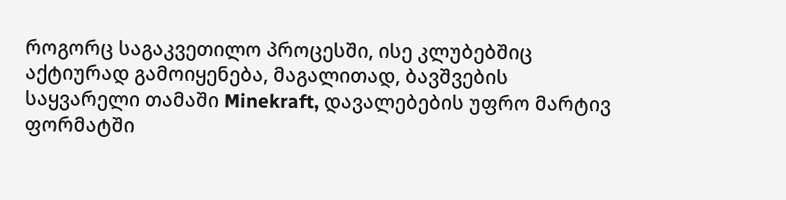როგორც საგაკვეთილო პროცესში, ისე კლუბებშიც აქტიურად გამოიყენება, მაგალითად, ბავშვების საყვარელი თამაში Minekraft, დავალებების უფრო მარტივ ფორმატში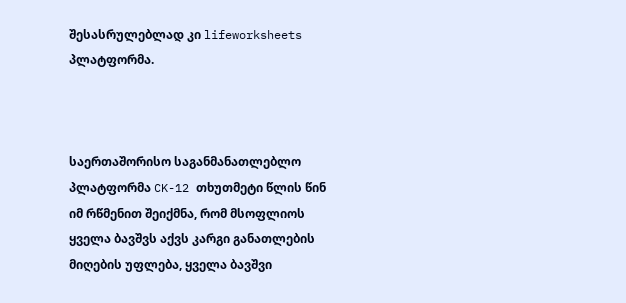შესასრულებლად კი lifeworksheets პლატფორმა.



საერთაშორისო საგანმანათლებლო პლატფორმა CK-12 თხუთმეტი წლის წინ იმ რწმენით შეიქმნა, რომ მსოფლიოს ყველა ბავშვს აქვს კარგი განათლების მიღების უფლება, ყველა ბავშვი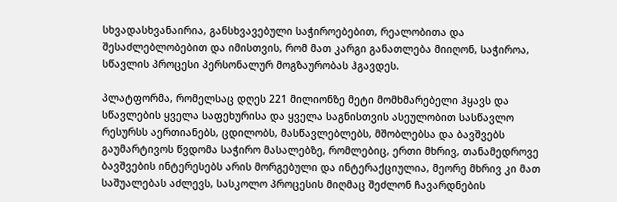სხვადასხვანაირია, განსხვავებული საჭიროებებით, რეალობითა და შესაძლებლობებით და იმისთვის, რომ მათ კარგი განათლება მიიღონ, საჭიროა, სწავლის პროცესი პერსონალურ მოგზაურობას ჰგავდეს.

პლატფორმა, რომელსაც დღეს 221 მილიონზე მეტი მომხმარებელი ჰყავს და სწავლების ყველა საფეხურისა და ყველა საგნისთვის ასეულობით სასწავლო რესურსს აერთიანებს, ცდილობს, მასწავლებლებს, მშობლებსა და ბავშვებს გაუმარტივოს წვდომა საჭირო მასალებზე, რომლებიც, ერთი მხრივ, თანამედროვე ბავშვების ინტერესებს არის მორგებული და ინტერაქციულია, მეორე მხრივ კი მათ საშუალებას აძლევს, სასკოლო პროცესის მიღმაც შეძლონ ჩავარდნების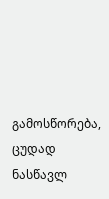გამოსწორება, ცუდად ნასწავლ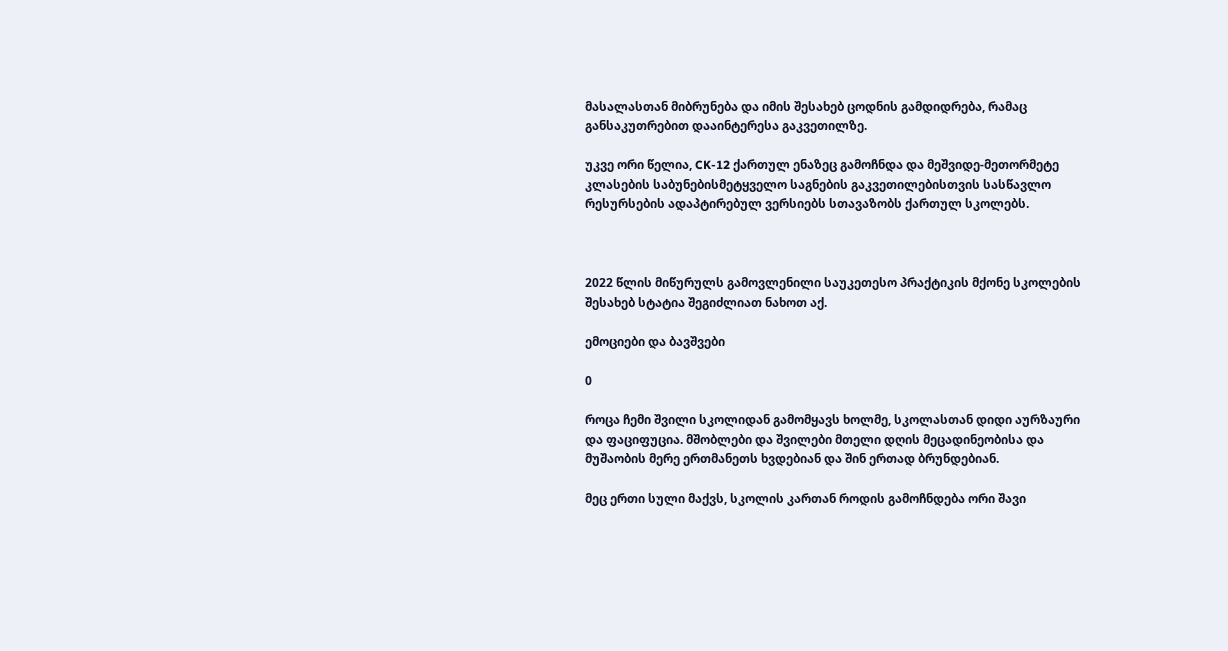მასალასთან მიბრუნება და იმის შესახებ ცოდნის გამდიდრება, რამაც განსაკუთრებით დააინტერესა გაკვეთილზე.

უკვე ორი წელია, CK-12 ქართულ ენაზეც გამოჩნდა და მეშვიდე-მეთორმეტე კლასების საბუნებისმეტყველო საგნების გაკვეთილებისთვის სასწავლო რესურსების ადაპტირებულ ვერსიებს სთავაზობს ქართულ სკოლებს.



2022 წლის მიწურულს გამოვლენილი საუკეთესო პრაქტიკის მქონე სკოლების შესახებ სტატია შეგიძლიათ ნახოთ აქ.

ემოციები და ბავშვები

0

როცა ჩემი შვილი სკოლიდან გამომყავს ხოლმე, სკოლასთან დიდი აურზაური და ფაციფუცია. მშობლები და შვილები მთელი დღის მეცადინეობისა და მუშაობის მერე ერთმანეთს ხვდებიან და შინ ერთად ბრუნდებიან.

მეც ერთი სული მაქვს, სკოლის კართან როდის გამოჩნდება ორი შავი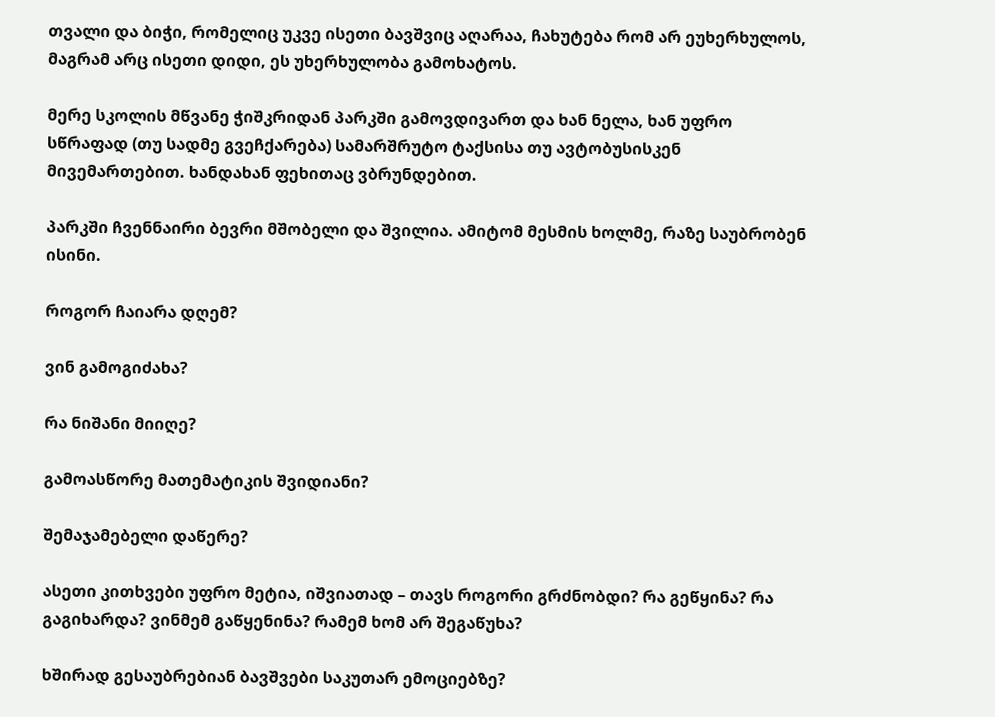თვალი და ბიჭი, რომელიც უკვე ისეთი ბავშვიც აღარაა, ჩახუტება რომ არ ეუხერხულოს, მაგრამ არც ისეთი დიდი, ეს უხერხულობა გამოხატოს.

მერე სკოლის მწვანე ჭიშკრიდან პარკში გამოვდივართ და ხან ნელა, ხან უფრო სწრაფად (თუ სადმე გვეჩქარება) სამარშრუტო ტაქსისა თუ ავტობუსისკენ მივემართებით. ხანდახან ფეხითაც ვბრუნდებით.

პარკში ჩვენნაირი ბევრი მშობელი და შვილია. ამიტომ მესმის ხოლმე, რაზე საუბრობენ ისინი.

როგორ ჩაიარა დღემ?

ვინ გამოგიძახა?

რა ნიშანი მიიღე?

გამოასწორე მათემატიკის შვიდიანი?

შემაჯამებელი დაწერე?

ასეთი კითხვები უფრო მეტია, იშვიათად – თავს როგორი გრძნობდი? რა გეწყინა? რა გაგიხარდა? ვინმემ გაწყენინა? რამემ ხომ არ შეგაწუხა?

ხშირად გესაუბრებიან ბავშვები საკუთარ ემოციებზე?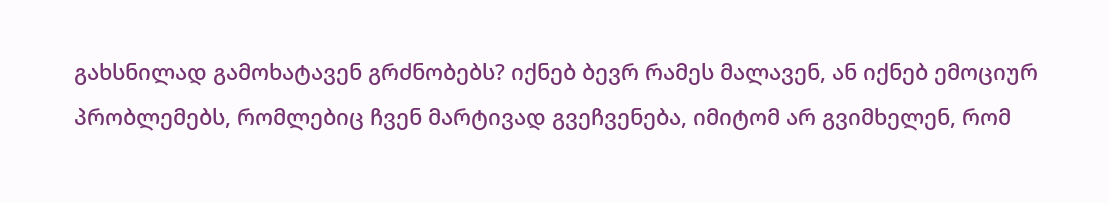გახსნილად გამოხატავენ გრძნობებს? იქნებ ბევრ რამეს მალავენ, ან იქნებ ემოციურ პრობლემებს, რომლებიც ჩვენ მარტივად გვეჩვენება, იმიტომ არ გვიმხელენ, რომ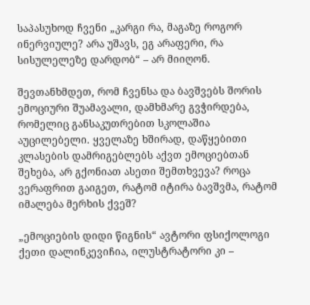საპასუხოდ ჩვენი „კარგი რა, მაგაზე როგორ ინერვიულე? არა უშავს, ეგ არაფერი, რა სისულელეზე დარდობ“ – არ მიიღონ.

შევთანხმდეთ, რომ ჩვენსა და ბავშვებს შორის ემოციური შუამავალი, დამხმარე გვჭირდება, რომელიც განსაკუთრებით სკოლაშია აუცილებელი. ყველაზე ხშირად, დაწყებითი კლასების დამრიგებლებს აქვთ ემოციებთან შეხება, არ გქონიათ ასეთი შემთხვევა? როცა ვერაფრით გაიგეთ, რატომ იტირა ბავშვმა, რატომ იმალება მერხის ქვეშ?

„ემოციების დიდი წიგნის“ ავტორი ფსიქოლოგი ქეთი დალინკევიჩია, ილუსტრატორი კი –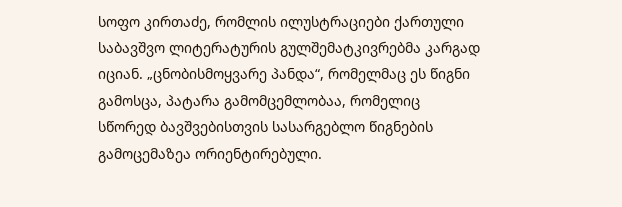სოფო კირთაძე, რომლის ილუსტრაციები ქართული საბავშვო ლიტერატურის გულშემატკივრებმა კარგად იციან. „ცნობისმოყვარე პანდა“, რომელმაც ეს წიგნი გამოსცა, პატარა გამომცემლობაა, რომელიც სწორედ ბავშვებისთვის სასარგებლო წიგნების გამოცემაზეა ორიენტირებული.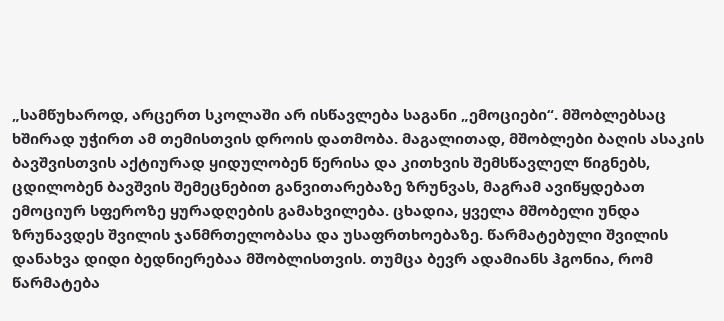„სამწუხაროდ, არცერთ სკოლაში არ ისწავლება საგანი „ემოციები“. მშობლებსაც ხშირად უჭირთ ამ თემისთვის დროის დათმობა. მაგალითად, მშობლები ბაღის ასაკის ბავშვისთვის აქტიურად ყიდულობენ წერისა და კითხვის შემსწავლელ წიგნებს, ცდილობენ ბავშვის შემეცნებით განვითარებაზე ზრუნვას, მაგრამ ავიწყდებათ ემოციურ სფეროზე ყურადღების გამახვილება. ცხადია, ყველა მშობელი უნდა ზრუნავდეს შვილის ჯანმრთელობასა და უსაფრთხოებაზე. წარმატებული შვილის დანახვა დიდი ბედნიერებაა მშობლისთვის. თუმცა ბევრ ადამიანს ჰგონია, რომ წარმატება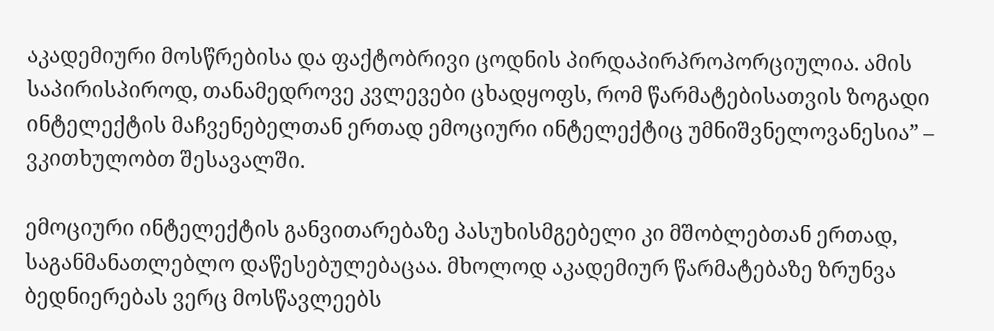აკადემიური მოსწრებისა და ფაქტობრივი ცოდნის პირდაპირპროპორციულია. ამის საპირისპიროდ, თანამედროვე კვლევები ცხადყოფს, რომ წარმატებისათვის ზოგადი ინტელექტის მაჩვენებელთან ერთად ემოციური ინტელექტიც უმნიშვნელოვანესია” – ვკითხულობთ შესავალში.

ემოციური ინტელექტის განვითარებაზე პასუხისმგებელი კი მშობლებთან ერთად, საგანმანათლებლო დაწესებულებაცაა. მხოლოდ აკადემიურ წარმატებაზე ზრუნვა ბედნიერებას ვერც მოსწავლეებს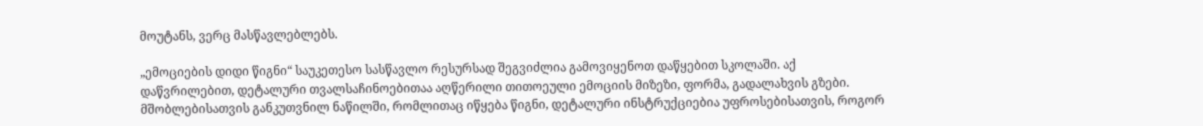მოუტანს, ვერც მასწავლებლებს.

„ემოციების დიდი წიგნი“ საუკეთესო სასწავლო რესურსად შეგვიძლია გამოვიყენოთ დაწყებით სკოლაში. აქ დაწვრილებით, დეტალური თვალსაჩინოებითაა აღწერილი თითოეული ემოციის მიზეზი, ფორმა, გადალახვის გზები. მშობლებისათვის განკუთვნილ ნაწილში, რომლითაც იწყება წიგნი, დეტალური ინსტრუქციებია უფროსებისათვის, როგორ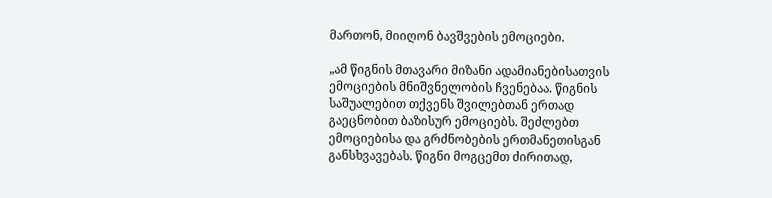მართონ, მიიღონ ბავშვების ემოციები.

„ამ წიგნის მთავარი მიზანი ადამიანებისათვის ემოციების მნიშვნელობის ჩვენებაა. წიგნის საშუალებით თქვენს შვილებთან ერთად გაეცნობით ბაზისურ ემოციებს. შეძლებთ ემოციებისა და გრძნობების ერთმანეთისგან განსხვავებას. წიგნი მოგცემთ ძირითად,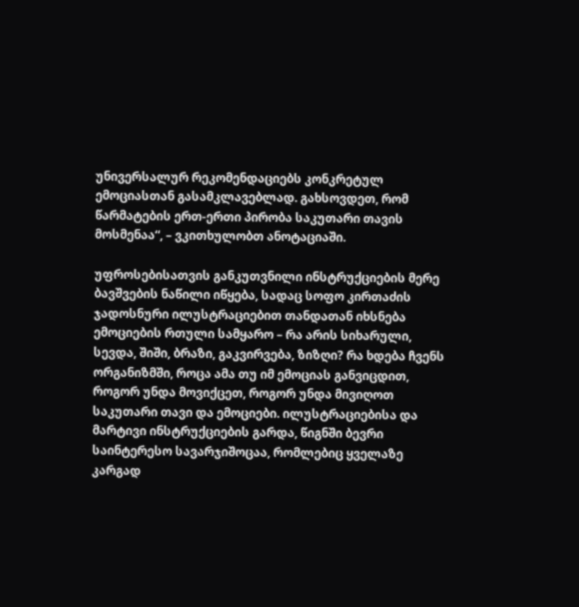უნივერსალურ რეკომენდაციებს კონკრეტულ ემოციასთან გასამკლავებლად. გახსოვდეთ, რომ წარმატების ერთ-ერთი პირობა საკუთარი თავის მოსმენაა“, – ვკითხულობთ ანოტაციაში.

უფროსებისათვის განკუთვნილი ინსტრუქციების მერე ბავშვების ნაწილი იწყება, სადაც სოფო კირთაძის ჯადოსნური ილუსტრაციებით თანდათან იხსნება ემოციების რთული სამყარო – რა არის სიხარული, სევდა, შიში, ბრაზი, გაკვირვება, ზიზღი? რა ხდება ჩვენს ორგანიზმში, როცა ამა თუ იმ ემოციას განვიცდით, როგორ უნდა მოვიქცეთ, როგორ უნდა მივიღოთ საკუთარი თავი და ემოციები. ილუსტრაციებისა და მარტივი ინსტრუქციების გარდა, წიგნში ბევრი საინტერესო სავარჯიშოცაა, რომლებიც ყველაზე კარგად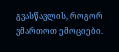გვასწავლის, როგორ ვმართოთ ემოციები.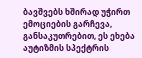ბავშვებს ხშირად უჭირთ ემოციების გარჩევა, განსაკუთრებით, ეს ეხება აუტიზმის სპექტრის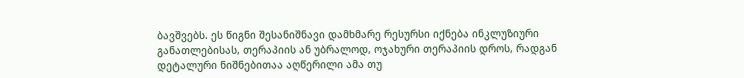ბავშვებს. ეს წიგნი შესანიშნავი დამხმარე რესურსი იქნება ინკლუზიური განათლებისას, თერაპიის ან უბრალოდ, ოჯახური თერაპიის დროს, რადგან დეტალური ნიშნებითაა აღწერილი ამა თუ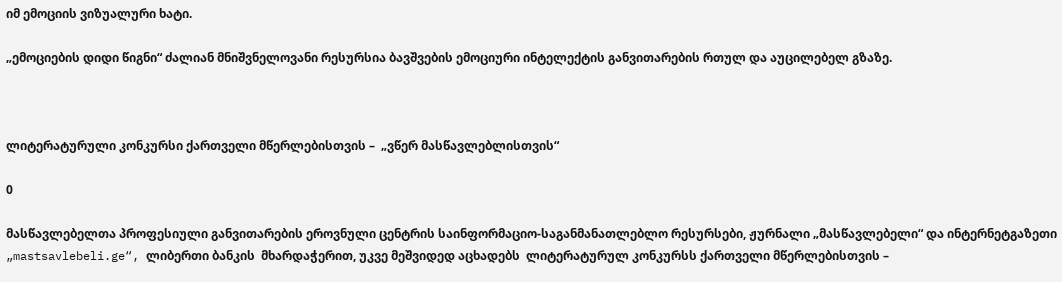იმ ემოციის ვიზუალური ხატი.

„ემოციების დიდი წიგნი“ ძალიან მნიშვნელოვანი რესურსია ბავშვების ემოციური ინტელექტის განვითარების რთულ და აუცილებელ გზაზე.



ლიტერატურული კონკურსი ქართველი მწერლებისთვის –  „ვწერ მასწავლებლისთვის“

0

მასწავლებელთა პროფესიული განვითარების ეროვნული ცენტრის საინფორმაციო-საგანმანათლებლო რესურსები, ჟურნალი „მასწავლებელი“ და ინტერნეტგაზეთი „mastsavlebeli.ge“, ლიბერთი ბანკის  მხარდაჭერით, უკვე მეშვიდედ აცხადებს  ლიტერატურულ კონკურსს ქართველი მწერლებისთვის –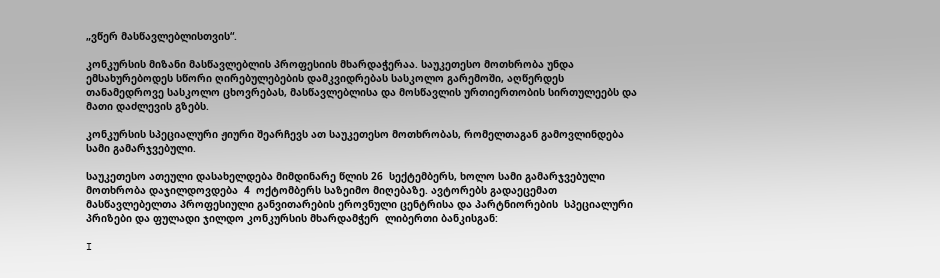„ვწერ მასწავლებლისთვის“.

კონკურსის მიზანი მასწავლებლის პროფესიის მხარდაჭერაა. საუკეთესო მოთხრობა უნდა ემსახურებოდეს სწორი ღირებულებების დამკვიდრებას სასკოლო გარემოში, აღწერდეს თანამედროვე სასკოლო ცხოვრებას, მასწავლებლისა და მოსწავლის ურთიერთობის სირთულეებს და   მათი დაძლევის გზებს.

კონკურსის სპეციალური ჟიური შეარჩევს ათ საუკეთესო მოთხრობას, რომელთაგან გამოვლინდება სამი გამარჯვებული.

საუკეთესო ათეული დასახელდება მიმდინარე წლის 26  სექტემბერს, ხოლო სამი გამარჯვებული მოთხრობა დაჯილდოვდება  4  ოქტომბერს საზეიმო მიღებაზე. ავტორებს გადაეცემათ მასწავლებელთა პროფესიული განვითარების ეროვნული ცენტრისა და პარტნიორების  სპეციალური პრიზები და ფულადი ჯილდო კონკურსის მხარდამჭერ  ლიბერთი ბანკისგან:

I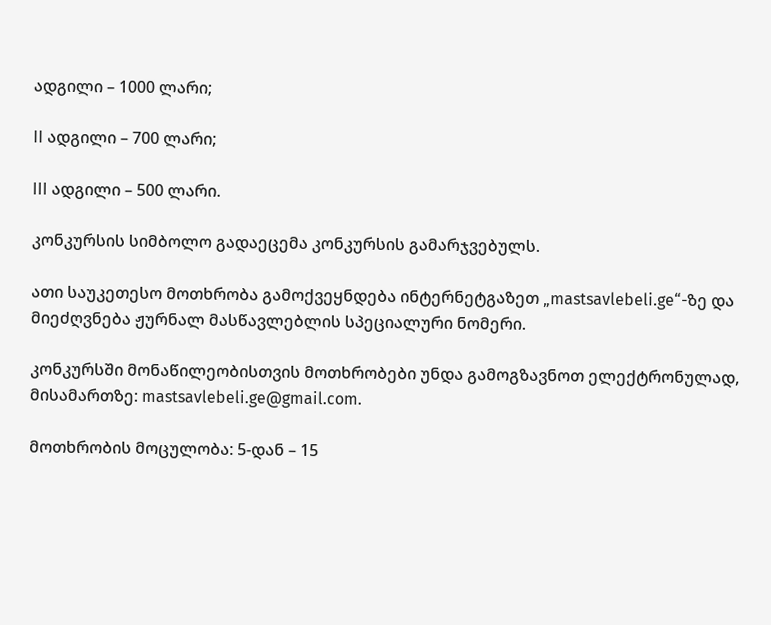ადგილი – 1000 ლარი;

II ადგილი – 700 ლარი;

III ადგილი – 500 ლარი.

კონკურსის სიმბოლო გადაეცემა კონკურსის გამარჯვებულს.

ათი საუკეთესო მოთხრობა გამოქვეყნდება ინტერნეტგაზეთ „mastsavlebeli.ge“-ზე და მიეძღვნება ჟურნალ მასწავლებლის სპეციალური ნომერი.

კონკურსში მონაწილეობისთვის მოთხრობები უნდა გამოგზავნოთ ელექტრონულად, მისამართზე: mastsavlebeli.ge@gmail.com.

მოთხრობის მოცულობა: 5-დან – 15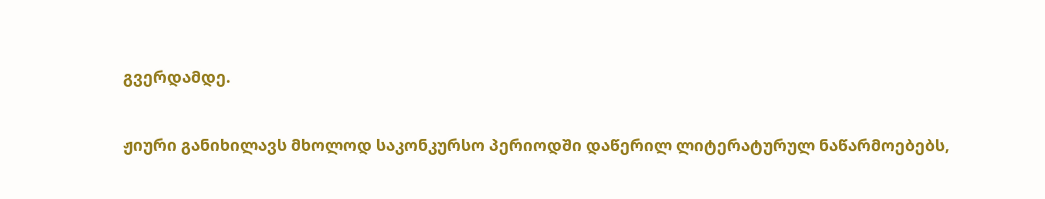გვერდამდე.

ჟიური განიხილავს მხოლოდ საკონკურსო პერიოდში დაწერილ ლიტერატურულ ნაწარმოებებს,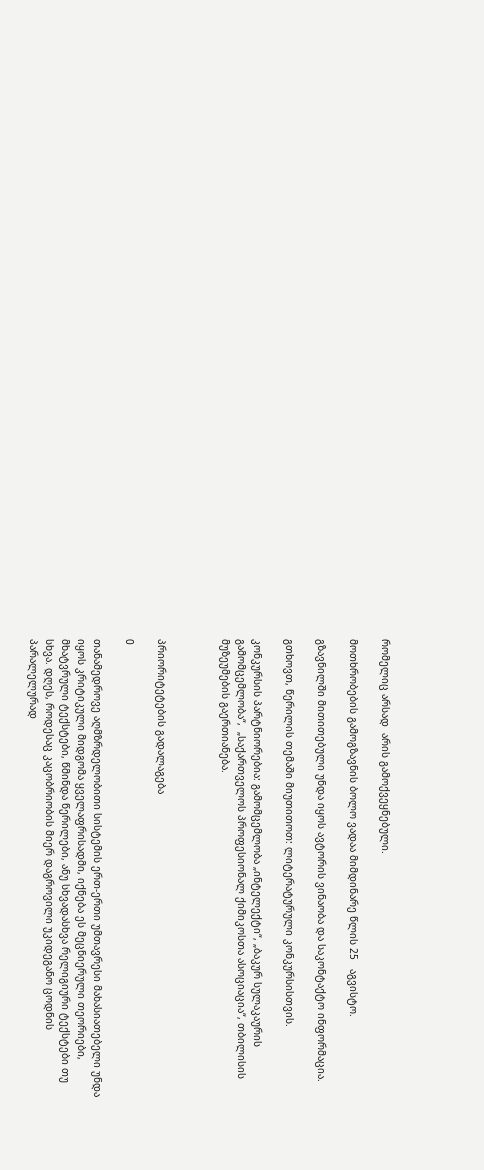რომელიც არსად  არის გამოქვეყნებული.

მოთხრობების გამოგზავნის ბოლო ვადაა მიმდინარე წლის 25   აგვისტო.

გზავნილში მითითებული უნდა იყოს ავტორის ვინაობა და საკონტაქტო ინფორმაცია.

გთხოვთ, წერილის თემაში მიუთითოთ: ლიტერატურული კონკურსისთვის.

კონკურსის პარტნიორებია: გამომცემლობა „ინტელექტი“, „ბაკურ სულაკაურის გამომცემლობა“,  „საქართველოს პროფესიონალ ქიმიკოსთა ასოციაცია“, თბილისის მუზეუმების გაერთიანება.



პრიორიტეტების გადალაგება

0

თანამედროვე აღმზრდელობითი სისტემის ერთ-ერთი უმთავრესი მახასიათებელი უნდა იყოს კრიტიკული მიდგომა ყველაფრისადმი, იქნება ეს მეცნიერული თეორიები, მხატვრული ტექსტები, წმინდა წერილები, ანუ სხვადასხვა რელიგიური ტექსტები თუ სხვა. დღეს, როდესაც კაცობრიობის მიერ დაგროვილი უკიდეგანო ცოდნის პარალელურად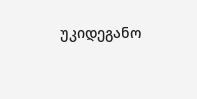უკიდეგანო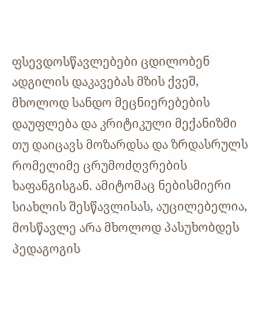ფსევდოსწავლებები ცდილობენ ადგილის დაკავებას მზის ქვეშ, მხოლოდ სანდო მეცნიერებების დაუფლება და კრიტიკული მექანიზმი თუ დაიცავს მოზარდსა და ზრდასრულს რომელიმე ცრუმოძღვრების ხაფანგისგან. ამიტომაც ნებისმიერი სიახლის შესწავლისას, აუცილებელია, მოსწავლე არა მხოლოდ პასუხობდეს პედაგოგის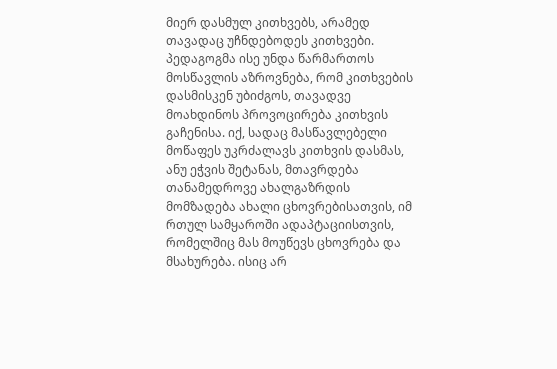მიერ დასმულ კითხვებს, არამედ თავადაც უჩნდებოდეს კითხვები. პედაგოგმა ისე უნდა წარმართოს მოსწავლის აზროვნება, რომ კითხვების დასმისკენ უბიძგოს, თავადვე მოახდინოს პროვოცირება კითხვის გაჩენისა. იქ, სადაც მასწავლებელი მოწაფეს უკრძალავს კითხვის დასმას, ანუ ეჭვის შეტანას, მთავრდება თანამედროვე ახალგაზრდის მომზადება ახალი ცხოვრებისათვის, იმ რთულ სამყაროში ადაპტაციისთვის, რომელშიც მას მოუწევს ცხოვრება და მსახურება. ისიც არ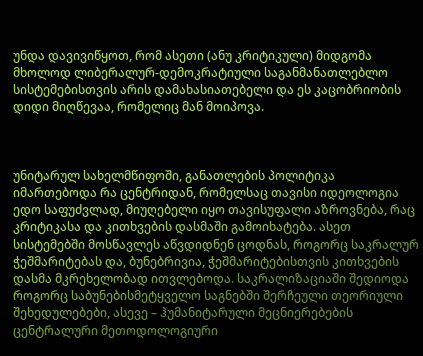უნდა დავივიწყოთ, რომ ასეთი (ანუ კრიტიკული) მიდგომა მხოლოდ ლიბერალურ-დემოკრატიული საგანმანათლებლო სისტემებისთვის არის დამახასიათებელი და ეს კაცობრიობის დიდი მიღწევაა, რომელიც მან მოიპოვა.



უნიტარულ სახელმწიფოში, განათლების პოლიტიკა იმართებოდა რა ცენტრიდან, რომელსაც თავისი იდეოლოგია ედო საფუძვლად, მიუღებელი იყო თავისუფალი აზროვნება, რაც კრიტიკასა და კითხვების დასმაში გამოიხატება. ასეთ სისტემებში მოსწავლეს აწვდიდნენ ცოდნას, როგორც საკრალურ ჭეშმარიტებას და, ბუნებრივია, ჭეშმარიტებისთვის კითხვების დასმა მკრეხელობად ითვლებოდა. საკრალიზაციაში შედიოდა როგორც საბუნებისმეტყველო საგნებში შერჩეული თეორიული შეხედულებები, ასევე – ჰუმანიტარული მეცნიერებების ცენტრალური მეთოდოლოგიური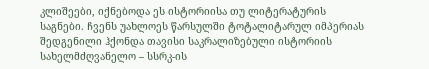კლიშეები, იქნებოდა ეს ისტორიისა თუ ლიტერატურის საგნები. ჩვენს უახლოეს წარსულში ტოტალიტარულ იმპერიას შედგენილი ჰქონდა თავისი საკრალიზებული ისტორიის სახელმძღვანელო – სსრკ-ის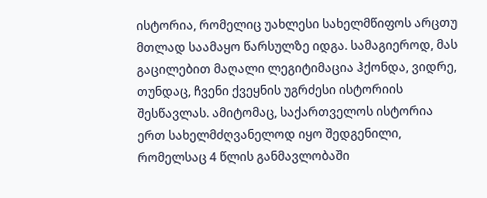ისტორია, რომელიც უახლესი სახელმწიფოს არცთუ მთლად საამაყო წარსულზე იდგა. სამაგიეროდ, მას გაცილებით მაღალი ლეგიტიმაცია ჰქონდა, ვიდრე, თუნდაც, ჩვენი ქვეყნის უგრძესი ისტორიის შესწავლას. ამიტომაც, საქართველოს ისტორია ერთ სახელმძღვანელოდ იყო შედგენილი, რომელსაც 4 წლის განმავლობაში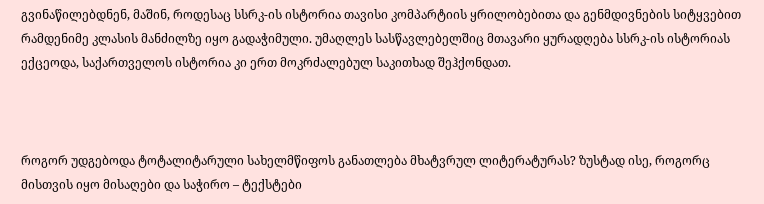გვინაწილებდნენ, მაშინ, როდესაც სსრკ-ის ისტორია თავისი კომპარტიის ყრილობებითა და გენმდივნების სიტყვებით რამდენიმე კლასის მანძილზე იყო გადაჭიმული. უმაღლეს სასწავლებელშიც მთავარი ყურადღება სსრკ-ის ისტორიას ექცეოდა, საქართველოს ისტორია კი ერთ მოკრძალებულ საკითხად შეჰქონდათ.



როგორ უდგებოდა ტოტალიტარული სახელმწიფოს განათლება მხატვრულ ლიტერატურას? ზუსტად ისე, როგორც მისთვის იყო მისაღები და საჭირო – ტექსტები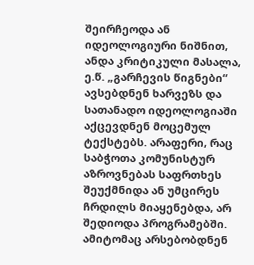შეირჩეოდა ან იდეოლოგიური ნიშნით, ანდა კრიტიკული მასალა, ე.წ. „გარჩევის წიგნები“ ავსებდნენ ხარვეზს და სათანადო იდეოლოგიაში აქცევდნენ მოცემულ ტექსტებს. არაფერი, რაც საბჭოთა კომუნისტურ აზროვნებას საფრთხეს შეუქმნიდა ან უმცირეს ჩრდილს მიაყენებდა, არ შედიოდა პროგრამებში. ამიტომაც არსებობდნენ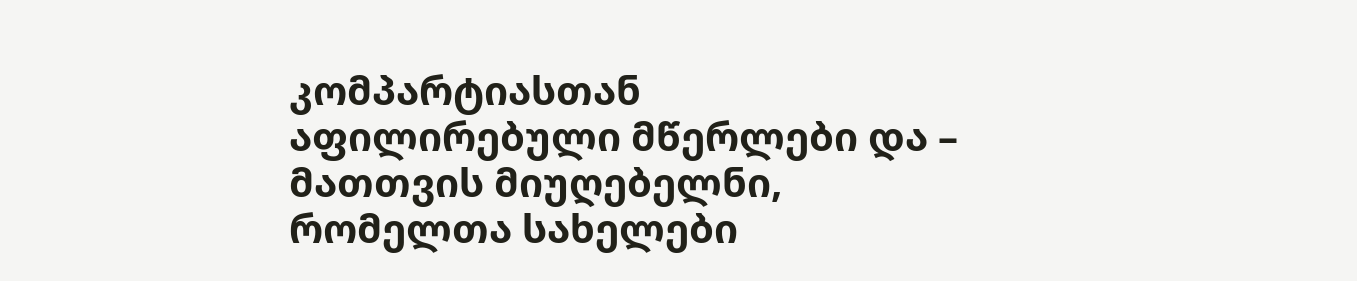კომპარტიასთან აფილირებული მწერლები და – მათთვის მიუღებელნი, რომელთა სახელები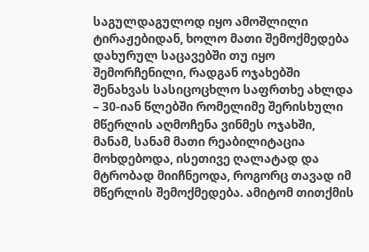საგულდაგულოდ იყო ამოშლილი ტირაჟებიდან, ხოლო მათი შემოქმედება დახურულ საცავებში თუ იყო შემორჩენილი, რადგან ოჯახებში შენახვას სასიცოცხლო საფრთხე ახლდა – 30-იან წლებში რომელიმე შერისხული მწერლის აღმოჩენა ვინმეს ოჯახში, მანამ, სანამ მათი რეაბილიტაცია მოხდებოდა, ისეთივე ღალატად და მტრობად მიიჩნეოდა, როგორც თავად იმ მწერლის შემოქმედება. ამიტომ თითქმის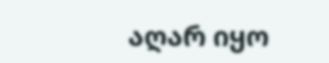აღარ იყო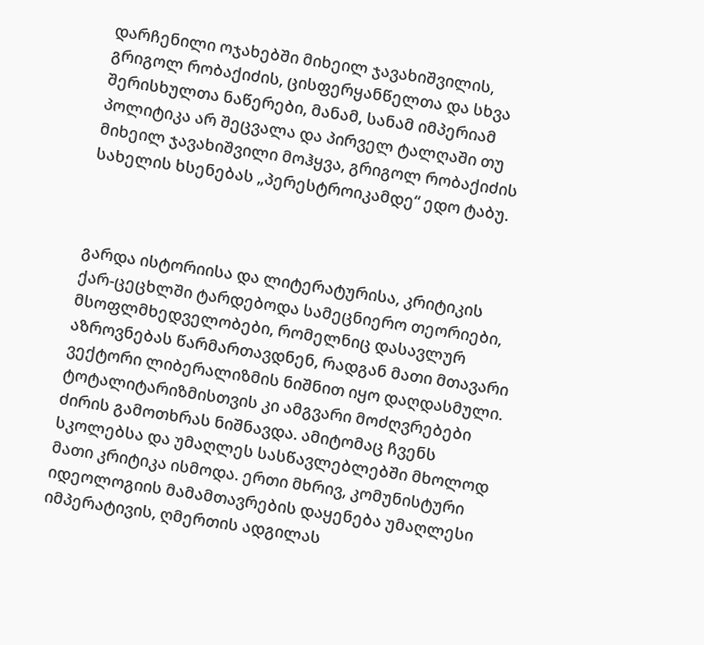დარჩენილი ოჯახებში მიხეილ ჯავახიშვილის, გრიგოლ რობაქიძის, ცისფერყანწელთა და სხვა შერისხულთა ნაწერები, მანამ, სანამ იმპერიამ პოლიტიკა არ შეცვალა და პირველ ტალღაში თუ მიხეილ ჯავახიშვილი მოჰყვა, გრიგოლ რობაქიძის სახელის ხსენებას „პერესტროიკამდე“ ედო ტაბუ.



გარდა ისტორიისა და ლიტერატურისა, კრიტიკის ქარ-ცეცხლში ტარდებოდა სამეცნიერო თეორიები, მსოფლმხედველობები, რომელნიც დასავლურ აზროვნებას წარმართავდნენ, რადგან მათი მთავარი ვექტორი ლიბერალიზმის ნიშნით იყო დაღდასმული. ტოტალიტარიზმისთვის კი ამგვარი მოძღვრებები ძირის გამოთხრას ნიშნავდა. ამიტომაც ჩვენს სკოლებსა და უმაღლეს სასწავლებლებში მხოლოდ მათი კრიტიკა ისმოდა. ერთი მხრივ, კომუნისტური იდეოლოგიის მამამთავრების დაყენება უმაღლესი იმპერატივის, ღმერთის ადგილას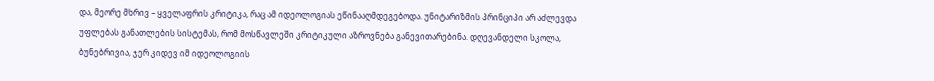და, მეორე მხრივ – ყველაფრის კრიტიკა, რაც ამ იდეოლოგიას ეწინააღმდეგებოდა. უნიტარიზმის პრინციპი არ აძლევდა უფლებას განათლების სისტემას, რომ მოსწავლეში კრიტიკული აზროვნება განევითარებინა. დღევანდელი სკოლა, ბუნებრივია, ჯერ კიდევ იმ იდეოლოგიის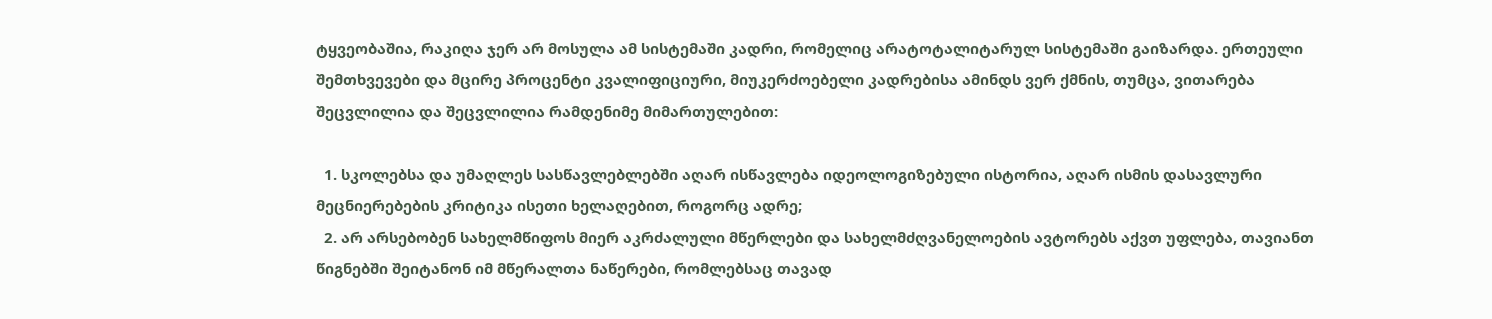ტყვეობაშია, რაკიღა ჯერ არ მოსულა ამ სისტემაში კადრი, რომელიც არატოტალიტარულ სისტემაში გაიზარდა. ერთეული შემთხვევები და მცირე პროცენტი კვალიფიციური, მიუკერძოებელი კადრებისა ამინდს ვერ ქმნის, თუმცა, ვითარება შეცვლილია და შეცვლილია რამდენიმე მიმართულებით:

  1. სკოლებსა და უმაღლეს სასწავლებლებში აღარ ისწავლება იდეოლოგიზებული ისტორია, აღარ ისმის დასავლური მეცნიერებების კრიტიკა ისეთი ხელაღებით, როგორც ადრე;
  2. არ არსებობენ სახელმწიფოს მიერ აკრძალული მწერლები და სახელმძღვანელოების ავტორებს აქვთ უფლება, თავიანთ წიგნებში შეიტანონ იმ მწერალთა ნაწერები, რომლებსაც თავად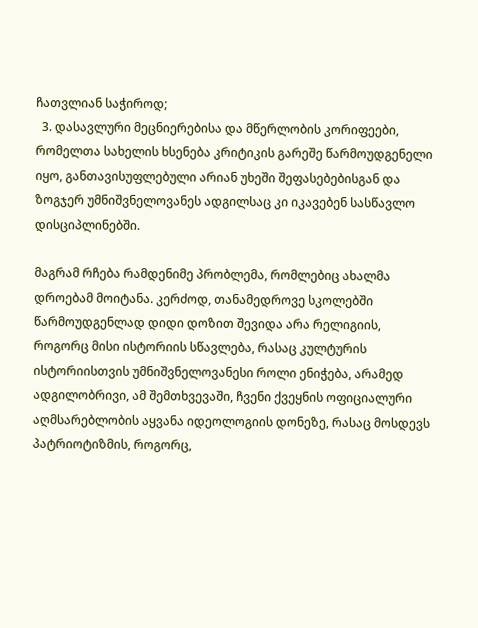ჩათვლიან საჭიროდ;
  3. დასავლური მეცნიერებისა და მწერლობის კორიფეები, რომელთა სახელის ხსენება კრიტიკის გარეშე წარმოუდგენელი იყო, განთავისუფლებული არიან უხეში შეფასებებისგან და ზოგჯერ უმნიშვნელოვანეს ადგილსაც კი იკავებენ სასწავლო დისციპლინებში.

მაგრამ რჩება რამდენიმე პრობლემა, რომლებიც ახალმა დროებამ მოიტანა. კერძოდ, თანამედროვე სკოლებში წარმოუდგენლად დიდი დოზით შევიდა არა რელიგიის, როგორც მისი ისტორიის სწავლება, რასაც კულტურის ისტორიისთვის უმნიშვნელოვანესი როლი ენიჭება, არამედ ადგილობრივი, ამ შემთხვევაში, ჩვენი ქვეყნის ოფიციალური აღმსარებლობის აყვანა იდეოლოგიის დონეზე, რასაც მოსდევს პატრიოტიზმის, როგორც,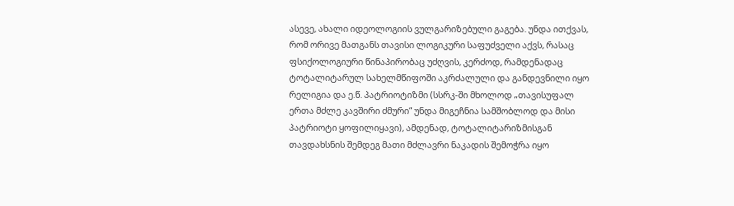ასევე, ახალი იდეოლოგიის ვულგარიზებული გაგება. უნდა ითქვას, რომ ორივე მათგანს თავისი ლოგიკური საფუძველი აქვს, რასაც ფსიქოლოგიური წინაპირობაც უძღვის, კერძოდ, რამდენადაც ტოტალიტარულ სახელმწიფოში აკრძალული და განდევნილი იყო რელიგია და ე.წ. პატრიოტიზმი (სსრკ-ში მხოლოდ „თავისუფალ ერთა მძლე კავშირი ძმური“ უნდა მიგეჩნია სამშობლოდ და მისი პატრიოტი ყოფილიყავი), ამდენად, ტოტალიტარიზმისგან თავდახსნის შემდეგ მათი მძლავრი ნაკადის შემოჭრა იყო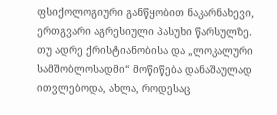ფსიქოლოგიური განწყობით ნაკარნახევი, ერთგვარი აგრესიული პასუხი წარსულზე. თუ ადრე ქრისტიანობისა და „ლოკალური სამშობლოსადმი“ მოწიწება დანაშაულად ითვლებოდა, ახლა, როდესაც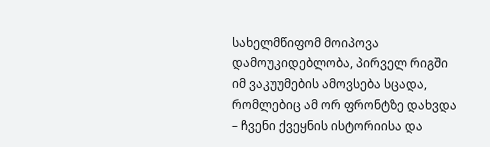სახელმწიფომ მოიპოვა დამოუკიდებლობა, პირველ რიგში იმ ვაკუუმების ამოვსება სცადა, რომლებიც ამ ორ ფრონტზე დახვდა – ჩვენი ქვეყნის ისტორიისა და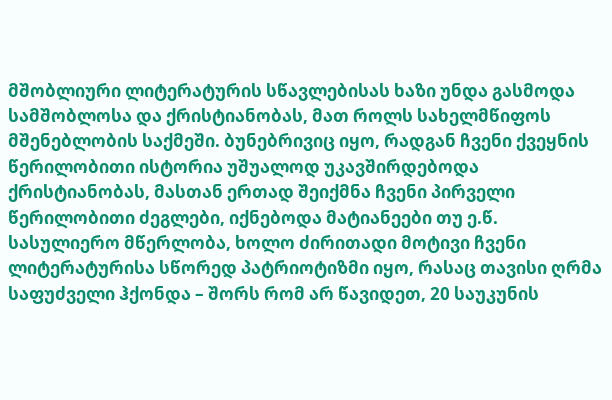მშობლიური ლიტერატურის სწავლებისას ხაზი უნდა გასმოდა სამშობლოსა და ქრისტიანობას, მათ როლს სახელმწიფოს მშენებლობის საქმეში. ბუნებრივიც იყო, რადგან ჩვენი ქვეყნის წერილობითი ისტორია უშუალოდ უკავშირდებოდა ქრისტიანობას, მასთან ერთად შეიქმნა ჩვენი პირველი წერილობითი ძეგლები, იქნებოდა მატიანეები თუ ე.წ. სასულიერო მწერლობა, ხოლო ძირითადი მოტივი ჩვენი ლიტერატურისა სწორედ პატრიოტიზმი იყო, რასაც თავისი ღრმა საფუძველი ჰქონდა – შორს რომ არ წავიდეთ, 20 საუკუნის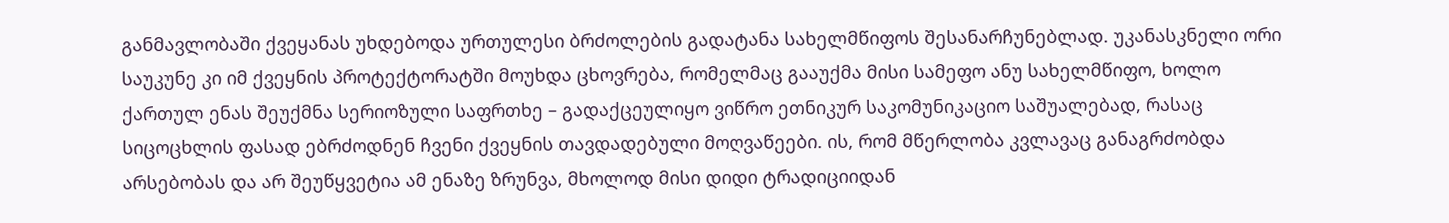განმავლობაში ქვეყანას უხდებოდა ურთულესი ბრძოლების გადატანა სახელმწიფოს შესანარჩუნებლად. უკანასკნელი ორი საუკუნე კი იმ ქვეყნის პროტექტორატში მოუხდა ცხოვრება, რომელმაც გააუქმა მისი სამეფო ანუ სახელმწიფო, ხოლო ქართულ ენას შეუქმნა სერიოზული საფრთხე – გადაქცეულიყო ვიწრო ეთნიკურ საკომუნიკაციო საშუალებად, რასაც სიცოცხლის ფასად ებრძოდნენ ჩვენი ქვეყნის თავდადებული მოღვაწეები. ის, რომ მწერლობა კვლავაც განაგრძობდა არსებობას და არ შეუწყვეტია ამ ენაზე ზრუნვა, მხოლოდ მისი დიდი ტრადიციიდან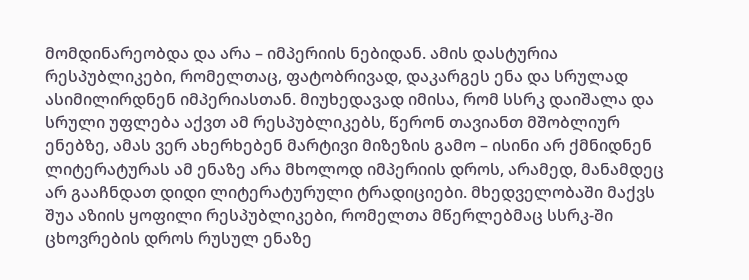მომდინარეობდა და არა – იმპერიის ნებიდან. ამის დასტურია რესპუბლიკები, რომელთაც, ფატობრივად, დაკარგეს ენა და სრულად ასიმილირდნენ იმპერიასთან. მიუხედავად იმისა, რომ სსრკ დაიშალა და სრული უფლება აქვთ ამ რესპუბლიკებს, წერონ თავიანთ მშობლიურ ენებზე, ამას ვერ ახერხებენ მარტივი მიზეზის გამო – ისინი არ ქმნიდნენ ლიტერატურას ამ ენაზე არა მხოლოდ იმპერიის დროს, არამედ, მანამდეც არ გააჩნდათ დიდი ლიტერატურული ტრადიციები. მხედველობაში მაქვს შუა აზიის ყოფილი რესპუბლიკები, რომელთა მწერლებმაც სსრკ-ში ცხოვრების დროს რუსულ ენაზე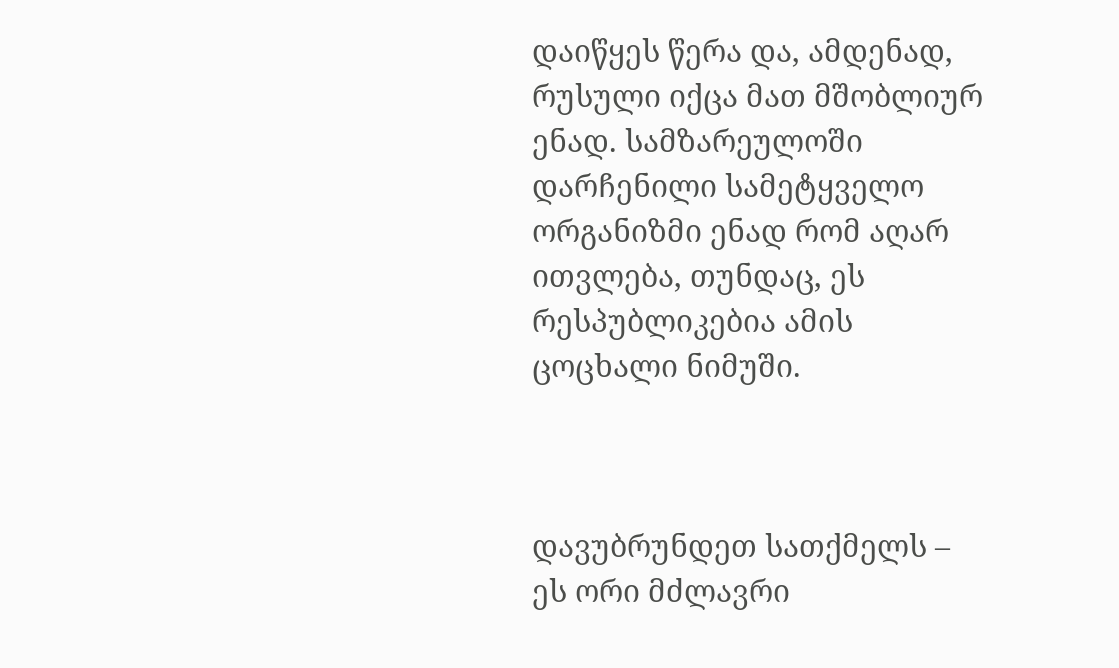დაიწყეს წერა და, ამდენად, რუსული იქცა მათ მშობლიურ ენად. სამზარეულოში დარჩენილი სამეტყველო ორგანიზმი ენად რომ აღარ ითვლება, თუნდაც, ეს რესპუბლიკებია ამის ცოცხალი ნიმუში.



დავუბრუნდეთ სათქმელს – ეს ორი მძლავრი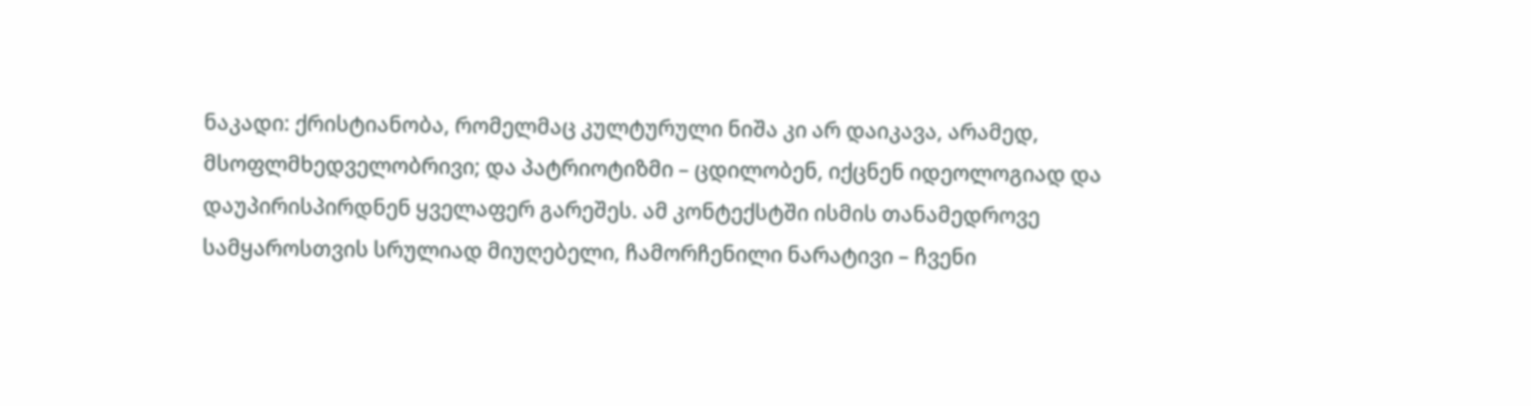ნაკადი: ქრისტიანობა, რომელმაც კულტურული ნიშა კი არ დაიკავა, არამედ, მსოფლმხედველობრივი; და პატრიოტიზმი – ცდილობენ, იქცნენ იდეოლოგიად და დაუპირისპირდნენ ყველაფერ გარეშეს. ამ კონტექსტში ისმის თანამედროვე სამყაროსთვის სრულიად მიუღებელი, ჩამორჩენილი ნარატივი – ჩვენი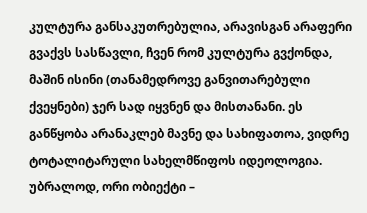კულტურა განსაკუთრებულია, არავისგან არაფერი გვაქვს სასწავლი, ჩვენ რომ კულტურა გვქონდა, მაშინ ისინი (თანამედროვე განვითარებული ქვეყნები) ჯერ სად იყვნენ და მისთანანი. ეს განწყობა არანაკლებ მავნე და სახიფათოა, ვიდრე ტოტალიტარული სახელმწიფოს იდეოლოგია. უბრალოდ, ორი ობიექტი –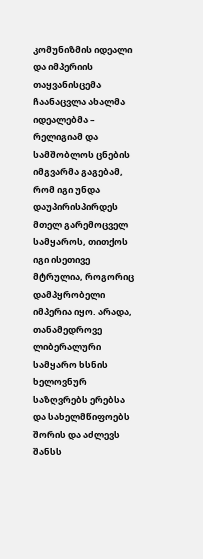კომუნიზმის იდეალი და იმპერიის თაყვანისცემა ჩაანაცვლა ახალმა იდეალებმა – რელიგიამ და სამშობლოს ცნების იმგვარმა გაგებამ, რომ იგი უნდა დაუპირისპირდეს მთელ გარემოცველ სამყაროს, თითქოს იგი ისეთივე მტრულია, როგორიც დამპყრობელი იმპერია იყო. არადა, თანამედროვე ლიბერალური სამყარო ხსნის ხელოვნურ საზღვრებს ერებსა და სახელმწიფოებს შორის და აძლევს შანსს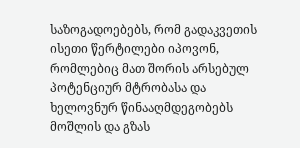საზოგადოებებს, რომ გადაკვეთის ისეთი წერტილები იპოვონ, რომლებიც მათ შორის არსებულ პოტენციურ მტრობასა და ხელოვნურ წინააღმდეგობებს მოშლის და გზას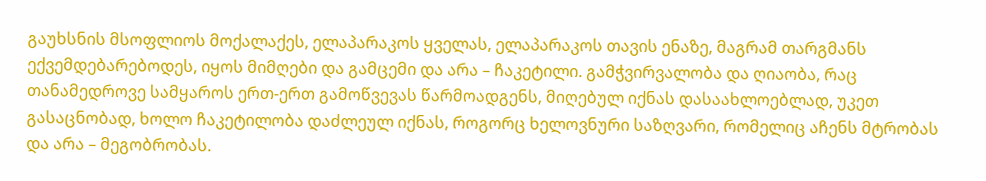გაუხსნის მსოფლიოს მოქალაქეს, ელაპარაკოს ყველას, ელაპარაკოს თავის ენაზე, მაგრამ თარგმანს ექვემდებარებოდეს, იყოს მიმღები და გამცემი და არა – ჩაკეტილი. გამჭვირვალობა და ღიაობა, რაც თანამედროვე სამყაროს ერთ-ერთ გამოწვევას წარმოადგენს, მიღებულ იქნას დასაახლოებლად, უკეთ გასაცნობად, ხოლო ჩაკეტილობა დაძლეულ იქნას, როგორც ხელოვნური საზღვარი, რომელიც აჩენს მტრობას და არა – მეგობრობას.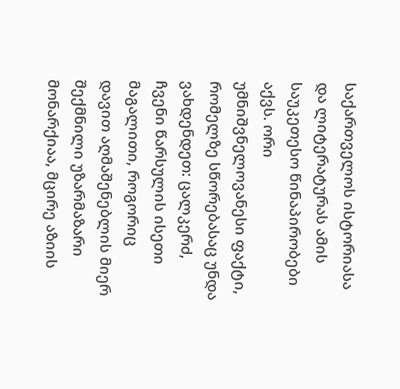საქართველოს ისტორიასა და ლიტერატურას ამის საუკეთესო წინაპირობები აქვს. ორი უმნიშვნელოვანესი ფაქტი, რომელზე სწორებასაც უნდა ვახდენდეთ: ცალკერძ, ჩვენი წარსულის ისეთი მაგალითი, როგორიც დავით აღმაშენებლის მიერ შექმნილი უზარმაზარი მონარქიაა, მცირე აზიის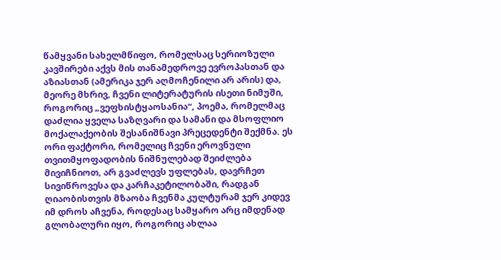წამყვანი სახელმწიფო, რომელსაც სერიოზული კავშირები აქვს მის თანამედროვე ევროპასთან და აზიასთან (ამერიკა ჯერ აღმოჩენილი არ არის) და, მეორე მხრივ, ჩვენი ლიტერატურის ისეთი ნიმუში, როგორიც „ვეფხისტყაოსანია“, პოემა, რომელმაც დაძლია ყველა საზღვარი და სამანი და მსოფლიო მოქალაქეობის შესანიშნავი პრეცედენტი შექმნა. ეს ორი ფაქტორი, რომელიც ჩვენი ეროვნული თვითმყოფადობის ნიშნულებად შეიძლება მივიჩნიოთ, არ გვაძლევს უფლებას, დავრჩეთ სივიწროვესა და კარჩაკეტილობაში, რადგან ღიაობისთვის მზაობა ჩვენმა კულტურამ ჯერ კიდევ იმ დროს აჩვენა, როდესაც სამყარო არც იმდენად გლობალური იყო, როგორიც ახლაა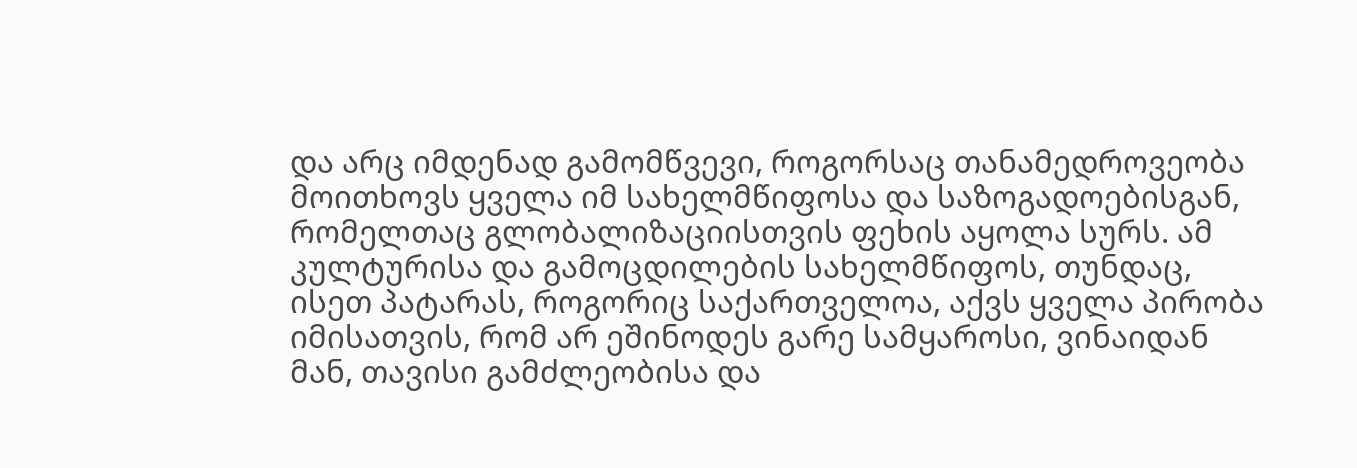და არც იმდენად გამომწვევი, როგორსაც თანამედროვეობა მოითხოვს ყველა იმ სახელმწიფოსა და საზოგადოებისგან, რომელთაც გლობალიზაციისთვის ფეხის აყოლა სურს. ამ კულტურისა და გამოცდილების სახელმწიფოს, თუნდაც, ისეთ პატარას, როგორიც საქართველოა, აქვს ყველა პირობა იმისათვის, რომ არ ეშინოდეს გარე სამყაროსი, ვინაიდან მან, თავისი გამძლეობისა და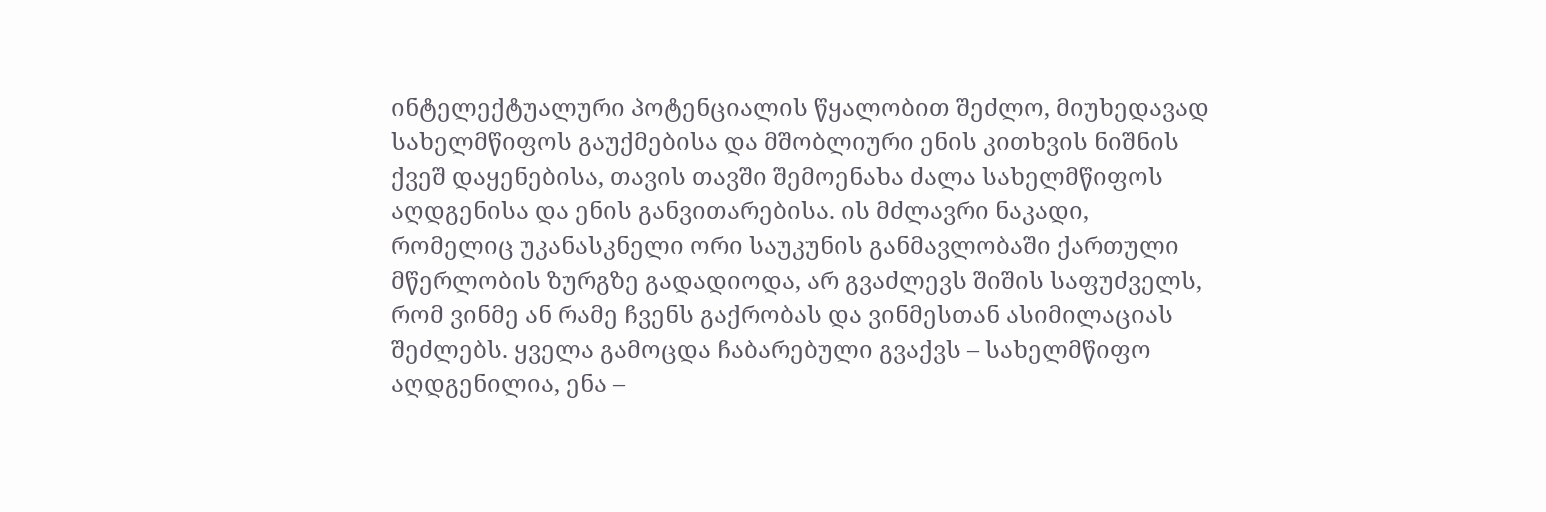ინტელექტუალური პოტენციალის წყალობით შეძლო, მიუხედავად სახელმწიფოს გაუქმებისა და მშობლიური ენის კითხვის ნიშნის ქვეშ დაყენებისა, თავის თავში შემოენახა ძალა სახელმწიფოს აღდგენისა და ენის განვითარებისა. ის მძლავრი ნაკადი, რომელიც უკანასკნელი ორი საუკუნის განმავლობაში ქართული მწერლობის ზურგზე გადადიოდა, არ გვაძლევს შიშის საფუძველს, რომ ვინმე ან რამე ჩვენს გაქრობას და ვინმესთან ასიმილაციას შეძლებს. ყველა გამოცდა ჩაბარებული გვაქვს – სახელმწიფო აღდგენილია, ენა –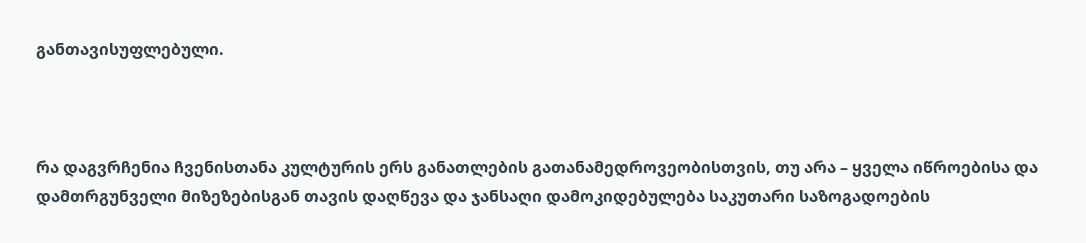განთავისუფლებული.



რა დაგვრჩენია ჩვენისთანა კულტურის ერს განათლების გათანამედროვეობისთვის, თუ არა – ყველა იწროებისა და დამთრგუნველი მიზეზებისგან თავის დაღწევა და ჯანსაღი დამოკიდებულება საკუთარი საზოგადოების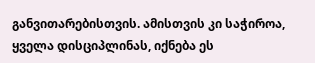განვითარებისთვის. ამისთვის კი საჭიროა, ყველა დისციპლინას, იქნება ეს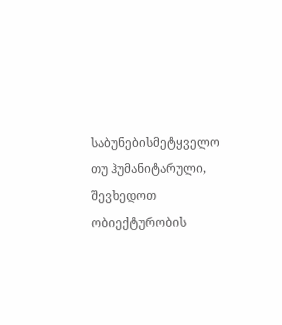საბუნებისმეტყველო თუ ჰუმანიტარული, შევხედოთ ობიექტურობის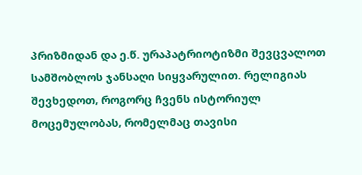პრიზმიდან და ე.წ. ურაპატრიოტიზმი შევცვალოთ სამშობლოს ჯანსაღი სიყვარულით. რელიგიას შევხედოთ, როგორც ჩვენს ისტორიულ მოცემულობას, რომელმაც თავისი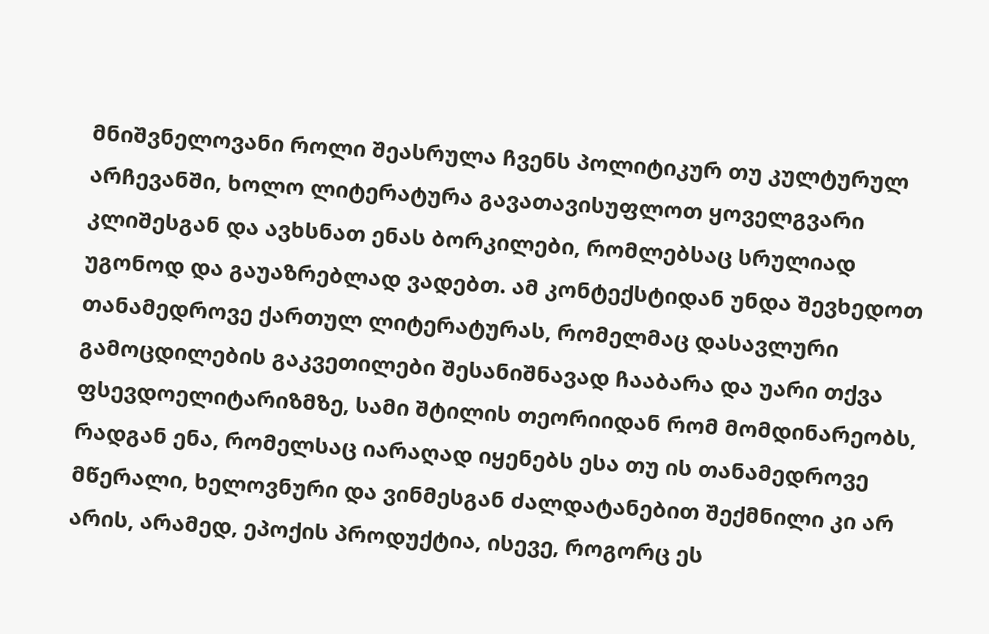მნიშვნელოვანი როლი შეასრულა ჩვენს პოლიტიკურ თუ კულტურულ არჩევანში, ხოლო ლიტერატურა გავათავისუფლოთ ყოველგვარი კლიშესგან და ავხსნათ ენას ბორკილები, რომლებსაც სრულიად უგონოდ და გაუაზრებლად ვადებთ. ამ კონტექსტიდან უნდა შევხედოთ თანამედროვე ქართულ ლიტერატურას, რომელმაც დასავლური გამოცდილების გაკვეთილები შესანიშნავად ჩააბარა და უარი თქვა ფსევდოელიტარიზმზე, სამი შტილის თეორიიდან რომ მომდინარეობს, რადგან ენა, რომელსაც იარაღად იყენებს ესა თუ ის თანამედროვე მწერალი, ხელოვნური და ვინმესგან ძალდატანებით შექმნილი კი არ არის, არამედ, ეპოქის პროდუქტია, ისევე, როგორც ეს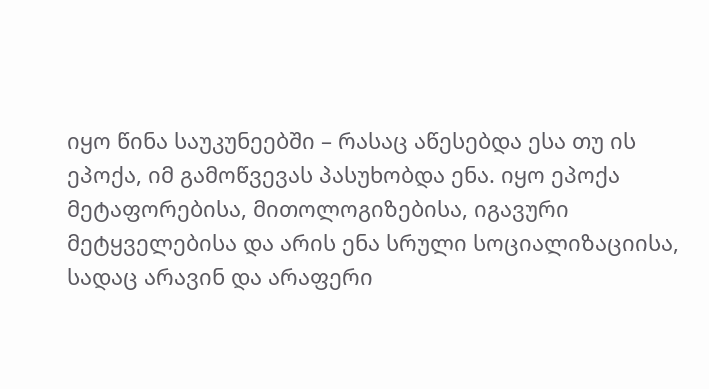იყო წინა საუკუნეებში – რასაც აწესებდა ესა თუ ის ეპოქა, იმ გამოწვევას პასუხობდა ენა. იყო ეპოქა მეტაფორებისა, მითოლოგიზებისა, იგავური მეტყველებისა და არის ენა სრული სოციალიზაციისა, სადაც არავინ და არაფერი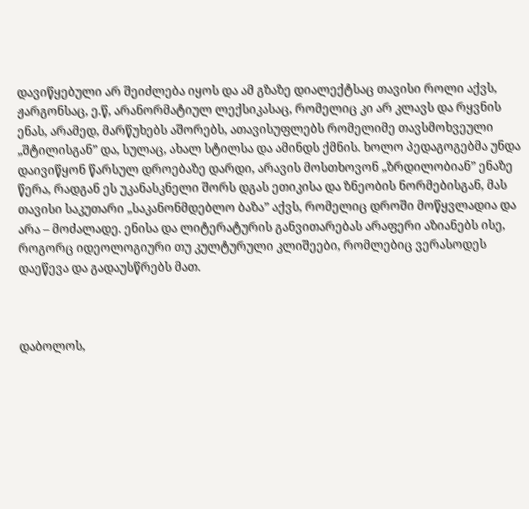დავიწყებული არ შეიძლება იყოს და ამ გზაზე დიალექტსაც თავისი როლი აქვს, ჟარგონსაც, ე.წ, არანორმატიულ ლექსიკასაც, რომელიც კი არ კლავს და რყვნის ენას, არამედ, მარწუხებს აშორებს, ათავისუფლებს რომელიმე თავსმოხვეული „შტილისგან” და, სულაც, ახალ სტილსა და ამინდს ქმნის. ხოლო პედაგოგებმა უნდა დაივიწყონ წარსულ დროებაზე დარდი, არავის მოსთხოვონ „ზრდილობიან” ენაზე წერა, რადგან ეს უკანასკნელი შორს დგას ეთიკისა და ზნეობის ნორმებისგან, მას თავისი საკუთარი „საკანონმდებლო ბაზა” აქვს, რომელიც დროში მოწყვლადია და არა – მოძალადე. ენისა და ლიტერატურის განვითარებას არაფერი აზიანებს ისე, როგორც იდეოლოგიური თუ კულტურული კლიშეები, რომლებიც ვერასოდეს დაეწევა და გადაუსწრებს მათ.



დაბოლოს,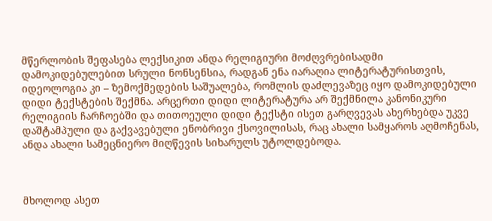მწერლობის შეფასება ლექსიკით ანდა რელიგიური მოძღვრებისადმი დამოკიდებულებით სრული ნონსენსია, რადგან ენა იარაღია ლიტერატურისთვის, იდეოლოგია კი – ზემოქმედების საშუალება, რომლის დაძლევაზეც იყო დამოკიდებული დიდი ტექსტების შექმნა. არცერთი დიდი ლიტერატურა არ შექმნილა კანონიკური რელიგიის ჩარჩოებში და თითოეული დიდი ტექსტი ისეთ გარღვევას ახერხებდა უკვე დაშტამპული და გაქვავებული ენობრივი ქსოვილისას, რაც ახალი სამყაროს აღმოჩენას, ანდა ახალი სამეცნიერო მიღწევის სიხარულს უტოლდებოდა.



მხოლოდ ასეთ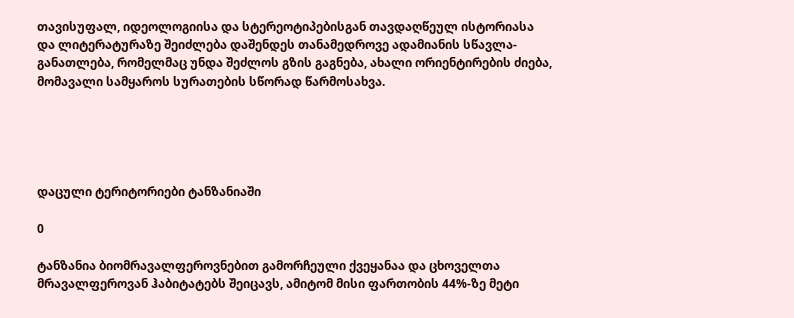თავისუფალ, იდეოლოგიისა და სტერეოტიპებისგან თავდაღწეულ ისტორიასა და ლიტერატურაზე შეიძლება დაშენდეს თანამედროვე ადამიანის სწავლა-განათლება, რომელმაც უნდა შეძლოს გზის გაგნება, ახალი ორიენტირების ძიება, მომავალი სამყაროს სურათების სწორად წარმოსახვა.





დაცული ტერიტორიები ტანზანიაში

0

ტანზანია ბიომრავალფეროვნებით გამორჩეული ქვეყანაა და ცხოველთა მრავალფეროვან ჰაბიტატებს შეიცავს, ამიტომ მისი ფართობის 44%-ზე მეტი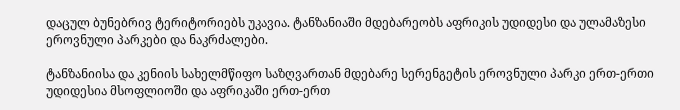დაცულ ბუნებრივ ტერიტორიებს უკავია. ტანზანიაში მდებარეობს აფრიკის უდიდესი და ულამაზესი ეროვნული პარკები და ნაკრძალები.

ტანზანიისა და კენიის სახელმწიფო საზღვართან მდებარე სერენგეტის ეროვნული პარკი ერთ-ერთი უდიდესია მსოფლიოში და აფრიკაში ერთ-ერთ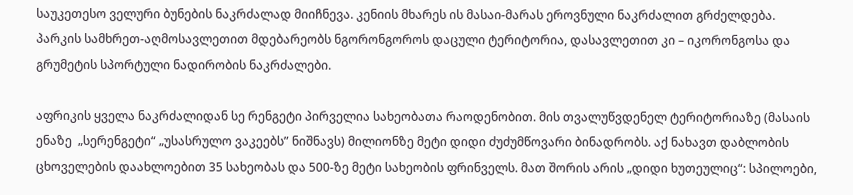საუკეთესო ველური ბუნების ნაკრძალად მიიჩნევა. კენიის მხარეს ის მასაი-მარას ეროვნული ნაკრძალით გრძელდება. პარკის სამხრეთ-აღმოსავლეთით მდებარეობს ნგორონგოროს დაცული ტერიტორია, დასავლეთით კი – იკორონგოსა და გრუმეტის სპორტული ნადირობის ნაკრძალები.

აფრიკის ყველა ნაკრძალიდან სე რენგეტი პირველია სახეობათა რაოდენობით. მის თვალუწვდენელ ტერიტორიაზე (მასაის ენაზე  „სერენგეტი“ „უსასრულო ვაკეებს” ნიშნავს) მილიონზე მეტი დიდი ძუძუმწოვარი ბინადრობს. აქ ნახავთ დაბლობის ცხოველების დაახლოებით 35 სახეობას და 500-ზე მეტი სახეობის ფრინველს. მათ შორის არის „დიდი ხუთეულიც“: სპილოები,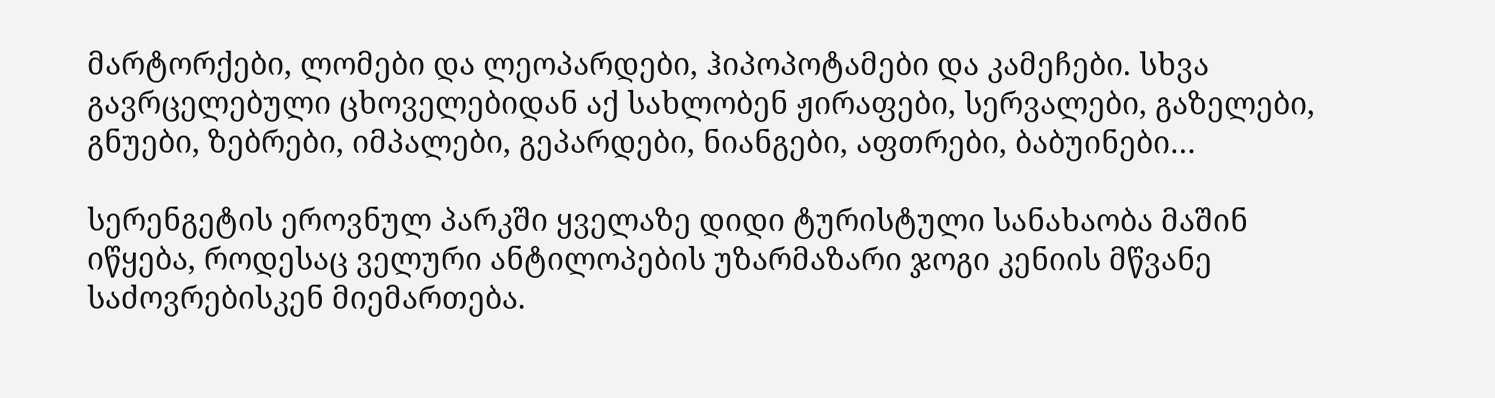მარტორქები, ლომები და ლეოპარდები, ჰიპოპოტამები და კამეჩები. სხვა გავრცელებული ცხოველებიდან აქ სახლობენ ჟირაფები, სერვალები, გაზელები, გნუები, ზებრები, იმპალები, გეპარდები, ნიანგები, აფთრები, ბაბუინები…

სერენგეტის ეროვნულ პარკში ყველაზე დიდი ტურისტული სანახაობა მაშინ იწყება, როდესაც ველური ანტილოპების უზარმაზარი ჯოგი კენიის მწვანე საძოვრებისკენ მიემართება.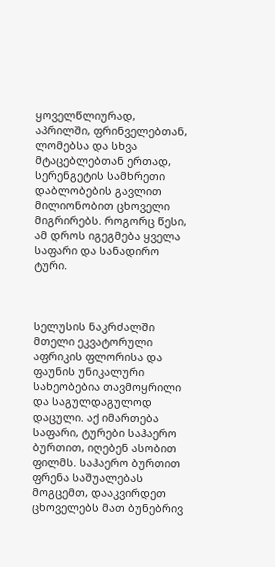ყოველწლიურად, აპრილში, ფრინველებთან, ლომებსა და სხვა მტაცებლებთან ერთად, სერენგეტის სამხრეთი დაბლობების გავლით მილიონობით ცხოველი მიგრირებს. როგორც წესი, ამ დროს იგეგმება ყველა საფარი და სანადირო ტური.



სელუსის ნაკრძალში მთელი ეკვატორული აფრიკის ფლორისა და ფაუნის უნიკალური სახეობებია თავმოყრილი და საგულდაგულოდ დაცული. აქ იმართება საფარი, ტურები საჰაერო ბურთით, იღებენ ასობით ფილმს. საჰაერო ბურთით ფრენა საშუალებას მოგცემთ, დააკვირდეთ ცხოველებს მათ ბუნებრივ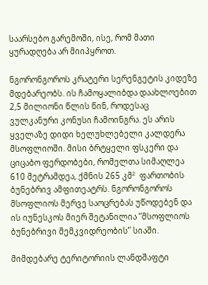საარსებო გარემოში, ისე, რომ მათი ყურადღება არ მიიპყროთ.

ნგორონგოროს კრატერი სერენგეტის კიდეზე მდებარეობს. ის ჩამოყალიბდა დაახლოებით 2,5 მილიონი წლის წინ, როდესაც ვულკანური კონუსი ჩამოინგრა. ეს არის ყველაზე დიდი ხელუხლებელი კალდერა მსოფლიოში. მისი ბრტყელი ფსკერი და ციცაბო ფერდობები, რომელთა სიმაღლეა 610 მეტრამდეა, ქმნის 265 კმ²  ფართობის ბუნებრივ ამფითეატრს. ნგორონგოროს მსოფლიოს მერვე საოცრებას უწოდებენ და ის იუნესკოს მიერ შეტანილია “მსოფლიოს ბუნებრივი მემკვიდრეობის” სიაში.

მიმდებარე ტერიტორიის ლანდშაფტი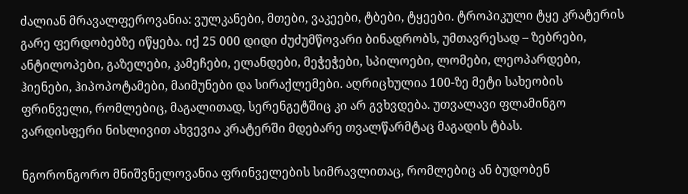ძალიან მრავალფეროვანია: ვულკანები, მთები, ვაკეები, ტბები, ტყეები. ტროპიკული ტყე კრატერის გარე ფერდობებზე იწყება. იქ 25 000 დიდი ძუძუმწოვარი ბინადრობს, უმთავრესად – ზებრები, ანტილოპები, გაზელები, კამეჩები, ელანდები, მეჭეჭები, სპილოები, ლომები, ლეოპარდები, ჰიენები, ჰიპოპოტამები, მაიმუნები და სირაქლემები. აღრიცხულია 100-ზე მეტი სახეობის ფრინველი, რომლებიც, მაგალითად, სერენგეტშიც კი არ გვხვდება. უთვალავი ფლამინგო ვარდისფერი ნისლივით ახვევია კრატერში მდებარე თვალწარმტაც მაგადის ტბას.

ნგორონგორო მნიშვნელოვანია ფრინველების სიმრავლითაც, რომლებიც ან ბუდობენ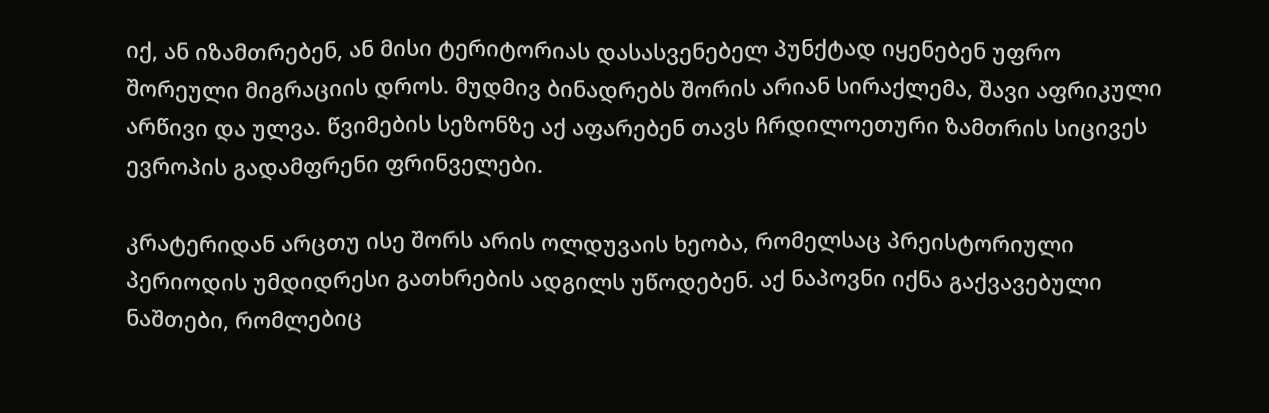იქ, ან იზამთრებენ, ან მისი ტერიტორიას დასასვენებელ პუნქტად იყენებენ უფრო შორეული მიგრაციის დროს. მუდმივ ბინადრებს შორის არიან სირაქლემა, შავი აფრიკული არწივი და ულვა. წვიმების სეზონზე აქ აფარებენ თავს ჩრდილოეთური ზამთრის სიცივეს ევროპის გადამფრენი ფრინველები.

კრატერიდან არცთუ ისე შორს არის ოლდუვაის ხეობა, რომელსაც პრეისტორიული პერიოდის უმდიდრესი გათხრების ადგილს უწოდებენ. აქ ნაპოვნი იქნა გაქვავებული ნაშთები, რომლებიც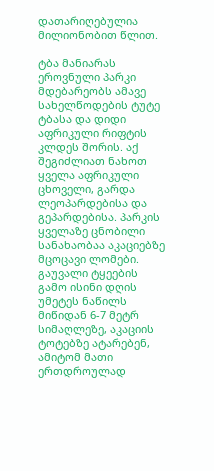დათარიღებულია მილიონობით წლით.

ტბა მანიარას ეროვნული პარკი მდებარეობს ამავე სახელწოდების ტუტე ტბასა და დიდი აფრიკული რიფტის კლდეს შორის. აქ შეგიძლიათ ნახოთ ყველა აფრიკული ცხოველი, გარდა ლეოპარდებისა და გეპარდებისა. პარკის ყველაზე ცნობილი სანახაობაა აკაციებზე მცოცავი ლომები. გაუვალი ტყეების გამო ისინი დღის უმეტეს ნაწილს მიწიდან 6-7 მეტრ სიმაღლეზე, აკაციის ტოტებზე ატარებენ, ამიტომ მათი ერთდროულად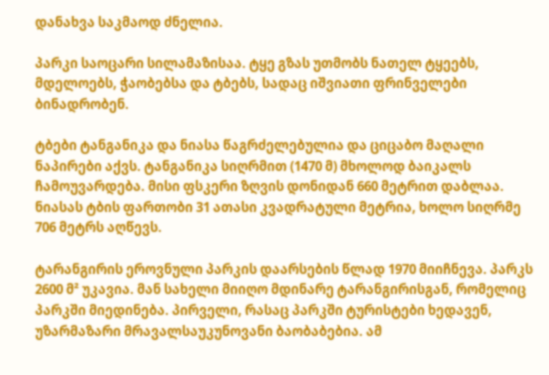დანახვა საკმაოდ ძნელია.

პარკი საოცარი სილამაზისაა. ტყე გზას უთმობს ნათელ ტყეებს, მდელოებს, ჭაობებსა და ტბებს, სადაც იშვიათი ფრინველები ბინადრობენ.

ტბები ტანგანიკა და ნიასა წაგრძელებულია და ციცაბო მაღალი ნაპირები აქვს. ტანგანიკა სიღრმით (1470 მ) მხოლოდ ბაიკალს ჩამოუვარდება. მისი ფსკერი ზღვის დონიდან 660 მეტრით დაბლაა. ნიასას ტბის ფართობი 31 ათასი კვადრატული მეტრია, ხოლო სიღრმე 706 მეტრს აღწევს.

ტარანგირის ეროვნული პარკის დაარსების წლად 1970 მიიჩნევა. პარკს 2600 მ² უკავია. მან სახელი მიიღო მდინარე ტარანგირისგან, რომელიც პარკში მიედინება. პირველი, რასაც პარკში ტურისტები ხედავენ, უზარმაზარი მრავალსაუკუნოვანი ბაობაბებია. ამ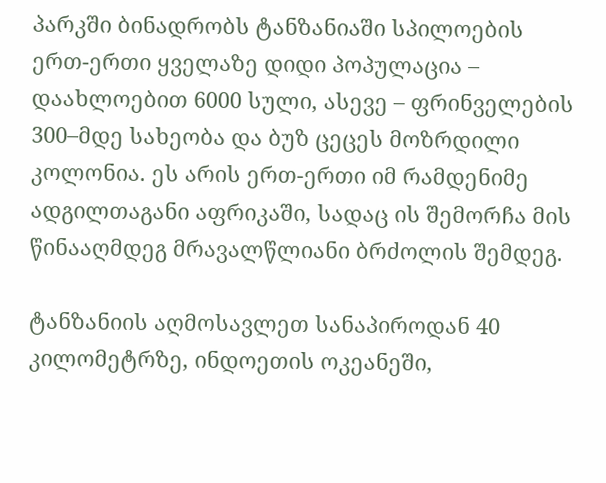პარკში ბინადრობს ტანზანიაში სპილოების ერთ-ერთი ყველაზე დიდი პოპულაცია – დაახლოებით 6000 სული, ასევე – ფრინველების 300–მდე სახეობა და ბუზ ცეცეს მოზრდილი კოლონია. ეს არის ერთ-ერთი იმ რამდენიმე ადგილთაგანი აფრიკაში, სადაც ის შემორჩა მის წინააღმდეგ მრავალწლიანი ბრძოლის შემდეგ.

ტანზანიის აღმოსავლეთ სანაპიროდან 40 კილომეტრზე, ინდოეთის ოკეანეში,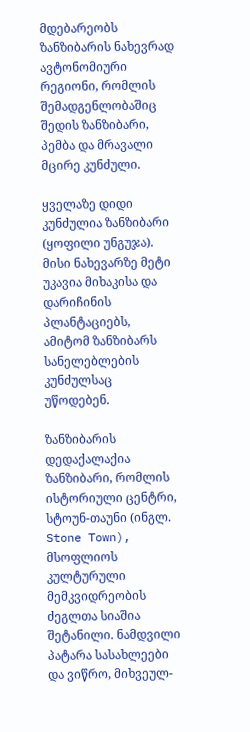მდებარეობს ზანზიბარის ნახევრად ავტონომიური რეგიონი, რომლის შემადგენლობაშიც შედის ზანზიბარი, პემბა და მრავალი მცირე კუნძული.

ყველაზე დიდი კუნძულია ზანზიბარი (ყოფილი უნგუჯა). მისი ნახევარზე მეტი უკავია მიხაკისა და დარიჩინის პლანტაციებს, ამიტომ ზანზიბარს სანელებლების კუნძულსაც უწოდებენ.

ზანზიბარის დედაქალაქია ზანზიბარი, რომლის ისტორიული ცენტრი, სტოუნ-თაუნი (ინგლ. Stone Town), მსოფლიოს კულტურული მემკვიდრეობის ძეგლთა სიაშია შეტანილი. ნამდვილი პატარა სასახლეები და ვიწრო, მიხვეულ-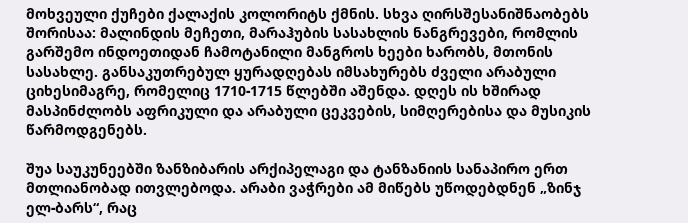მოხვეული ქუჩები ქალაქის კოლორიტს ქმნის. სხვა ღირსშესანიშნაობებს შორისაა: მალინდის მეჩეთი, მარაჰუბის სასახლის ნანგრევები, რომლის გარშემო ინდოეთიდან ჩამოტანილი მანგროს ხეები ხარობს, მთონის სასახლე. განსაკუთრებულ ყურადღებას იმსახურებს ძველი არაბული ციხესიმაგრე, რომელიც 1710-1715 წლებში აშენდა. დღეს ის ხშირად მასპინძლობს აფრიკული და არაბული ცეკვების, სიმღერებისა და მუსიკის წარმოდგენებს.

შუა საუკუნეებში ზანზიბარის არქიპელაგი და ტანზანიის სანაპირო ერთ მთლიანობად ითვლებოდა. არაბი ვაჭრები ამ მიწებს უწოდებდნენ „ზინჯ ელ-ბარს“, რაც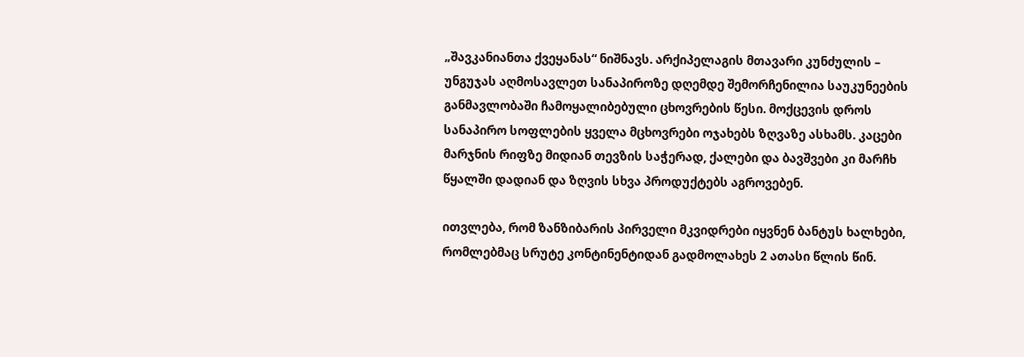„შავკანიანთა ქვეყანას“ ნიშნავს. არქიპელაგის მთავარი კუნძულის – უნგუჯას აღმოსავლეთ სანაპიროზე დღემდე შემორჩენილია საუკუნეების განმავლობაში ჩამოყალიბებული ცხოვრების წესი. მოქცევის დროს სანაპირო სოფლების ყველა მცხოვრები ოჯახებს ზღვაზე ასხამს. კაცები მარჯნის რიფზე მიდიან თევზის საჭერად, ქალები და ბავშვები კი მარჩხ წყალში დადიან და ზღვის სხვა პროდუქტებს აგროვებენ.

ითვლება, რომ ზანზიბარის პირველი მკვიდრები იყვნენ ბანტუს ხალხები, რომლებმაც სრუტე კონტინენტიდან გადმოლახეს 2 ათასი წლის წინ.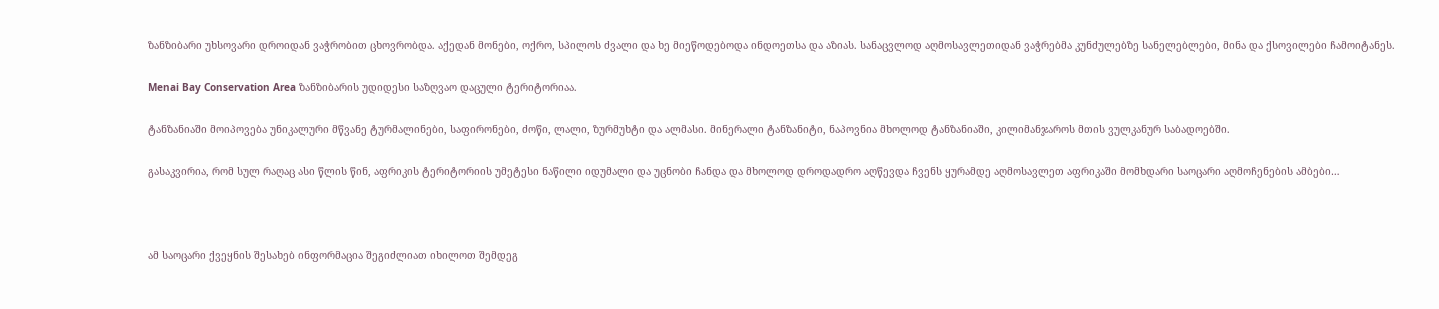ზანზიბარი უხსოვარი დროიდან ვაჭრობით ცხოვრობდა. აქედან მონები, ოქრო, სპილოს ძვალი და ხე მიეწოდებოდა ინდოეთსა და აზიას. სანაცვლოდ აღმოსავლეთიდან ვაჭრებმა კუნძულებზე სანელებლები, მინა და ქსოვილები ჩამოიტანეს.

Menai Bay Conservation Area ზანზიბარის უდიდესი საზღვაო დაცული ტერიტორიაა.

ტანზანიაში მოიპოვება უნიკალური მწვანე ტურმალინები, საფირონები, ძოწი, ლალი, ზურმუხტი და ალმასი. მინერალი ტანზანიტი, ნაპოვნია მხოლოდ ტანზანიაში, კილიმანჯაროს მთის ვულკანურ საბადოებში.

გასაკვირია, რომ სულ რაღაც ასი წლის წინ, აფრიკის ტერიტორიის უმეტესი ნაწილი იდუმალი და უცნობი ჩანდა და მხოლოდ დროდადრო აღწევდა ჩვენს ყურამდე აღმოსავლეთ აფრიკაში მომხდარი საოცარი აღმოჩენების ამბები…



ამ საოცარი ქვეყნის შესახებ ინფორმაცია შეგიძლიათ იხილოთ შემდეგ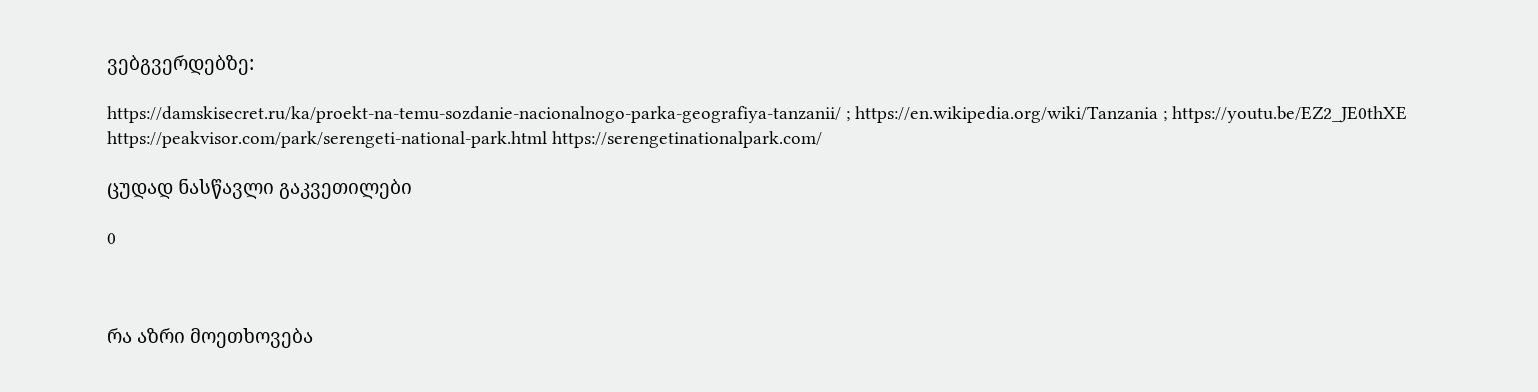ვებგვერდებზე:

https://damskisecret.ru/ka/proekt-na-temu-sozdanie-nacionalnogo-parka-geografiya-tanzanii/ ; https://en.wikipedia.org/wiki/Tanzania ; https://youtu.be/EZ2_JE0thXE  https://peakvisor.com/park/serengeti-national-park.html https://serengetinationalpark.com/

ცუდად ნასწავლი გაკვეთილები

0



რა აზრი მოეთხოვება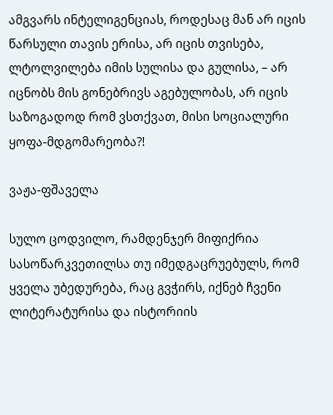ამგვარს ინტელიგენციას, როდესაც მან არ იცის წარსული თავის ერისა, არ იცის თვისება, ლტოლვილება იმის სულისა და გულისა, – არ იცნობს მის გონებრივს აგებულობას, არ იცის საზოგადოდ რომ ვსთქვათ, მისი სოციალური ყოფა-მდგომარეობა?!

ვაჟა-ფშაველა

სულო ცოდვილო, რამდენჯერ მიფიქრია სასოწარკვეთილსა თუ იმედგაცრუებულს, რომ ყველა უბედურება, რაც გვჭირს, იქნებ ჩვენი ლიტერატურისა და ისტორიის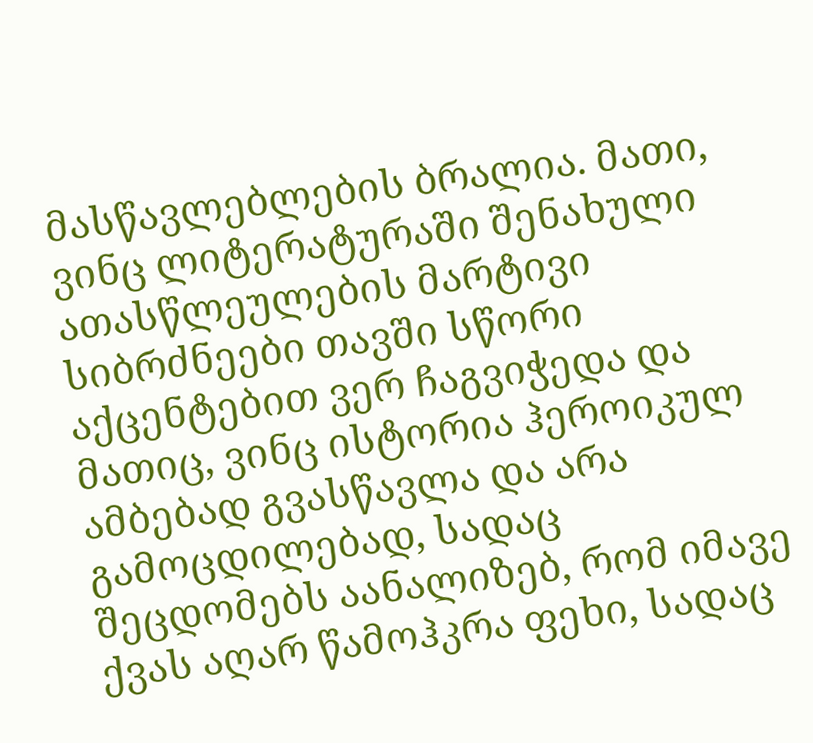მასწავლებლების ბრალია. მათი, ვინც ლიტერატურაში შენახული ათასწლეულების მარტივი სიბრძნეები თავში სწორი აქცენტებით ვერ ჩაგვიჭედა და მათიც, ვინც ისტორია ჰეროიკულ ამბებად გვასწავლა და არა გამოცდილებად, სადაც შეცდომებს აანალიზებ, რომ იმავე ქვას აღარ წამოჰკრა ფეხი, სადაც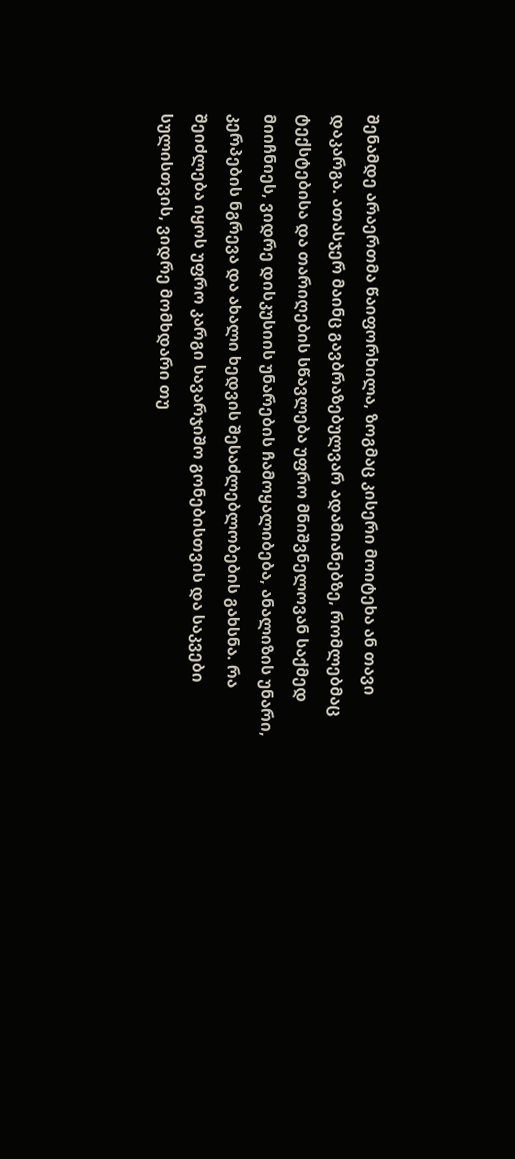შენამდე არაერთმა წაიფორხილა, ზოგმაც კისერი მოიტეხა ან თავი დაკარგა. ათასჯერ მაინც გავბრაზებულვარ ადამიანებზე, რომლებმაც ტექსტებისა და თარიღების სწავლება უფრო მნიშვნელოვან საქმედ მიიჩნიეს, ვიდრე დისკუსიის უნარების ჩამოყალიბება, ანალიზის უნარი, კერპების ნგრევა და ახალი ხედვის შესაძლებლობების გახსნა. რა შეიძლება იყოს უფრო კარგი სავარჯიშო გონებისთვის და საკვები სულისთვის, ვიდრე მომხდარი თუ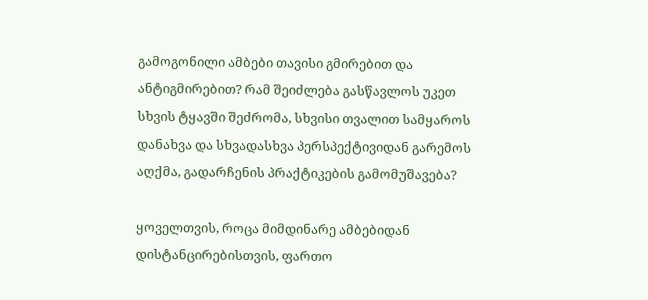გამოგონილი ამბები თავისი გმირებით და ანტიგმირებით? რამ შეიძლება გასწავლოს უკეთ სხვის ტყავში შეძრომა, სხვისი თვალით სამყაროს დანახვა და სხვადასხვა პერსპექტივიდან გარემოს აღქმა, გადარჩენის პრაქტიკების გამომუშავება?

ყოველთვის, როცა მიმდინარე ამბებიდან დისტანცირებისთვის, ფართო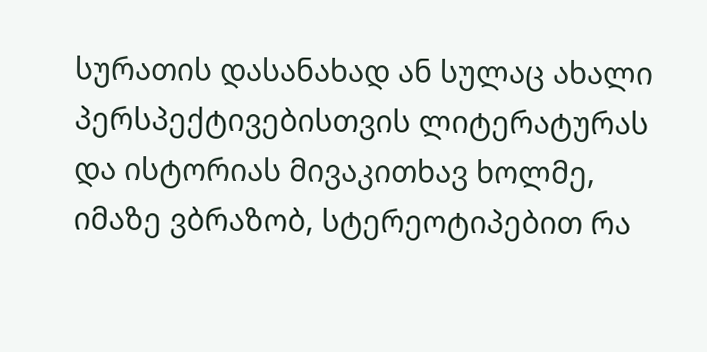სურათის დასანახად ან სულაც ახალი პერსპექტივებისთვის ლიტერატურას და ისტორიას მივაკითხავ ხოლმე, იმაზე ვბრაზობ, სტერეოტიპებით რა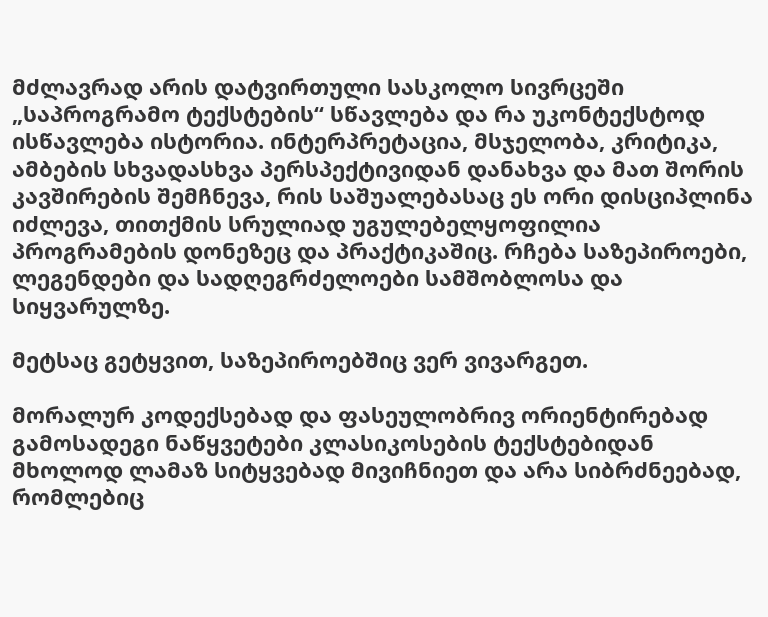მძლავრად არის დატვირთული სასკოლო სივრცეში „საპროგრამო ტექსტების“ სწავლება და რა უკონტექსტოდ ისწავლება ისტორია. ინტერპრეტაცია, მსჯელობა, კრიტიკა, ამბების სხვადასხვა პერსპექტივიდან დანახვა და მათ შორის კავშირების შემჩნევა, რის საშუალებასაც ეს ორი დისციპლინა იძლევა, თითქმის სრულიად უგულებელყოფილია პროგრამების დონეზეც და პრაქტიკაშიც. რჩება საზეპიროები, ლეგენდები და სადღეგრძელოები სამშობლოსა და სიყვარულზე.

მეტსაც გეტყვით, საზეპიროებშიც ვერ ვივარგეთ.

მორალურ კოდექსებად და ფასეულობრივ ორიენტირებად გამოსადეგი ნაწყვეტები კლასიკოსების ტექსტებიდან მხოლოდ ლამაზ სიტყვებად მივიჩნიეთ და არა სიბრძნეებად, რომლებიც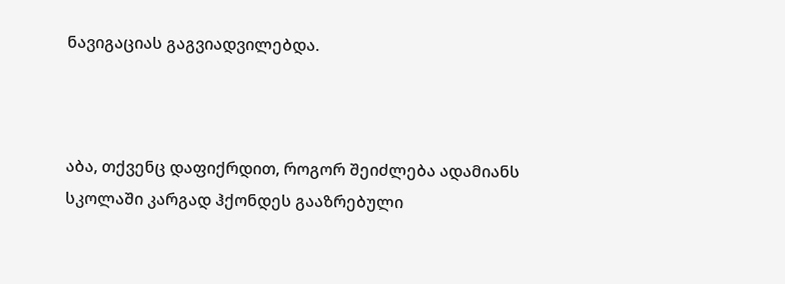ნავიგაციას გაგვიადვილებდა.



აბა, თქვენც დაფიქრდით, როგორ შეიძლება ადამიანს სკოლაში კარგად ჰქონდეს გააზრებული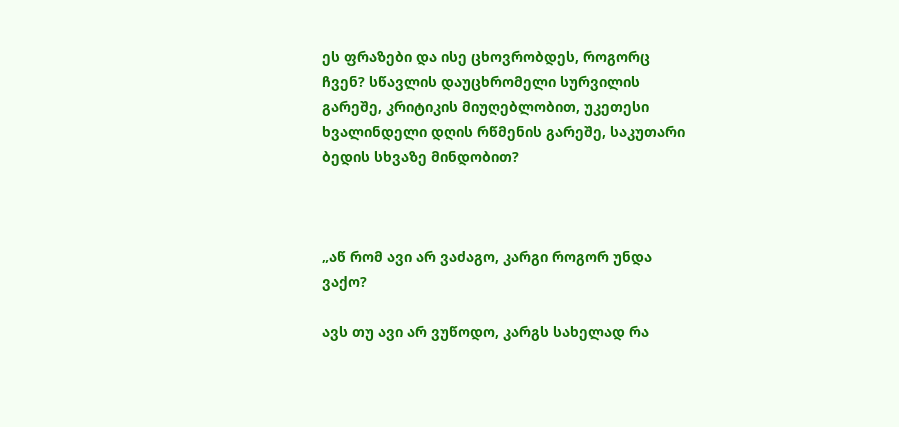ეს ფრაზები და ისე ცხოვრობდეს, როგორც ჩვენ? სწავლის დაუცხრომელი სურვილის გარეშე, კრიტიკის მიუღებლობით, უკეთესი ხვალინდელი დღის რწმენის გარეშე, საკუთარი ბედის სხვაზე მინდობით?



„აწ რომ ავი არ ვაძაგო, კარგი როგორ უნდა ვაქო?

ავს თუ ავი არ ვუწოდო, კარგს სახელად რა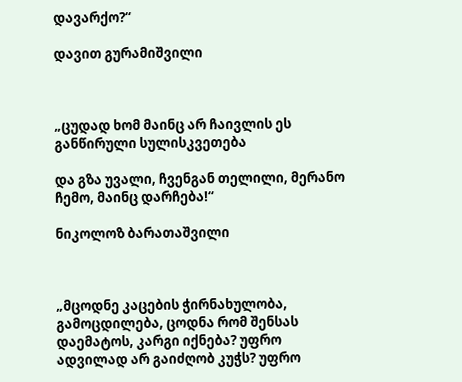დავარქო?“

დავით გურამიშვილი



„ცუდად ხომ მაინც არ ჩაივლის ეს განწირული სულისკვეთება

და გზა უვალი, ჩვენგან თელილი, მერანო ჩემო, მაინც დარჩება!“

ნიკოლოზ ბარათაშვილი



„მცოდნე კაცების ჭირნახულობა, გამოცდილება, ცოდნა რომ შენსას დაემატოს, კარგი იქნება? უფრო ადვილად არ გაიძღობ კუჭს? უფრო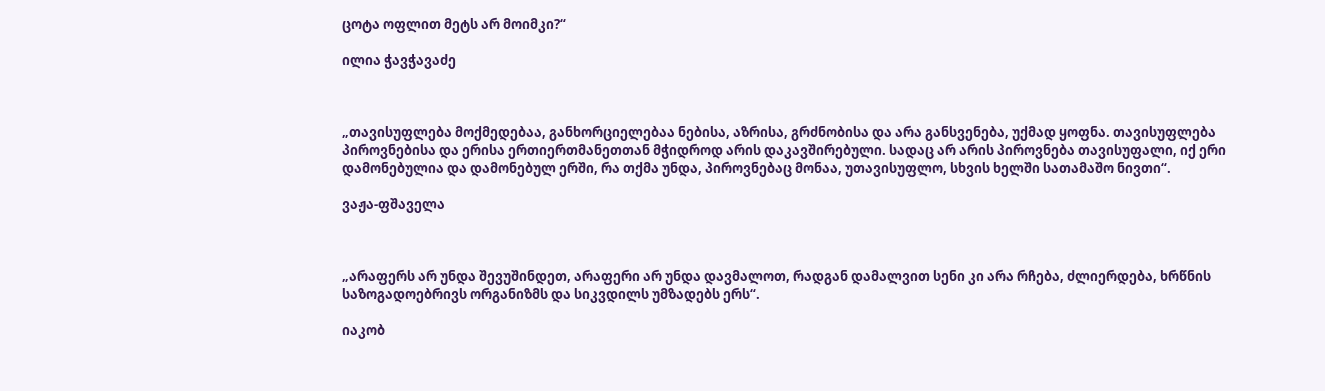ცოტა ოფლით მეტს არ მოიმკი?“

ილია ჭავჭავაძე



„თავისუფლება მოქმედებაა, განხორციელებაა ნებისა, აზრისა, გრძნობისა და არა განსვენება, უქმად ყოფნა. თავისუფლება პიროვნებისა და ერისა ერთიერთმანეთთან მჭიდროდ არის დაკავშირებული. სადაც არ არის პიროვნება თავისუფალი, იქ ერი დამონებულია და დამონებულ ერში, რა თქმა უნდა, პიროვნებაც მონაა, უთავისუფლო, სხვის ხელში სათამაშო ნივთი“.

ვაჟა-ფშაველა



„არაფერს არ უნდა შევუშინდეთ, არაფერი არ უნდა დავმალოთ, რადგან დამალვით სენი კი არა რჩება, ძლიერდება, ხრწნის საზოგადოებრივს ორგანიზმს და სიკვდილს უმზადებს ერს“.

იაკობ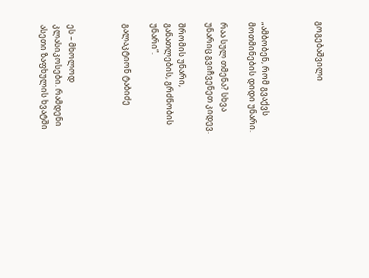გოგებაშვილი



„ამბობენ, რომ გვაქვს მოთმინების დიდი უნარი.

რაა სულ თმენა? სხვა უნარიც გვიჩვენეთ კიდევ.

შრომის უნარი, განათლების, გრძნობის უნარი“.

გალაკტიონ ტაბიძე



ეს – მხოლოდ კლასიკოსები. რამდენი ასეთი ზაფხულის ხვატში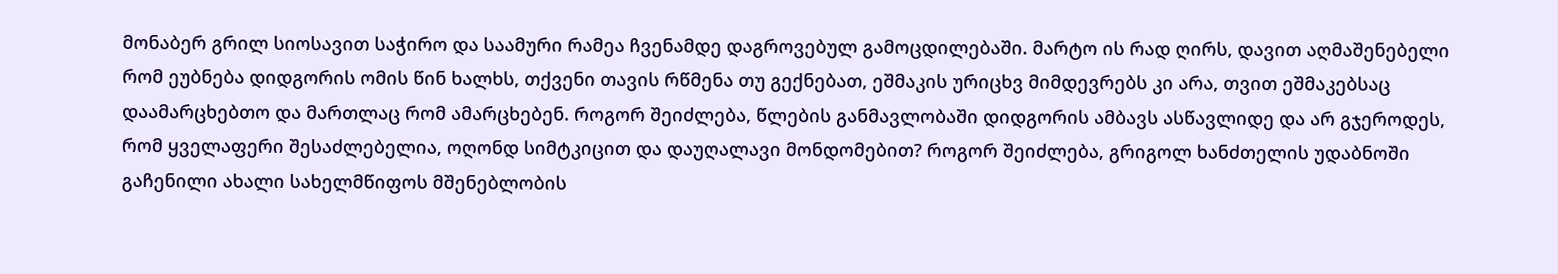მონაბერ გრილ სიოსავით საჭირო და საამური რამეა ჩვენამდე დაგროვებულ გამოცდილებაში. მარტო ის რად ღირს, დავით აღმაშენებელი რომ ეუბნება დიდგორის ომის წინ ხალხს, თქვენი თავის რწმენა თუ გექნებათ, ეშმაკის ურიცხვ მიმდევრებს კი არა, თვით ეშმაკებსაც დაამარცხებთო და მართლაც რომ ამარცხებენ. როგორ შეიძლება, წლების განმავლობაში დიდგორის ამბავს ასწავლიდე და არ გჯეროდეს, რომ ყველაფერი შესაძლებელია, ოღონდ სიმტკიცით და დაუღალავი მონდომებით? როგორ შეიძლება, გრიგოლ ხანძთელის უდაბნოში გაჩენილი ახალი სახელმწიფოს მშენებლობის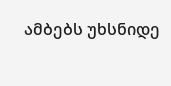ამბებს უხსნიდე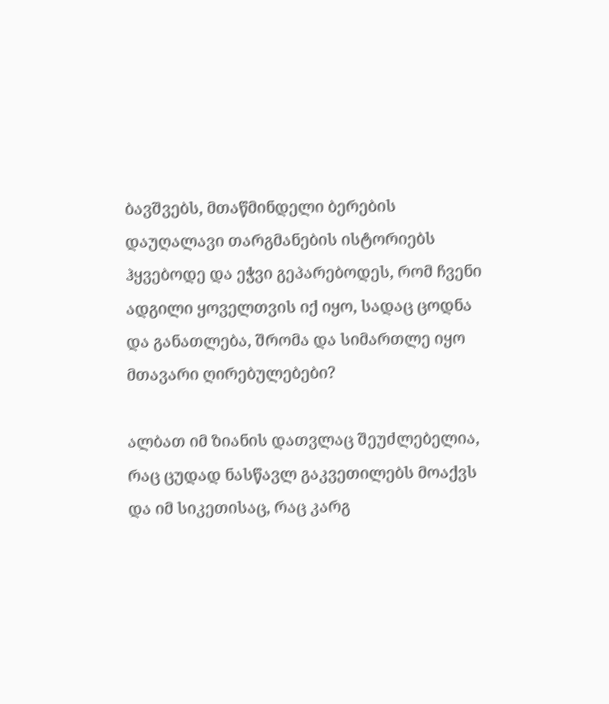ბავშვებს, მთაწმინდელი ბერების დაუღალავი თარგმანების ისტორიებს ჰყვებოდე და ეჭვი გეპარებოდეს, რომ ჩვენი ადგილი ყოველთვის იქ იყო, სადაც ცოდნა და განათლება, შრომა და სიმართლე იყო მთავარი ღირებულებები?

ალბათ იმ ზიანის დათვლაც შეუძლებელია, რაც ცუდად ნასწავლ გაკვეთილებს მოაქვს და იმ სიკეთისაც, რაც კარგ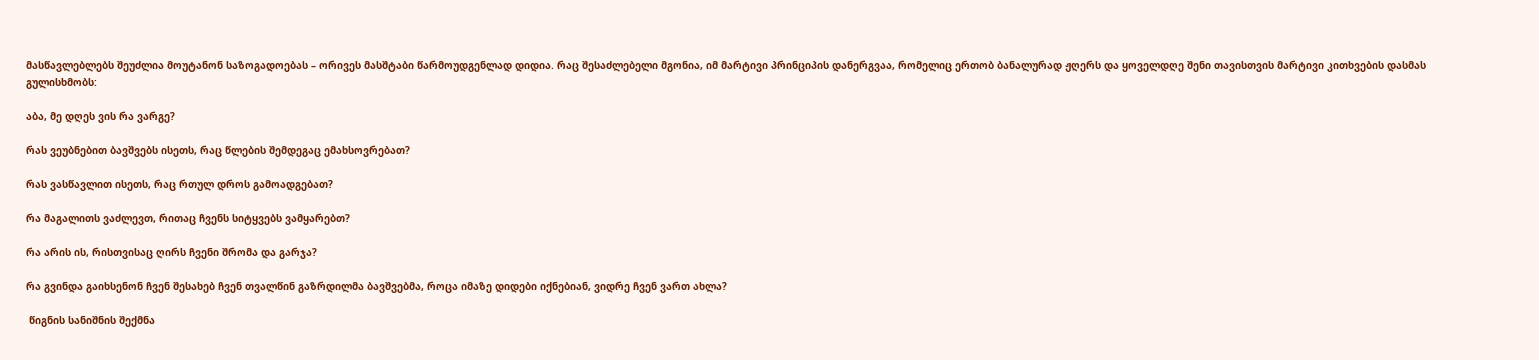მასწავლებლებს შეუძლია მოუტანონ საზოგადოებას – ორივეს მასშტაბი წარმოუდგენლად დიდია. რაც შესაძლებელი მგონია, იმ მარტივი პრინციპის დანერგვაა, რომელიც ერთობ ბანალურად ჟღერს და ყოველდღე შენი თავისთვის მარტივი კითხვების დასმას გულისხმობს:

აბა, მე დღეს ვის რა ვარგე?

რას ვეუბნებით ბავშვებს ისეთს, რაც წლების შემდეგაც ემახსოვრებათ?

რას ვასწავლით ისეთს, რაც რთულ დროს გამოადგებათ?

რა მაგალითს ვაძლევთ, რითაც ჩვენს სიტყვებს ვამყარებთ?

რა არის ის, რისთვისაც ღირს ჩვენი შრომა და გარჯა?

რა გვინდა გაიხსენონ ჩვენ შესახებ ჩვენ თვალწინ გაზრდილმა ბავშვებმა, როცა იმაზე დიდები იქნებიან, ვიდრე ჩვენ ვართ ახლა?

 წიგნის სანიშნის შექმნა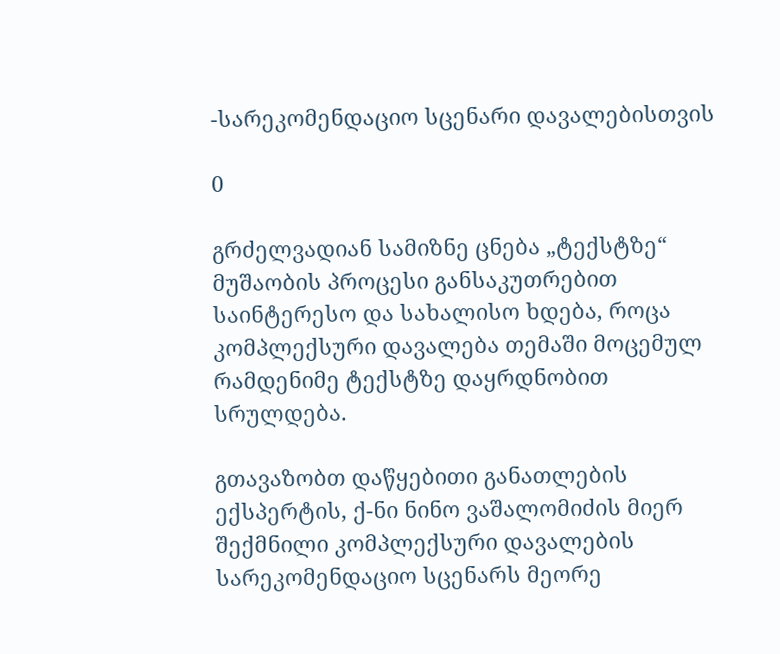-სარეკომენდაციო სცენარი დავალებისთვის

0

გრძელვადიან სამიზნე ცნება „ტექსტზე“ მუშაობის პროცესი განსაკუთრებით საინტერესო და სახალისო ხდება, როცა კომპლექსური დავალება თემაში მოცემულ რამდენიმე ტექსტზე დაყრდნობით სრულდება.

გთავაზობთ დაწყებითი განათლების ექსპერტის, ქ-ნი ნინო ვაშალომიძის მიერ შექმნილი კომპლექსური დავალების სარეკომენდაციო სცენარს მეორე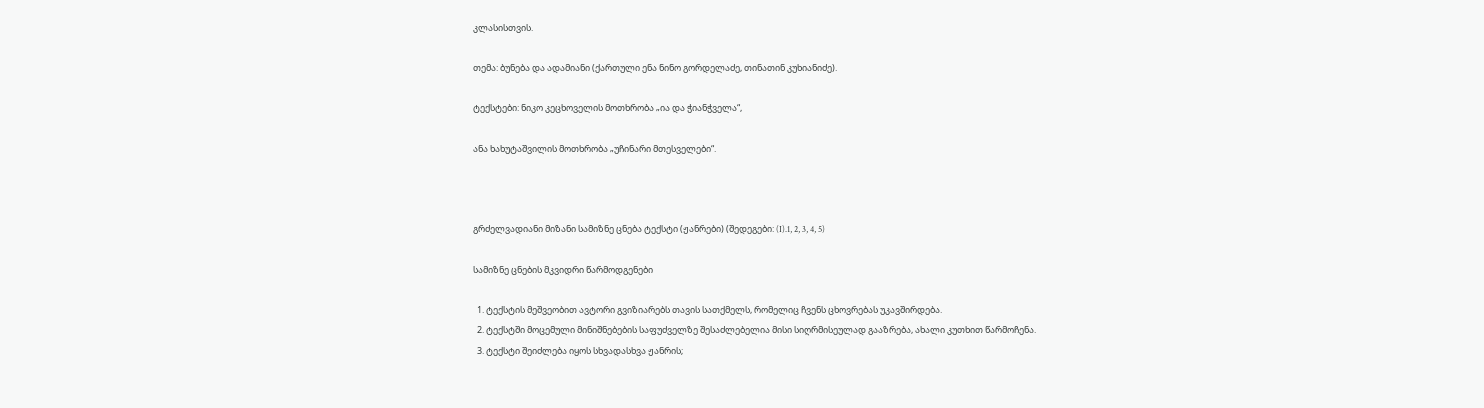კლასისთვის.

თემა: ბუნება და ადამიანი (ქართული ენა ნინო გორდელაძე, თინათინ კუხიანიძე).

ტექსტები: ნიკო კეცხოველის მოთხრობა „ია და ჭიანჭველა“,

ანა ხახუტაშვილის მოთხრობა „უჩინარი მთესველები“.



გრძელვადიანი მიზანი სამიზნე ცნება ტექსტი (ჟანრები) (შედეგები: (I).1, 2, 3, 4, 5)

სამიზნე ცნების მკვიდრი წარმოდგენები

  1. ტექსტის მეშვეობით ავტორი გვიზიარებს თავის სათქმელს, რომელიც ჩვენს ცხოვრებას უკავშირდება.
  2. ტექსტში მოცემული მინიშნებების საფუძველზე შესაძლებელია მისი სიღრმისეულად გააზრება, ახალი კუთხით წარმოჩენა.
  3. ტექსტი შეიძლება იყოს სხვადასხვა ჟანრის;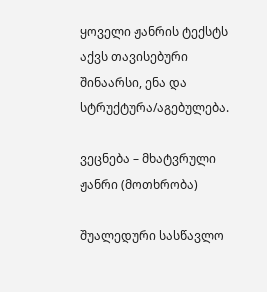ყოველი ჟანრის ტექსტს აქვს თავისებური შინაარსი, ენა და სტრუქტურა/აგებულება.

ვეცნება – მხატვრული ჟანრი (მოთხრობა)

შუალედური სასწავლო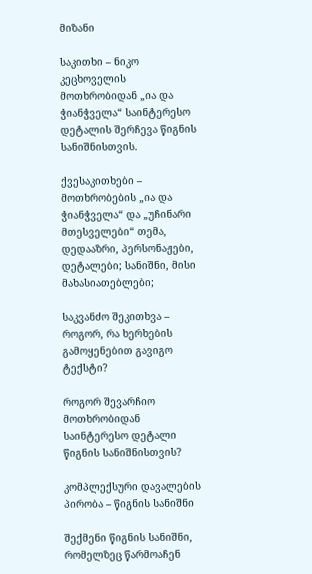მიზანი

საკითხი – ნიკო კეცხოველის მოთხრობიდან „ია და ჭიანჭველა“ საინტერესო დეტალის შერჩევა წიგნის სანიშნისთვის.

ქვესაკითხები – მოთხრობების „ია და ჭიანჭველა“ და „უჩინარი მთესველები“ თემა, დედააზრი, პერსონაჟები, დეტალები; სანიშნი, მისი მახასიათებლები;

საკვანძო შეკითხვა – როგორ, რა ხერხების გამოყენებით გავიგო ტექსტი?

როგორ შევარჩიო მოთხრობიდან საინტერესო დეტალი წიგნის სანიშნისთვის?

კომპლექსური დავალების პირობა – წიგნის სანიშნი

შექმენი წიგნის სანიშნი, რომელზეც წარმოაჩენ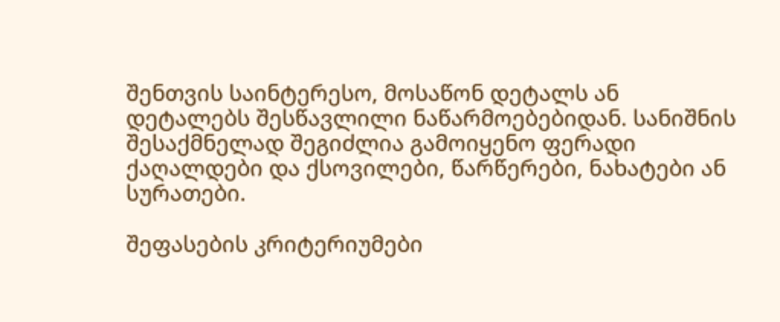შენთვის საინტერესო, მოსაწონ დეტალს ან დეტალებს შესწავლილი ნაწარმოებებიდან. სანიშნის შესაქმნელად შეგიძლია გამოიყენო ფერადი ქაღალდები და ქსოვილები, წარწერები, ნახატები ან სურათები.

შეფასების კრიტერიუმები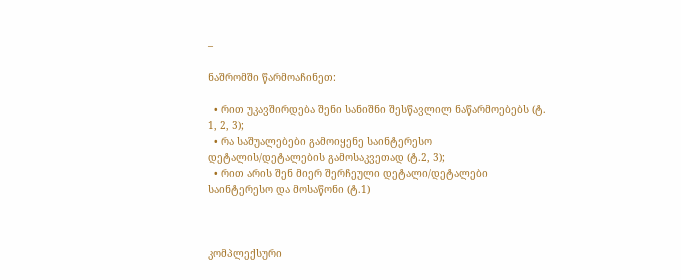–

ნაშრომში წარმოაჩინეთ:

  • რით უკავშირდება შენი სანიშნი შესწავლილ ნაწარმოებებს (ტ. 1, 2, 3);
  • რა საშუალებები გამოიყენე საინტერესო დეტალის/დეტალების გამოსაკვეთად (ტ.2, 3);
  • რით არის შენ მიერ შერჩეული დეტალი/დეტალები საინტერესო და მოსაწონი (ტ.1)



კომპლექსური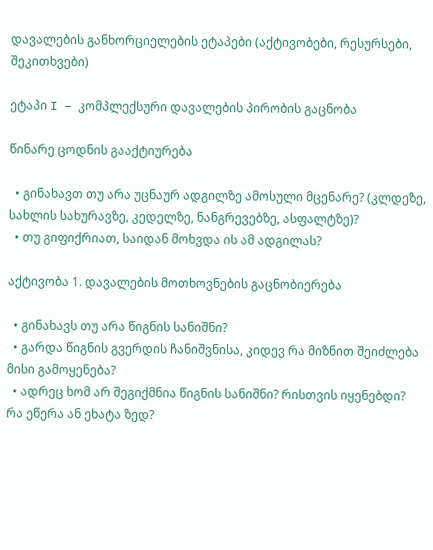დავალების განხორციელების ეტაპები (აქტივობები, რესურსები, შეკითხვები)

ეტაპი I – კომპლექსური დავალების პირობის გაცნობა

წინარე ცოდნის გააქტიურება

  • გინახავთ თუ არა უცნაურ ადგილზე ამოსული მცენარე? (კლდეზე, სახლის სახურავზე, კედელზე, ნანგრევებზე, ასფალტზე)?
  • თუ გიფიქრიათ, საიდან მოხვდა ის ამ ადგილას?

აქტივობა 1. დავალების მოთხოვნების გაცნობიერება

  • გინახავს თუ არა წიგნის სანიშნი?
  • გარდა წიგნის გვერდის ჩანიშვნისა, კიდევ რა მიზნით შეიძლება მისი გამოყენება?
  • ადრეც ხომ არ შეგიქმნია წიგნის სანიშნი? რისთვის იყენებდი? რა ეწერა ან ეხატა ზედ?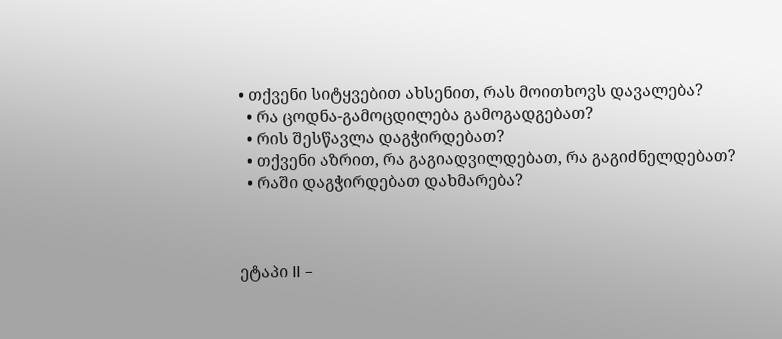• თქვენი სიტყვებით ახსენით, რას მოითხოვს დავალება?
  • რა ცოდნა-გამოცდილება გამოგადგებათ?
  • რის შესწავლა დაგჭირდებათ?
  • თქვენი აზრით, რა გაგიადვილდებათ, რა გაგიძნელდებათ?
  • რაში დაგჭირდებათ დახმარება?



ეტაპი II –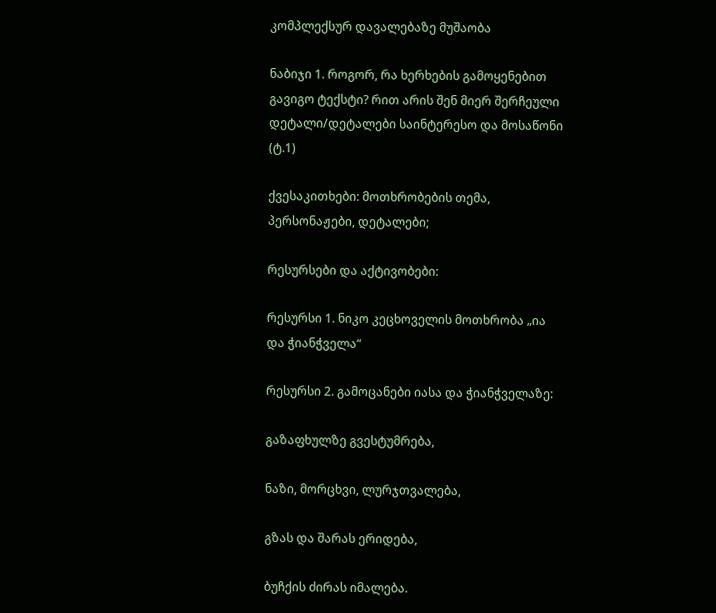კომპლექსურ დავალებაზე მუშაობა

ნაბიჯი 1. როგორ, რა ხერხების გამოყენებით გავიგო ტექსტი? რით არის შენ მიერ შერჩეული დეტალი/დეტალები საინტერესო და მოსაწონი (ტ.1)

ქვესაკითხები: მოთხრობების თემა, პერსონაჟები, დეტალები;

რესურსები და აქტივობები:

რესურსი 1. ნიკო კეცხოველის მოთხრობა „ია და ჭიანჭველა“

რესურსი 2. გამოცანები იასა და ჭიანჭველაზე:

გაზაფხულზე გვესტუმრება,

ნაზი, მორცხვი, ლურჯთვალება,

გზას და შარას ერიდება,

ბუჩქის ძირას იმალება.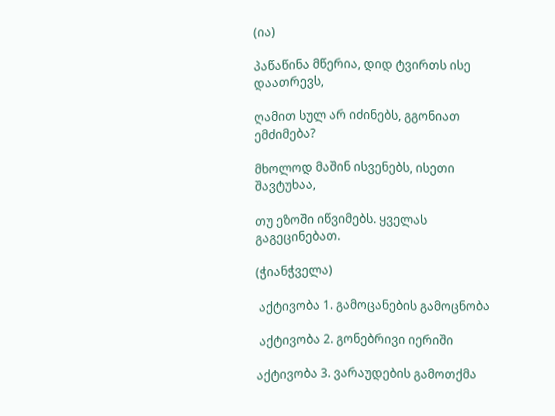(ია)

პაწაწინა მწერია, დიდ ტვირთს ისე დაათრევს,

ღამით სულ არ იძინებს, გგონიათ ემძიმება?

მხოლოდ მაშინ ისვენებს, ისეთი შავტუხაა,

თუ ეზოში იწვიმებს. ყველას გაგეცინებათ.

(ჭიანჭველა)

 აქტივობა 1. გამოცანების გამოცნობა

 აქტივობა 2. გონებრივი იერიში

აქტივობა 3. ვარაუდების გამოთქმა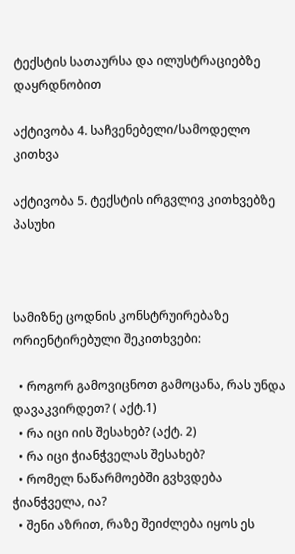ტექსტის სათაურსა და ილუსტრაციებზე დაყრდნობით

აქტივობა 4. საჩვენებელი/სამოდელო კითხვა

აქტივობა 5. ტექსტის ირგვლივ კითხვებზე პასუხი



სამიზნე ცოდნის კონსტრუირებაზე ორიენტირებული შეკითხვები:

  • როგორ გამოვიცნოთ გამოცანა, რას უნდა დავაკვირდეთ? ( აქტ.1)
  • რა იცი იის შესახებ? (აქტ. 2)
  • რა იცი ჭიანჭველას შესახებ?
  • რომელ ნაწარმოებში გვხვდება ჭიანჭველა, ია?
  • შენი აზრით, რაზე შეიძლება იყოს ეს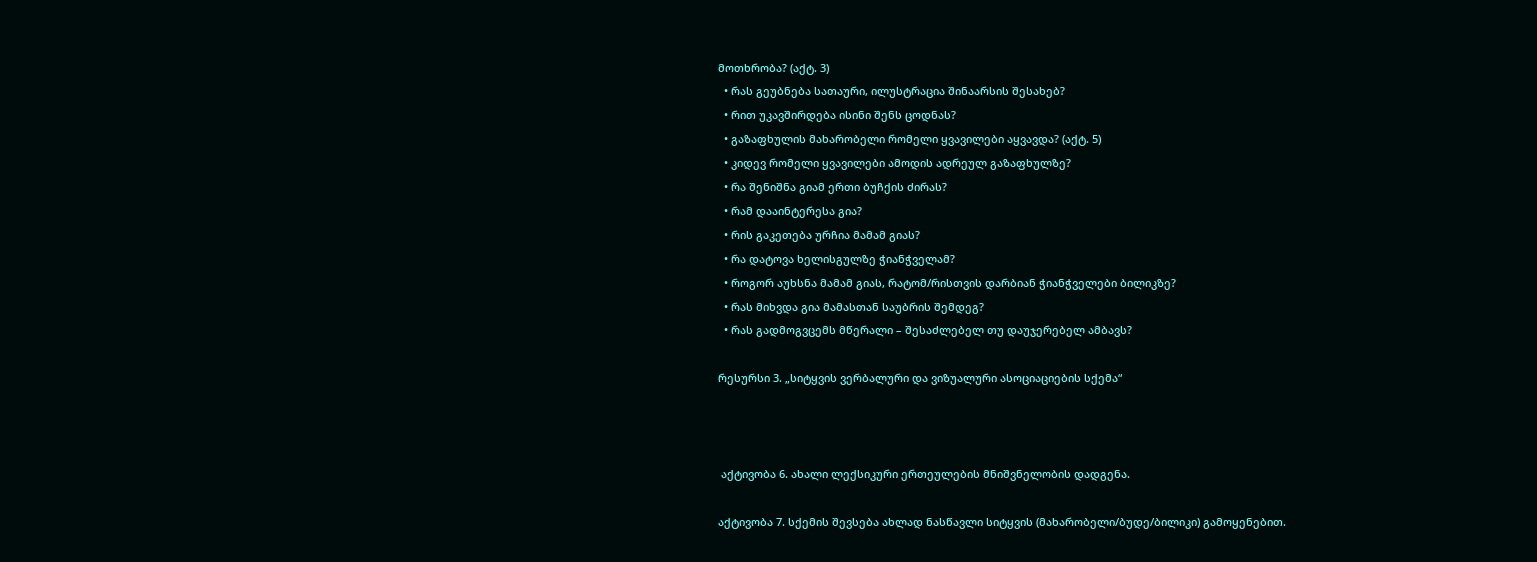მოთხრობა? (აქტ. 3)
  • რას გეუბნება სათაური, ილუსტრაცია შინაარსის შესახებ?
  • რით უკავშირდება ისინი შენს ცოდნას?
  • გაზაფხულის მახარობელი რომელი ყვავილები აყვავდა? (აქტ. 5)
  • კიდევ რომელი ყვავილები ამოდის ადრეულ გაზაფხულზე?
  • რა შენიშნა გიამ ერთი ბუჩქის ძირას?
  • რამ დააინტერესა გია?
  • რის გაკეთება ურჩია მამამ გიას?
  • რა დატოვა ხელისგულზე ჭიანჭველამ?
  • როგორ აუხსნა მამამ გიას, რატომ/რისთვის დარბიან ჭიანჭველები ბილიკზე?
  • რას მიხვდა გია მამასთან საუბრის შემდეგ?
  • რას გადმოგვცემს მწერალი – შესაძლებელ თუ დაუჯერებელ ამბავს?

რესურსი 3. „სიტყვის ვერბალური და ვიზუალური ასოციაციების სქემა“



 აქტივობა 6. ახალი ლექსიკური ერთეულების მნიშვნელობის დადგენა.

აქტივობა 7. სქემის შევსება ახლად ნასწავლი სიტყვის (მახარობელი/ბუდე/ბილიკი) გამოყენებით.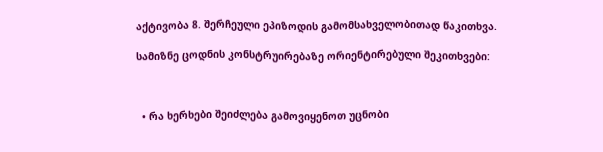აქტივობა 8. შერჩეული ეპიზოდის გამომსახველობითად წაკითხვა.

სამიზნე ცოდნის კონსტრუირებაზე ორიენტირებული შეკითხვები:



  • რა ხერხები შეიძლება გამოვიყენოთ უცნობი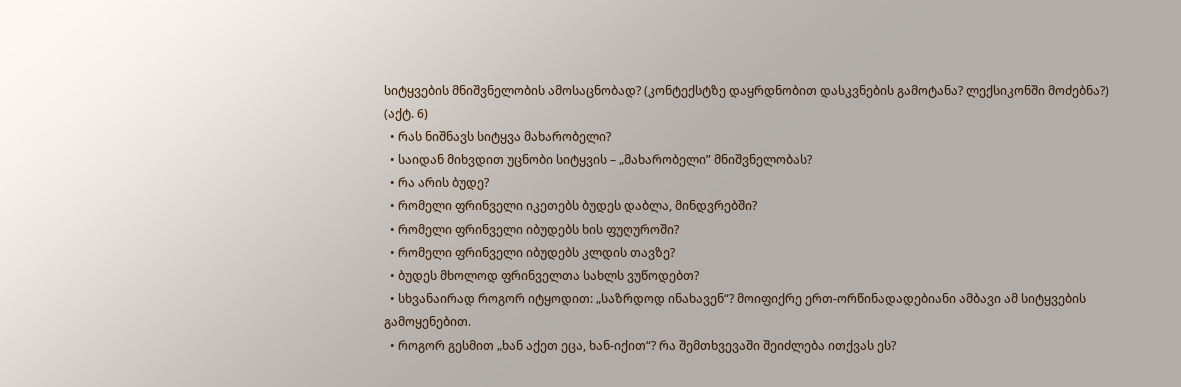სიტყვების მნიშვნელობის ამოსაცნობად? (კონტექსტზე დაყრდნობით დასკვნების გამოტანა? ლექსიკონში მოძებნა?) (აქტ. 6)
  • რას ნიშნავს სიტყვა მახარობელი?
  • საიდან მიხვდით უცნობი სიტყვის – „მახარობელი” მნიშვნელობას?
  • რა არის ბუდე?
  • რომელი ფრინველი იკეთებს ბუდეს დაბლა, მინდვრებში?
  • რომელი ფრინველი იბუდებს ხის ფუღუროში?
  • რომელი ფრინველი იბუდებს კლდის თავზე?
  • ბუდეს მხოლოდ ფრინველთა სახლს ვუწოდებთ?
  • სხვანაირად როგორ იტყოდით: „საზრდოდ ინახავენ“? მოიფიქრე ერთ-ორწინადადებიანი ამბავი ამ სიტყვების გამოყენებით.
  • როგორ გესმით „ხან აქეთ ეცა, ხან-იქით“? რა შემთხვევაში შეიძლება ითქვას ეს?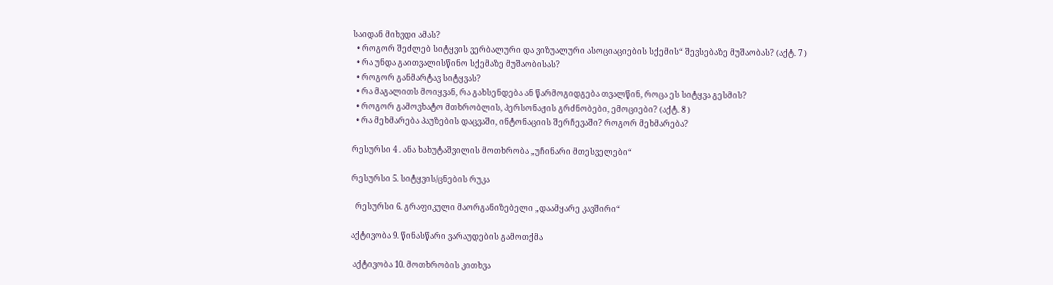საიდან მიხვდი ამას?
  • როგორ შეძლებ სიტყვის ვერბალური და ვიზუალური ასოციაციების სქემის“ შევსებაზე მუშაობას? (აქტ. 7 )
  • რა უნდა გაითვალისწინო სქემაზე მუშაობისას?
  • როგორ განმარტავ სიტყვას?
  • რა მაგალითს მოიყვან, რა გახსენდება ან წარმოგიდგება თვალწინ, როცა ეს სიტყვა გესმის?
  • როგორ გამოვხატო მთხრობლის, პერსონაჟის გრძნობები, ემოციები? (აქტ. 8 )
  • რა მეხმარება პაუზების დაცვაში, ინტონაციის შერჩევაში? როგორ მეხმარება?

რესურსი 4 . ანა ხახუტაშვილის მოთხრობა „უჩინარი მთესველები“

რესურსი 5. სიტყვის/ცნების რუკა

  რესურსი 6. გრაფიკული მაორგანიზებელი „დაამყარე კავშირი“

აქტივობა 9. წინასწარი ვარაუდების გამოთქმა

 აქტივობა 10. მოთხრობის კითხვა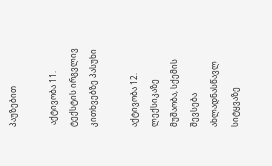პაუზებით

 აქტივობა 11. ტექსტის ირგვლივ კითხვებზე პასუხი

აქტივობა 12. ლექსიკაზე მუშაობა, სქემის შევსება ახლადნასწავლ სიტყვაზე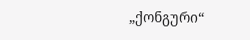„ქონგური“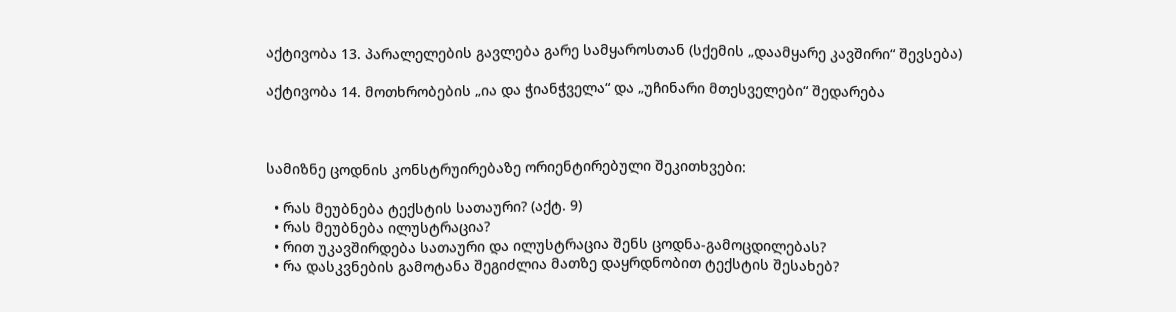აქტივობა 13. პარალელების გავლება გარე სამყაროსთან (სქემის „დაამყარე კავშირი“ შევსება)

აქტივობა 14. მოთხრობების „ია და ჭიანჭველა“ და „უჩინარი მთესველები“ შედარება



სამიზნე ცოდნის კონსტრუირებაზე ორიენტირებული შეკითხვები:

  • რას მეუბნება ტექსტის სათაური? (აქტ. 9)
  • რას მეუბნება ილუსტრაცია?
  • რით უკავშირდება სათაური და ილუსტრაცია შენს ცოდნა-გამოცდილებას?
  • რა დასკვნების გამოტანა შეგიძლია მათზე დაყრდნობით ტექსტის შესახებ?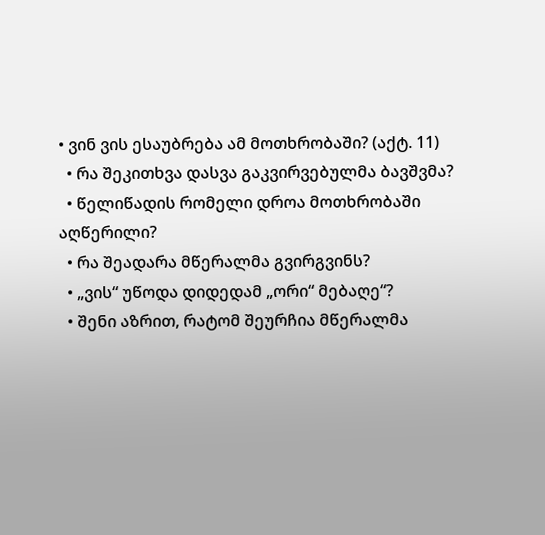• ვინ ვის ესაუბრება ამ მოთხრობაში? (აქტ. 11)
  • რა შეკითხვა დასვა გაკვირვებულმა ბავშვმა?
  • წელიწადის რომელი დროა მოთხრობაში აღწერილი?
  • რა შეადარა მწერალმა გვირგვინს?
  • „ვის“ უწოდა დიდედამ „ორი“ მებაღე“?
  • შენი აზრით, რატომ შეურჩია მწერალმა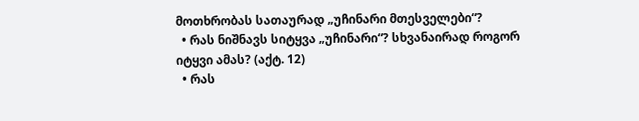მოთხრობას სათაურად „უჩინარი მთესველები“?
  • რას ნიშნავს სიტყვა „უჩინარი“? სხვანაირად როგორ იტყვი ამას? (აქტ. 12)
  • რას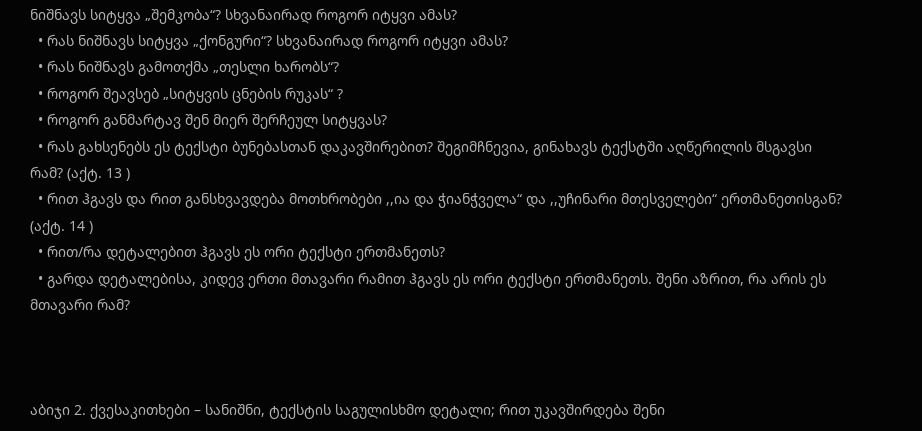ნიშნავს სიტყვა „შემკობა“? სხვანაირად როგორ იტყვი ამას?
  • რას ნიშნავს სიტყვა „ქონგური“? სხვანაირად როგორ იტყვი ამას?
  • რას ნიშნავს გამოთქმა „თესლი ხარობს“?
  • როგორ შეავსებ „სიტყვის ცნების რუკას“ ?
  • როგორ განმარტავ შენ მიერ შერჩეულ სიტყვას?
  • რას გახსენებს ეს ტექსტი ბუნებასთან დაკავშირებით? შეგიმჩნევია, გინახავს ტექსტში აღწერილის მსგავსი რამ? (აქტ. 13 )
  • რით ჰგავს და რით განსხვავდება მოთხრობები ,,ია და ჭიანჭველა“ და ,,უჩინარი მთესველები“ ერთმანეთისგან? (აქტ. 14 )
  • რით/რა დეტალებით ჰგავს ეს ორი ტექსტი ერთმანეთს?
  • გარდა დეტალებისა, კიდევ ერთი მთავარი რამით ჰგავს ეს ორი ტექსტი ერთმანეთს. შენი აზრით, რა არის ეს მთავარი რამ?



აბიჯი 2. ქვესაკითხები – სანიშნი, ტექსტის საგულისხმო დეტალი; რით უკავშირდება შენი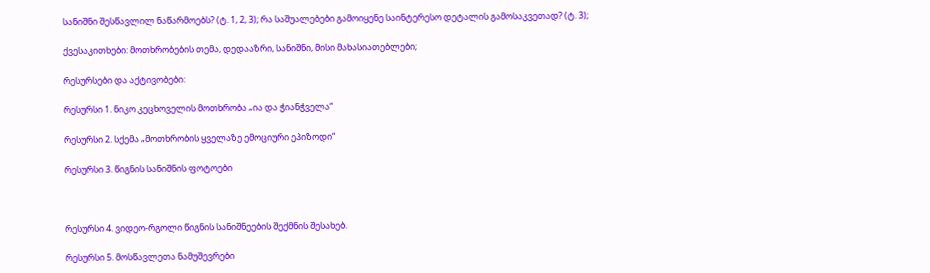სანიშნი შესწავლილ ნაწარმოებს? (ტ. 1, 2, 3); რა საშუალებები გამოიყენე საინტერესო დეტალის გამოსაკვეთად? (ტ. 3);

ქვესაკითხები: მოთხრობების თემა, დედააზრი, სანიშნი, მისი მახასიათებლები;

რესურსები და აქტივობები:

რესურსი 1. ნიკო კეცხოველის მოთხრობა „ია და ჭიანჭველა“

რესურსი 2. სქემა „მოთხრობის ყველაზე ემოციური ეპიზოდი“

რესურსი 3. წიგნის სანიშნის ფოტოები



რესურსი 4. ვიდეო-რგოლი წიგნის სანიშნეების შექმნის შესახებ.

რესურსი 5. მოსწავლეთა ნამუშევრები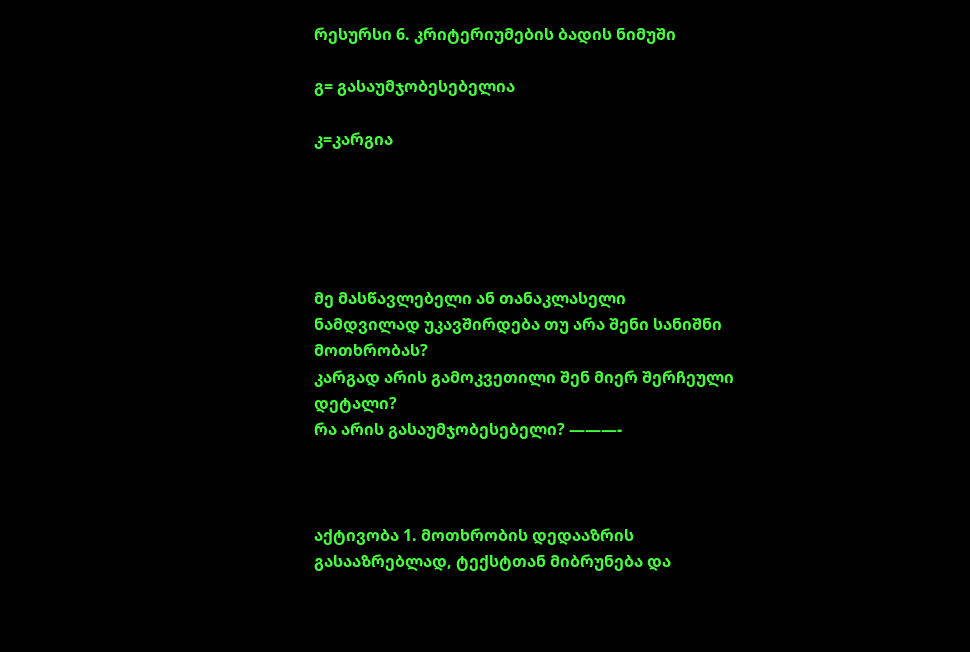რესურსი 6. კრიტერიუმების ბადის ნიმუში

გ= გასაუმჯობესებელია

კ=კარგია





მე მასწავლებელი ან თანაკლასელი
ნამდვილად უკავშირდება თუ არა შენი სანიშნი მოთხრობას?
კარგად არის გამოკვეთილი შენ მიერ შერჩეული დეტალი?
რა არის გასაუმჯობესებელი? ———-



აქტივობა 1. მოთხრობის დედააზრის გასააზრებლად, ტექსტთან მიბრუნება და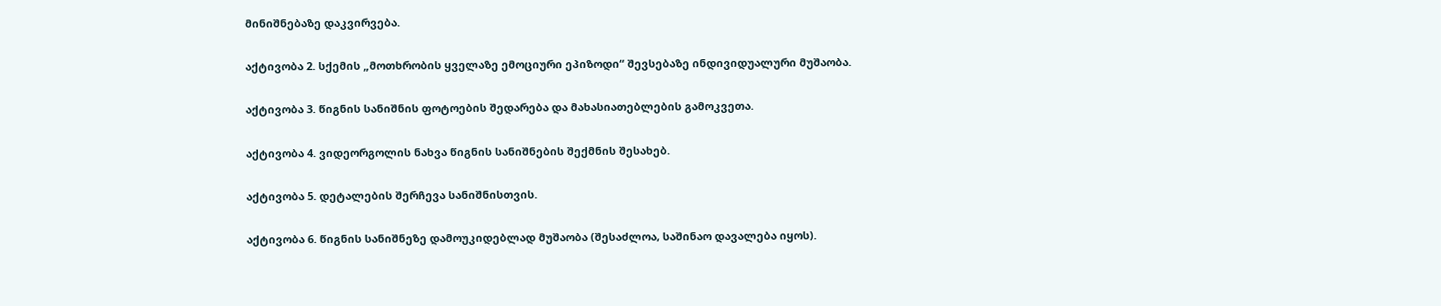მინიშნებაზე დაკვირვება.

აქტივობა 2. სქემის „მოთხრობის ყველაზე ემოციური ეპიზოდი“ შევსებაზე ინდივიდუალური მუშაობა.

აქტივობა 3. წიგნის სანიშნის ფოტოების შედარება და მახასიათებლების გამოკვეთა.

აქტივობა 4. ვიდეორგოლის ნახვა წიგნის სანიშნების შექმნის შესახებ.

აქტივობა 5. დეტალების შერჩევა სანიშნისთვის.

აქტივობა 6. წიგნის სანიშნეზე დამოუკიდებლად მუშაობა (შესაძლოა, საშინაო დავალება იყოს).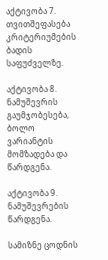აქტივობა 7. თვითშეფასება კრიტერიუმების ბადის საფუძველზე.

აქტივობა 8. ნამუშევრის გაუმჯობესება, ბოლო ვარიანტის მომზადება და წარდგენა.

აქტივობა 9. ნამუშევრების წარდგენა.

სამიზნე ცოდნის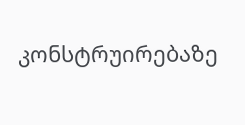კონსტრუირებაზე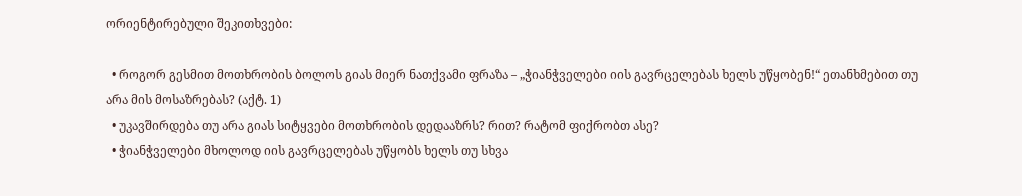ორიენტირებული შეკითხვები:

  • როგორ გესმით მოთხრობის ბოლოს გიას მიერ ნათქვამი ფრაზა – „ჭიანჭველები იის გავრცელებას ხელს უწყობენ!“ ეთანხმებით თუ არა მის მოსაზრებას? (აქტ. 1)
  • უკავშირდება თუ არა გიას სიტყვები მოთხრობის დედააზრს? რით? რატომ ფიქრობთ ასე?
  • ჭიანჭველები მხოლოდ იის გავრცელებას უწყობს ხელს თუ სხვა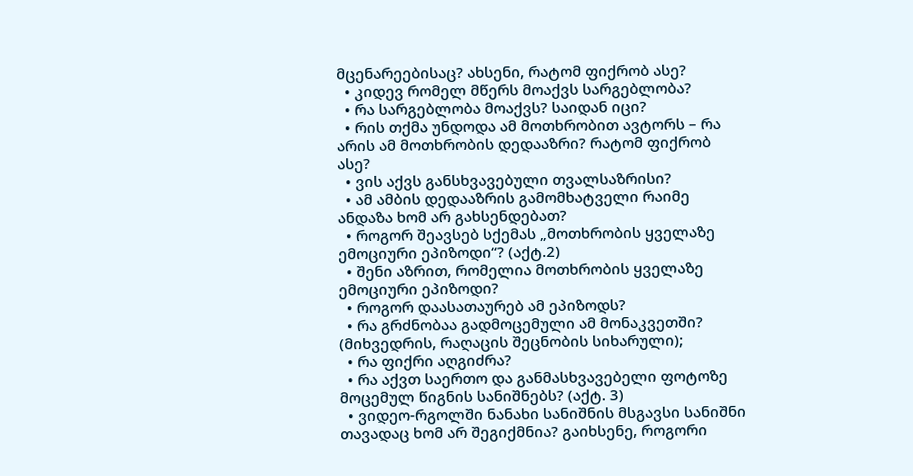მცენარეებისაც? ახსენი, რატომ ფიქრობ ასე?
  • კიდევ რომელ მწერს მოაქვს სარგებლობა?
  • რა სარგებლობა მოაქვს? საიდან იცი?
  • რის თქმა უნდოდა ამ მოთხრობით ავტორს – რა არის ამ მოთხრობის დედააზრი? რატომ ფიქრობ ასე?
  • ვის აქვს განსხვავებული თვალსაზრისი?
  • ამ ამბის დედააზრის გამომხატველი რაიმე ანდაზა ხომ არ გახსენდებათ?
  • როგორ შეავსებ სქემას „მოთხრობის ყველაზე ემოციური ეპიზოდი“? (აქტ.2)
  • შენი აზრით, რომელია მოთხრობის ყველაზე ემოციური ეპიზოდი?
  • როგორ დაასათაურებ ამ ეპიზოდს?
  • რა გრძნობაა გადმოცემული ამ მონაკვეთში? (მიხვედრის, რაღაცის შეცნობის სიხარული);
  • რა ფიქრი აღგიძრა?
  • რა აქვთ საერთო და განმასხვავებელი ფოტოზე მოცემულ წიგნის სანიშნებს? (აქტ. 3)
  • ვიდეო-რგოლში ნანახი სანიშნის მსგავსი სანიშნი თავადაც ხომ არ შეგიქმნია? გაიხსენე, როგორი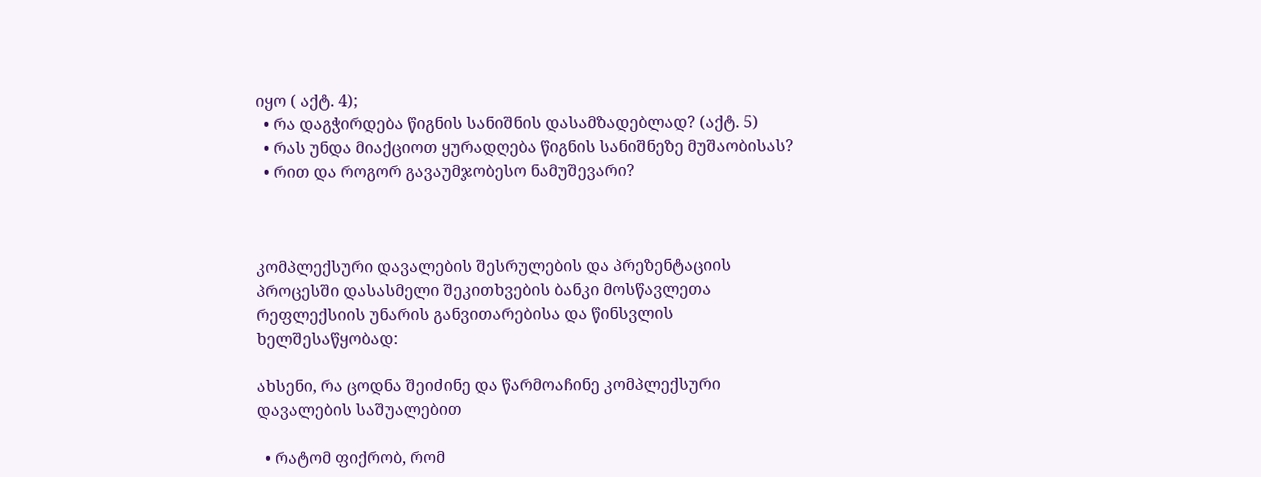იყო ( აქტ. 4);
  • რა დაგჭირდება წიგნის სანიშნის დასამზადებლად? (აქტ. 5)
  • რას უნდა მიაქციოთ ყურადღება წიგნის სანიშნეზე მუშაობისას?
  • რით და როგორ გავაუმჯობესო ნამუშევარი?



კომპლექსური დავალების შესრულების და პრეზენტაციის პროცესში დასასმელი შეკითხვების ბანკი მოსწავლეთა რეფლექსიის უნარის განვითარებისა და წინსვლის ხელშესაწყობად:

ახსენი, რა ცოდნა შეიძინე და წარმოაჩინე კომპლექსური დავალების საშუალებით

  • რატომ ფიქრობ, რომ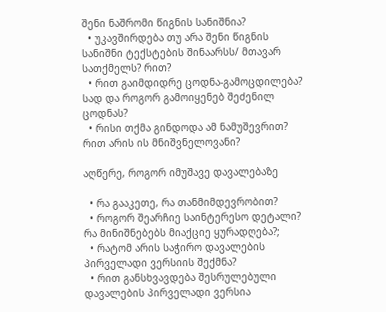შენი ნაშრომი წიგნის სანიშნია?
  • უკავშირდება თუ არა შენი წიგნის სანიშნი ტექსტების შინაარსს/ მთავარ სათქმელს? რით?
  • რით გაიმდიდრე ცოდნა-გამოცდილება? სად და როგორ გამოიყენებ შეძენილ ცოდნას?
  • რისი თქმა გინდოდა ამ ნამუშევრით? რით არის ის მნიშვნელოვანი?

აღწერე, როგორ იმუშავე დავალებაზე

  • რა გააკეთე, რა თანმიმდევრობით?
  • როგორ შეარჩიე საინტერესო დეტალი? რა მინიშნებებს მიაქციე ყურადღება?;
  • რატომ არის საჭირო დავალების პირველადი ვერსიის შექმნა?
  • რით განსხვავდება შესრულებული დავალების პირველადი ვერსია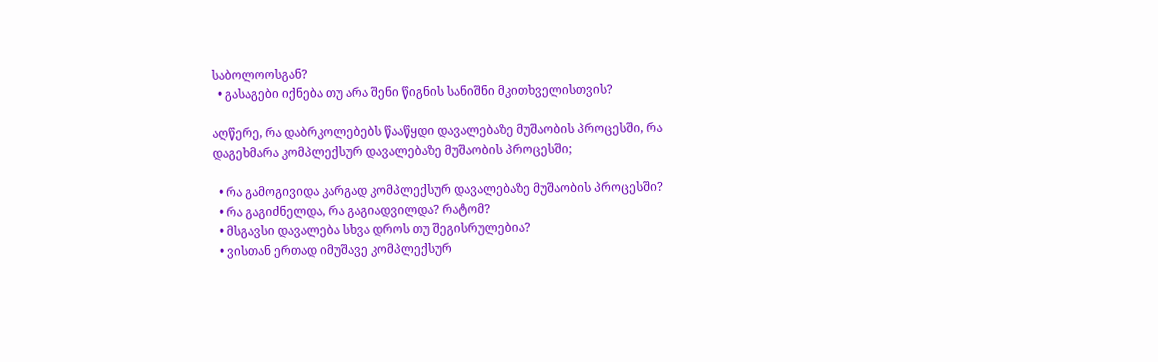საბოლოოსგან?
  • გასაგები იქნება თუ არა შენი წიგნის სანიშნი მკითხველისთვის?

აღწერე, რა დაბრკოლებებს წააწყდი დავალებაზე მუშაობის პროცესში, რა დაგეხმარა კომპლექსურ დავალებაზე მუშაობის პროცესში;

  • რა გამოგივიდა კარგად კომპლექსურ დავალებაზე მუშაობის პროცესში?
  • რა გაგიძნელდა, რა გაგიადვილდა? რატომ?
  • მსგავსი დავალება სხვა დროს თუ შეგისრულებია?
  • ვისთან ერთად იმუშავე კომპლექსურ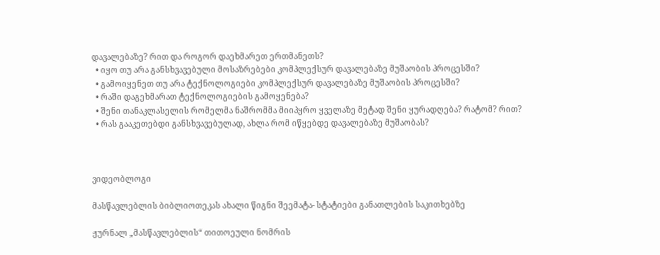დავალებაზე? რით და როგორ დაეხმარეთ ერთმანეთს?
  • იყო თუ არა განსხვავებული მოსაზრებები კომპლექსურ დავალებაზე მუშაობის პროცესში?
  • გამოიყენეთ თუ არა ტექნოლოგიები კომპლექსურ დავალებაზე მუშაობის პროცესში?
  • რაში დაგეხმარათ ტექნოლოგიების გამოყენება?
  • შენი თანაკლასელის რომელმა ნაშრომმა მიიპყრო ყველაზე მეტად შენი ყურადღება? რატომ? რით?
  • რას გააკეთებდი განსხვავებულად, ახლა რომ იწყებდე დავალებაზე მუშაობას?



ვიდეობლოგი

მასწავლებლის ბიბლიოთეკას ახალი წიგნი შეემატა- სტატიები განათლების საკითხებზე

ჟურნალ „მასწავლებლის“ თითოეული ნომრის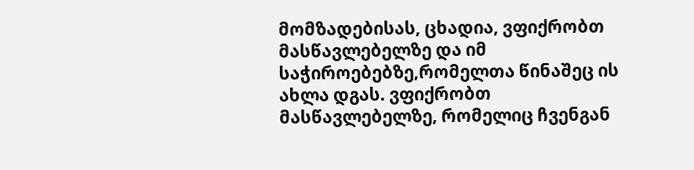მომზადებისას, ცხადია, ვფიქრობთ მასწავლებელზე და იმ საჭიროებებზე,რომელთა წინაშეც ის ახლა დგას. ვფიქრობთ მასწავლებელზე, რომელიც ჩვენგან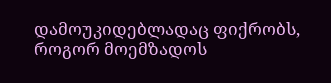დამოუკიდებლადაც ფიქრობს, როგორ მოემზადოს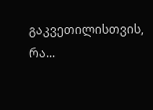გაკვეთილისთვის, რა...